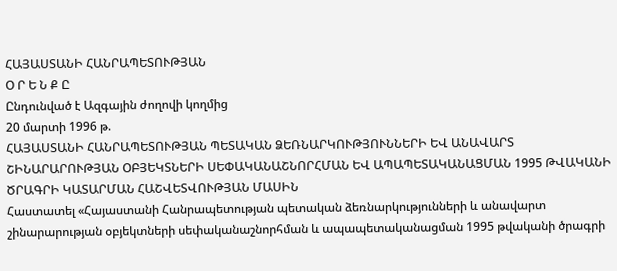ՀԱՅԱՍՏԱՆԻ ՀԱՆՐԱՊԵՏՈՒԹՅԱՆ
Օ Ր Ե Ն Ք Ը
Ընդունված է Ազգային ժողովի կողմից
20 մարտի 1996 թ.
ՀԱՅԱՍՏԱՆԻ ՀԱՆՐԱՊԵՏՈՒԹՅԱՆ ՊԵՏԱԿԱՆ ՁԵՌՆԱՐԿՈՒԹՅՈՒՆՆԵՐԻ ԵՎ ԱՆԱՎԱՐՏ ՇԻՆԱՐԱՐՈՒԹՅԱՆ ՕԲՅԵԿՏՆԵՐԻ ՍԵՓԱԿԱՆԱՇՆՈՐՀՄԱՆ ԵՎ ԱՊԱՊԵՏԱԿԱՆԱՑՄԱՆ 1995 ԹՎԱԿԱՆԻ ԾՐԱԳՐԻ ԿԱՏԱՐՄԱՆ ՀԱՇՎԵՏՎՈՒԹՅԱՆ ՄԱՍԻՆ
Հաստատել «Հայաստանի Հանրապետության պետական ձեռնարկությունների և անավարտ շինարարության օբյեկտների սեփականաշնորհման և ապապետականացման 1995 թվականի ծրագրի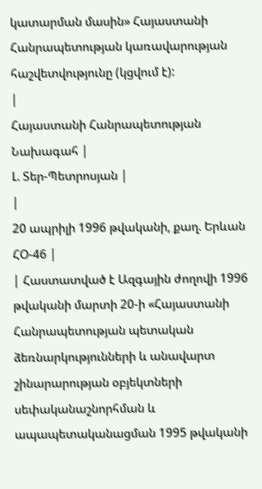կատարման մասին» Հայաստանի Հանրապետության կառավարության հաշվետվությունը (կցվում է):
|
Հայաստանի Հանրապետության Նախագահ |
Լ. Տեր-Պետրոսյան |
|
20 ապրիլի 1996 թվականի, քաղ. Երևան ՀՕ-46 |
| Հաստատված է Ազգային ժողովի 1996 թվականի մարտի 20-ի «Հայաստանի Հանրապետության պետական ձեռնարկությունների և անավարտ շինարարության օբյեկտների սեփականաշնորհման և ապապետականացման 1995 թվականի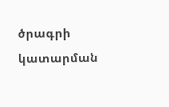ծրագրի կատարման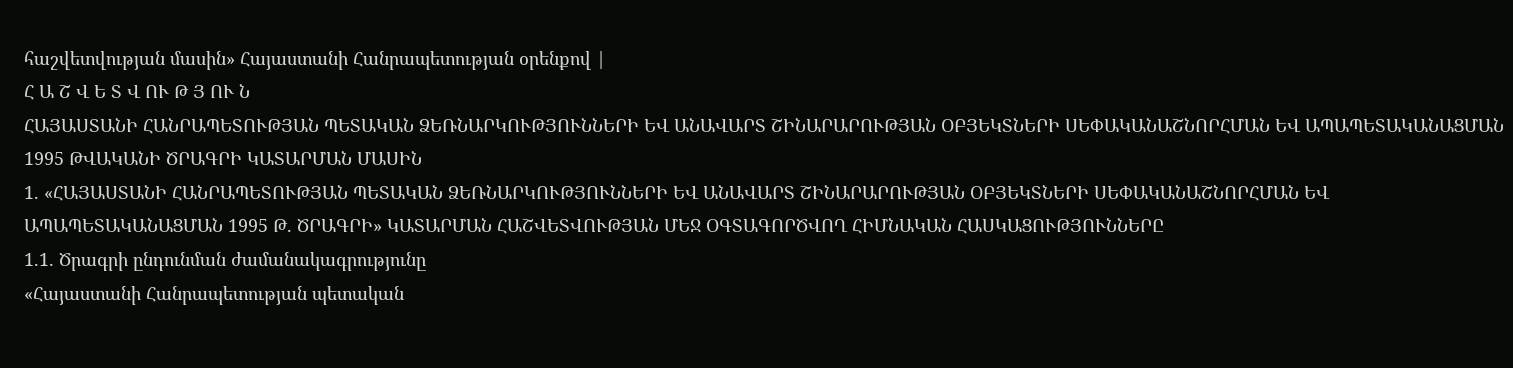հաշվետվության մասին» Հայաստանի Հանրապետության օրենքով |
Հ Ա Շ Վ Ե Տ Վ ՈՒ Թ Յ ՈՒ Ն
ՀԱՅԱՍՏԱՆԻ ՀԱՆՐԱՊԵՏՈՒԹՅԱՆ ՊԵՏԱԿԱՆ ՁԵՌՆԱՐԿՈՒԹՅՈՒՆՆԵՐԻ ԵՎ ԱՆԱՎԱՐՏ ՇԻՆԱՐԱՐՈՒԹՅԱՆ ՕԲՅԵԿՏՆԵՐԻ ՍԵՓԱԿԱՆԱՇՆՈՐՀՄԱՆ ԵՎ ԱՊԱՊԵՏԱԿԱՆԱՑՄԱՆ 1995 ԹՎԱԿԱՆԻ ԾՐԱԳՐԻ ԿԱՏԱՐՄԱՆ ՄԱՍԻՆ
1. «ՀԱՅԱՍՏԱՆԻ ՀԱՆՐԱՊԵՏՈՒԹՅԱՆ ՊԵՏԱԿԱՆ ՁԵՌՆԱՐԿՈՒԹՅՈՒՆՆԵՐԻ ԵՎ ԱՆԱՎԱՐՏ ՇԻՆԱՐԱՐՈՒԹՅԱՆ ՕԲՅԵԿՏՆԵՐԻ ՍԵՓԱԿԱՆԱՇՆՈՐՀՄԱՆ ԵՎ ԱՊԱՊԵՏԱԿԱՆԱՑՄԱՆ 1995 Թ. ԾՐԱԳՐԻ» ԿԱՏԱՐՄԱՆ ՀԱՇՎԵՏՎՈՒԹՅԱՆ ՄԵՋ ՕԳՏԱԳՈՐԾՎՈՂ ՀԻՄՆԱԿԱՆ ՀԱՍԿԱՑՈՒԹՅՈՒՆՆԵՐԸ
1.1. Ծրագրի ընդունման ժամանակագրությունը
«Հայաստանի Հանրապետության պետական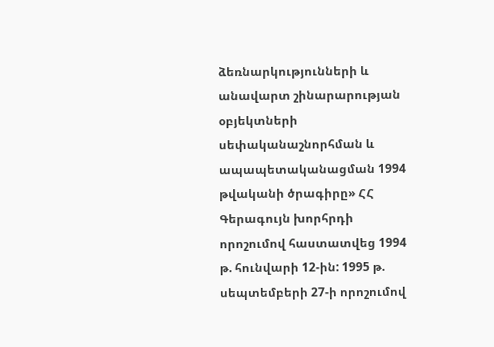ձեռնարկությունների և անավարտ շինարարության օբյեկտների սեփականաշնորհման և ապապետականացման 1994 թվականի ծրագիրը» ՀՀ Գերագույն խորհրդի որոշումով հաստատվեց 1994 թ. հունվարի 12-ին: 1995 թ. սեպտեմբերի 27-ի որոշումով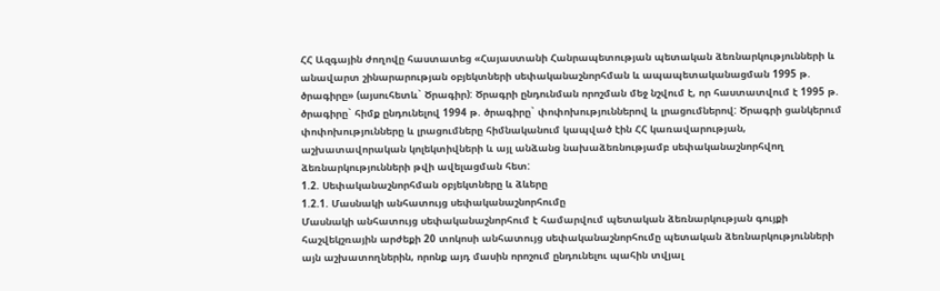ՀՀ Ազգային ժողովը հաստատեց «Հայաստանի Հանրապետության պետական ձեռնարկությունների և անավարտ շինարարության օբյեկտների սեփականաշնորհման և ապապետականացման 1995 թ. ծրագիրը» (այսուհետև` Ծրագիր): Ծրագրի ընդունման որոշման մեջ նշվում է, որ հաստատվում է 1995 թ. ծրագիրը` հիմք ընդունելով 1994 թ. ծրագիրը` փոփոխություններով և լրացումներով: Ծրագրի ցանկերում փոփոխությունները և լրացումները հիմնականում կապված էին ՀՀ կառավարության, աշխատավորական կոլեկտիվների և այլ անձանց նախաձեռնությամբ սեփականաշնորհվող ձեռնարկությունների թվի ավելացման հետ:
1.2. Սեփականաշնորհման օբյեկտները և ձևերը
1.2.1. Մասնակի անհատույց սեփականաշնորհումը
Մասնակի անհատույց սեփականաշնորհում է համարվում պետական ձեռնարկության գույքի հաշվեկշռային արժեքի 20 տոկոսի անհատույց սեփականաշնորհումը պետական ձեռնարկությունների այն աշխատողներին, որոնք այդ մասին որոշում ընդունելու պահին տվյալ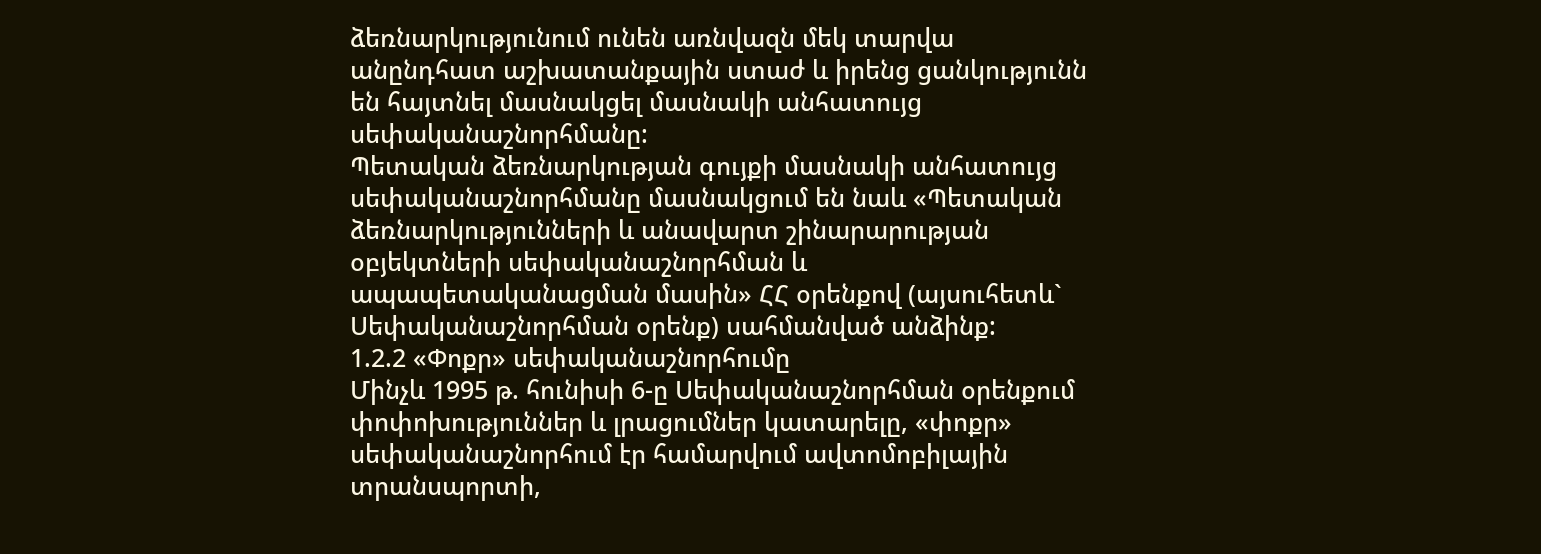ձեռնարկությունում ունեն առնվազն մեկ տարվա անընդհատ աշխատանքային ստաժ և իրենց ցանկությունն են հայտնել մասնակցել մասնակի անհատույց սեփականաշնորհմանը:
Պետական ձեռնարկության գույքի մասնակի անհատույց սեփականաշնորհմանը մասնակցում են նաև «Պետական ձեռնարկությունների և անավարտ շինարարության օբյեկտների սեփականաշնորհման և ապապետականացման մասին» ՀՀ օրենքով (այսուհետև` Սեփականաշնորհման օրենք) սահմանված անձինք:
1.2.2 «Փոքր» սեփականաշնորհումը
Մինչև 1995 թ. հունիսի 6-ը Սեփականաշնորհման օրենքում փոփոխություններ և լրացումներ կատարելը, «փոքր» սեփականաշնորհում էր համարվում ավտոմոբիլային տրանսպորտի,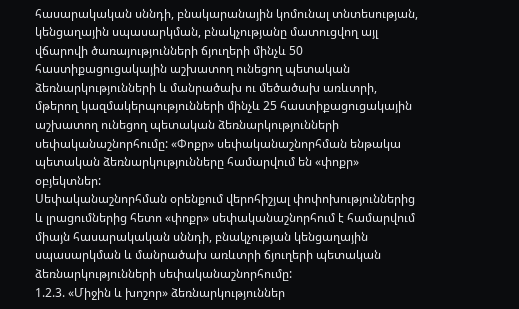հասարակական սննդի, բնակարանային կոմունալ տնտեսության, կենցաղային սպասարկման, բնակչությանը մատուցվող այլ վճարովի ծառայությունների ճյուղերի մինչև 50 հաստիքացուցակային աշխատող ունեցող պետական ձեռնարկությունների և մանրածախ ու մեծածախ առևտրի, մթերող կազմակերպությունների մինչև 25 հաստիքացուցակային աշխատող ունեցող պետական ձեռնարկությունների սեփականաշնորհումը: «Փոքր» սեփականաշնորհման ենթակա պետական ձեռնարկությունները համարվում են «փոքր» օբյեկտներ:
Սեփականաշնորհման օրենքում վերոհիշյալ փոփոխություններից և լրացումներից հետո «փոքր» սեփականաշնորհում է համարվում միայն հասարակական սննդի, բնակչության կենցաղային սպասարկման և մանրածախ առևտրի ճյուղերի պետական ձեռնարկությունների սեփականաշնորհումը:
1.2.3. «Միջին և խոշոր» ձեռնարկություններ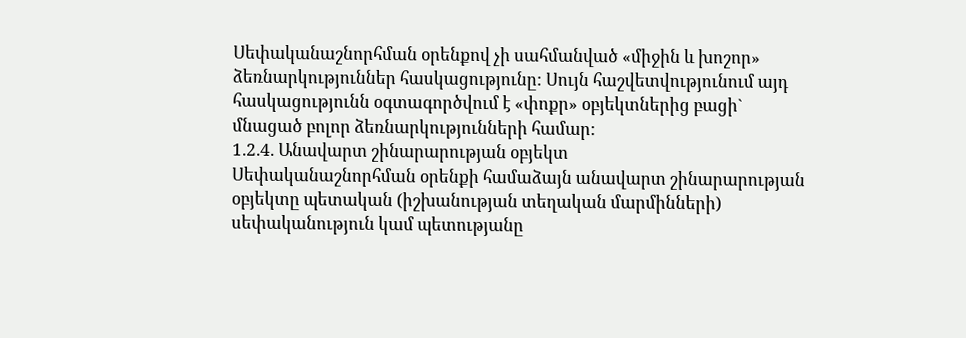Սեփականաշնորհման օրենքով չի սահմանված «միջին և խոշոր» ձեռնարկություններ հասկացությունը: Սույն հաշվետվությունում այդ հասկացությունն օգտագործվում է «փոքր» օբյեկտներից բացի` մնացած բոլոր ձեռնարկությունների համար:
1.2.4. Անավարտ շինարարության օբյեկտ
Սեփականաշնորհման օրենքի համաձայն անավարտ շինարարության օբյեկտը պետական (իշխանության տեղական մարմինների) սեփականություն կամ պետությանը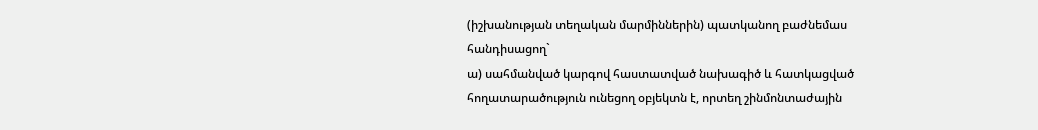(իշխանության տեղական մարմիններին) պատկանող բաժնեմաս հանդիսացող`
ա) սահմանված կարգով հաստատված նախագիծ և հատկացված հողատարածություն ունեցող օբյեկտն է, որտեղ շինմոնտաժային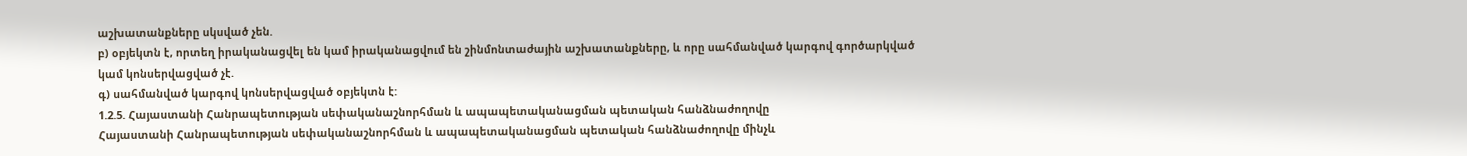աշխատանքները սկսված չեն.
բ) օբյեկտն է, որտեղ իրականացվել են կամ իրականացվում են շինմոնտաժային աշխատանքները, և որը սահմանված կարգով գործարկված կամ կոնսերվացված չէ.
գ) սահմանված կարգով կոնսերվացված օբյեկտն է:
1.2.5. Հայաստանի Հանրապետության սեփականաշնորհման և ապապետականացման պետական հանձնաժողովը
Հայաստանի Հանրապետության սեփականաշնորհման և ապապետականացման պետական հանձնաժողովը մինչև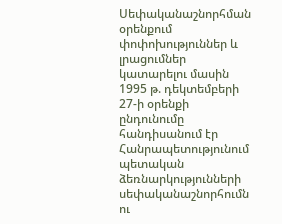Սեփականաշնորհման օրենքում փոփոխություններ և լրացումներ կատարելու մասին 1995 թ. դեկտեմբերի 27-ի օրենքի ընդունումը հանդիսանում էր Հանրապետությունում պետական ձեռնարկությունների սեփականաշնորհումն ու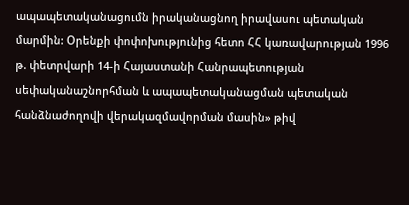ապապետականացումն իրականացնող իրավասու պետական մարմին: Օրենքի փոփոխությունից հետո ՀՀ կառավարության 1996 թ. փետրվարի 14-ի Հայաստանի Հանրապետության սեփականաշնորհման և ապապետականացման պետական հանձնաժողովի վերակազմավորման մասին» թիվ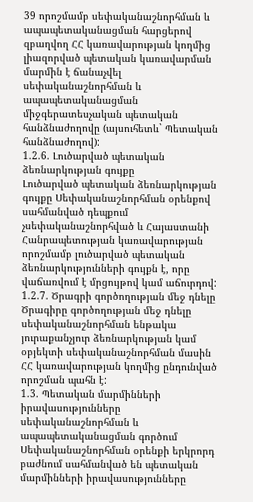39 որոշմամբ սեփականաշնորհման և ապապետականացման հարցերով զբաղվող ՀՀ կառավարության կողմից լիազորված պետական կառավարման մարմին է ճանաչվել սեփականաշնորհման և ապապետականացման միջգերատեսչական պետական հանձնաժողովը (այսուհետև` Պետական հանձնաժողով):
1.2.6. Լուծարված պետական ձեռնարկության գույքը
Լուծարված պետական ձեռնարկության գույքը Սեփականաշնորհման օրենքով սահմանված դեպքում չսեփականաշնորհված և Հայաստանի Հանրապետության կառավարության որոշմամբ լուծարված պետական ձեռնարկությունների գույքն է, որը վաճառվում է մրցույթով կամ աճուրդով:
1.2.7. Ծրագրի գործողության մեջ դնելը
Ծրագիրը գործողության մեջ դնելը սեփականաշնորհման ենթակա յուրաքանչյուր ձեռնարկության կամ օբյեկտի սեփականաշնորհման մասին ՀՀ կառավարության կողմից ընդունված որոշման պահն է:
1.3. Պետական մարմինների իրավասությունները սեփականաշնորհման և ապապետականացման գործում
Սեփականաշնորհման օրենքի երկրորդ բաժնում սահմանված են պետական մարմինների իրավասությունները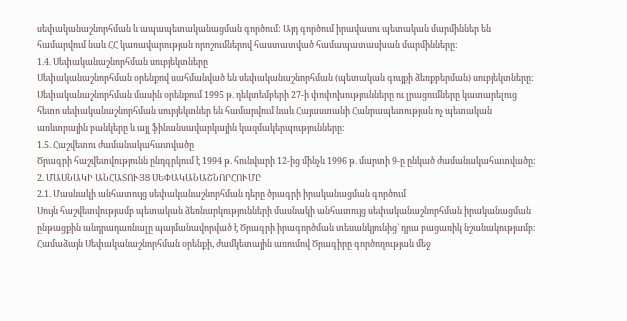սեփականաշնորհման և ապապետականացման գործում: Այդ գործում իրավասու պետական մարմիններ են համարվում նաև ՀՀ կառավարության որոշումներով հաստատված համապատասխան մարմինները:
1.4. Սեփականաշնորհման սուբյեկտները
Սեփականաշնորհման օրենքով սահմանված են սեփականաշնորհման (պետական գույքի ձեռքբերման) սուբյեկտները: Սեփականաշնորհման մասին օրենքում 1995 թ. դեկտեմբերի 27-ի փոփոխությունները ու լրացումները կատարելուց հետո սեփականաշնորհման սուբյեկտներ են համարվում նաև Հայաստանի Հանրապետության ոչ պետական առևտրային բանկերը և այլ ֆինանսավարկային կազմակերպությունները:
1.5. Հաշվետու ժամանակահատվածը
Ծրագրի հաշվետվությունն ընդգրկում է 1994 թ. հունվարի 12-ից մինչև 1996 թ. մարտի 9-ը ընկած ժամանակահատվածը:
2. ՄԱՍՆԱԿԻ ԱՆՀԱՏՈՒՅՑ ՍԵՓԱԿԱՆԱՇՆՈՐՀՈՒՄԸ
2.1. Մասնակի անհատույց սեփականաշնորհման դերը ծրագրի իրականացման գործում
Սույն հաշվետվությամբ պետական ձեռնարկությունների մասնակի անհատույց սեփականաշնորհման իրականացման ընթացքին անդրադառնալը պայմանավորված է Ծրագրի իրագործման տեսանկյունից` դրա բացառիկ նշանակությամբ:
Համաձայն Սեփականաշնորհման օրենքի, ժամկետային առումով Ծրագիրը գործողության մեջ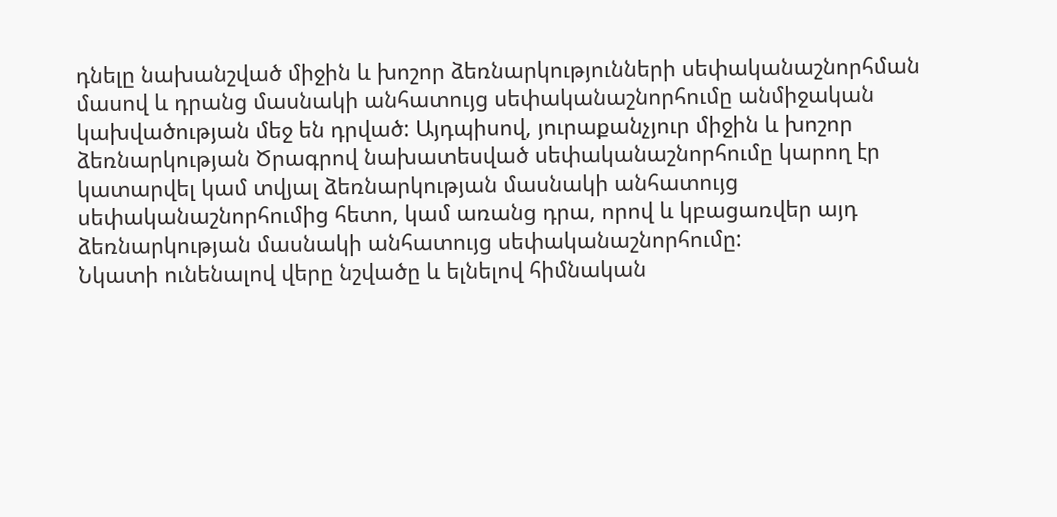դնելը նախանշված միջին և խոշոր ձեռնարկությունների սեփականաշնորհման մասով և դրանց մասնակի անհատույց սեփականաշնորհումը անմիջական կախվածության մեջ են դրված: Այդպիսով, յուրաքանչյուր միջին և խոշոր ձեռնարկության Ծրագրով նախատեսված սեփականաշնորհումը կարող էր կատարվել կամ տվյալ ձեռնարկության մասնակի անհատույց սեփականաշնորհումից հետո, կամ առանց դրա, որով և կբացառվեր այդ ձեռնարկության մասնակի անհատույց սեփականաշնորհումը:
Նկատի ունենալով վերը նշվածը և ելնելով հիմնական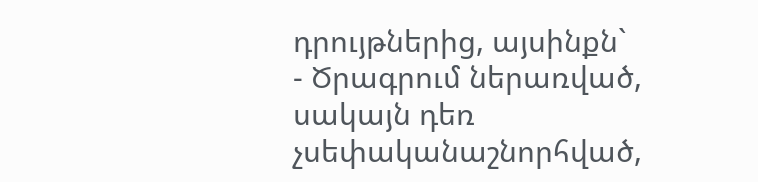դրույթներից, այսինքն`
- Ծրագրում ներառված, սակայն դեռ չսեփականաշնորհված,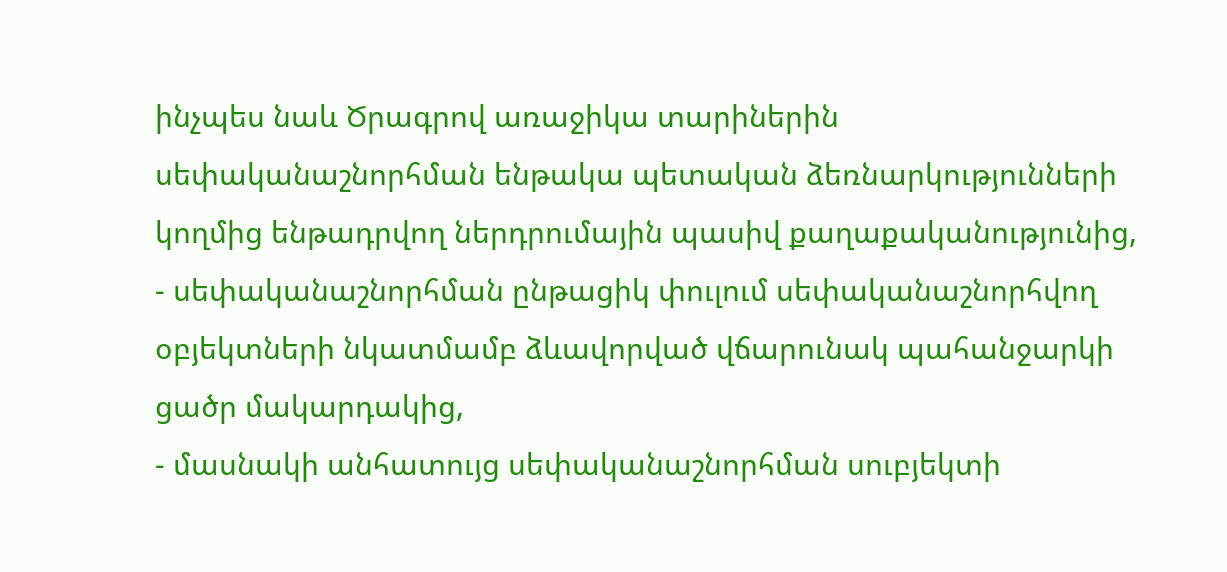ինչպես նաև Ծրագրով առաջիկա տարիներին սեփականաշնորհման ենթակա պետական ձեռնարկությունների կողմից ենթադրվող ներդրումային պասիվ քաղաքականությունից,
- սեփականաշնորհման ընթացիկ փուլում սեփականաշնորհվող օբյեկտների նկատմամբ ձևավորված վճարունակ պահանջարկի ցածր մակարդակից,
- մասնակի անհատույց սեփականաշնորհման սուբյեկտի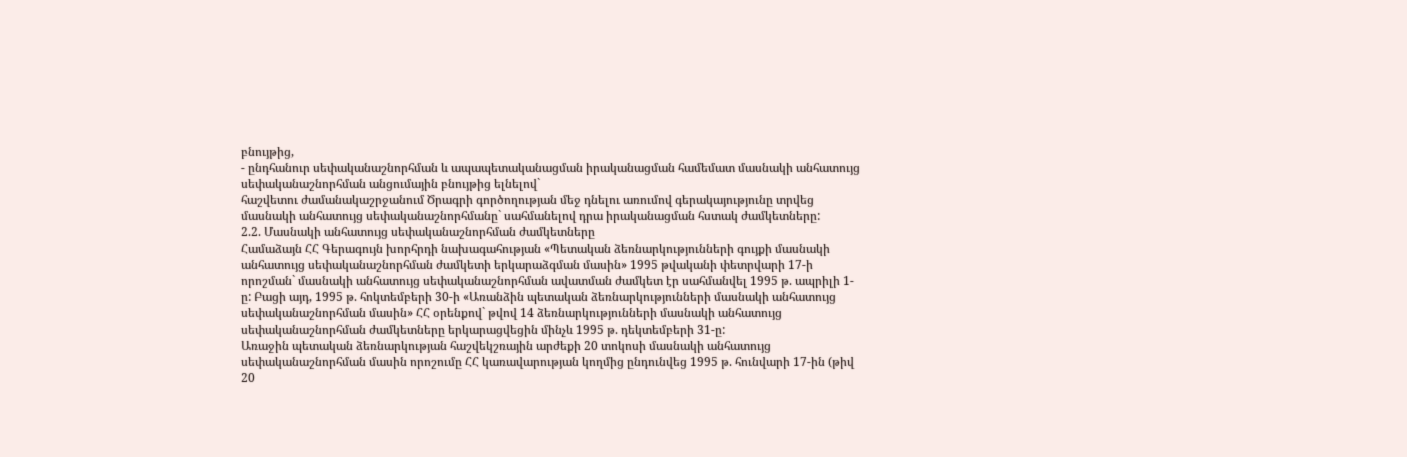բնույթից,
- ընդհանուր սեփականաշնորհման և ապապետականացման իրականացման համեմատ մասնակի անհատույց սեփականաշնորհման անցումային բնույթից ելնելով`
հաշվետու ժամանակաշրջանում Ծրագրի գործողության մեջ դնելու առումով գերակայությունը տրվեց մասնակի անհատույց սեփականաշնորհմանը` սահմանելով դրա իրականացման հստակ ժամկետները:
2.2. Մասնակի անհատույց սեփականաշնորհման ժամկետները
Համաձայն ՀՀ Գերագույն խորհրդի նախագահության «Պետական ձեռնարկությունների գույքի մասնակի անհատույց սեփականաշնորհման ժամկետի երկարաձգման մասին» 1995 թվականի փետրվարի 17-ի որոշման` մասնակի անհատույց սեփականաշնորհման ավատման ժամկետ էր սահմանվել 1995 թ. ապրիլի 1-ը: Բացի այդ, 1995 թ. հոկտեմբերի 30-ի «Առանձին պետական ձեռնարկությունների մասնակի անհատույց սեփականաշնորհման մասին» ՀՀ օրենքով` թվով 14 ձեռնարկությունների մասնակի անհատույց սեփականաշնորհման ժամկետները երկարացվեցին մինչև 1995 թ. դեկտեմբերի 31-ը:
Առաջին պետական ձեռնարկության հաշվեկշռային արժեքի 20 տոկոսի մասնակի անհատույց սեփականաշնորհման մասին որոշումը ՀՀ կառավարության կողմից ընդունվեց 1995 թ. հունվարի 17-ին (թիվ 20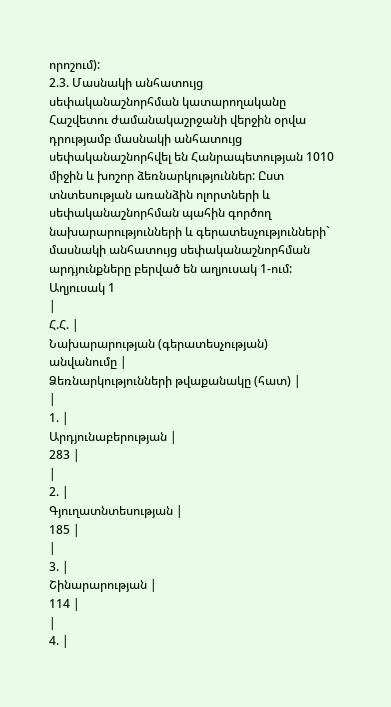որոշում):
2.3. Մասնակի անհատույց սեփականաշնորհման կատարողականը
Հաշվետու ժամանակաշրջանի վերջին օրվա դրությամբ մասնակի անհատույց սեփականաշնորհվել են Հանրապետության 1010 միջին և խոշոր ձեռնարկություններ: Ըստ տնտեսության առանձին ոլորտների և սեփականաշնորհման պահին գործող նախարարությունների և գերատեսչությունների` մասնակի անհատույց սեփականաշնորհման արդյունքները բերված են աղյուսակ 1-ում:
Աղյուսակ 1
|
Հ.Հ. |
Նախարարության (գերատեսչության) անվանումը |
Ձեռնարկությունների թվաքանակը (հատ) |
|
1. |
Արդյունաբերության |
283 |
|
2. |
Գյուղատնտեսության |
185 |
|
3. |
Շինարարության |
114 |
|
4. |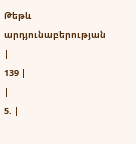Թեթև արդյունաբերության |
139 |
|
5. |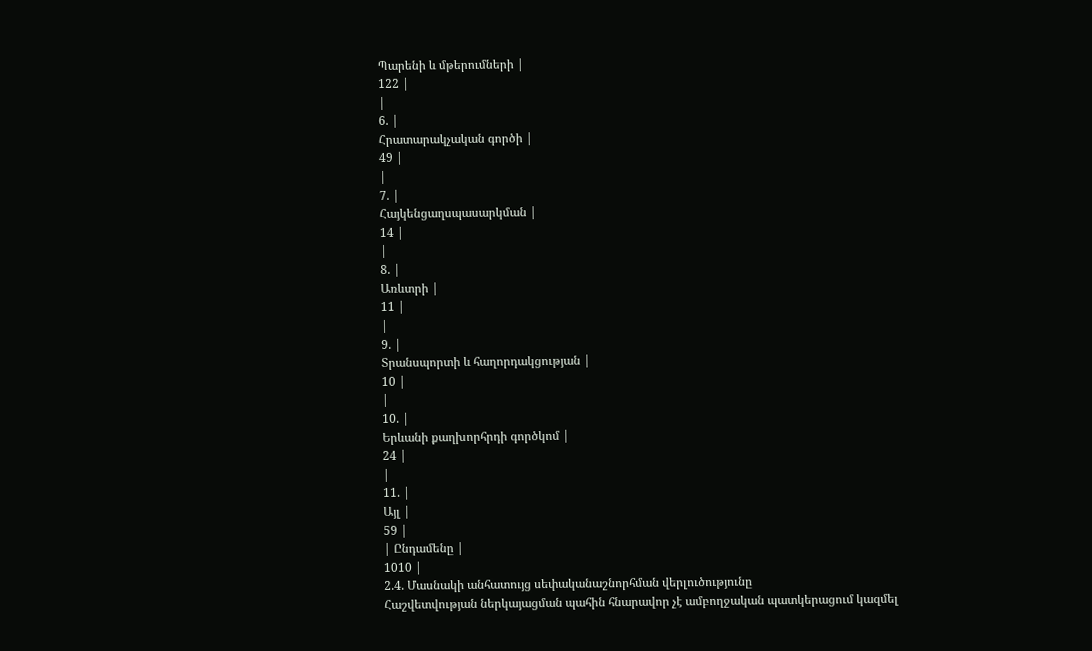Պարենի և մթերումների |
122 |
|
6. |
Հրատարակչական գործի |
49 |
|
7. |
Հայկենցաղսպասարկման |
14 |
|
8. |
Առևտրի |
11 |
|
9. |
Տրանսպորտի և հաղորդակցության |
10 |
|
10. |
Երևանի քաղխորհրդի գործկոմ |
24 |
|
11. |
Այլ |
59 |
| Ընդամենը |
1010 |
2.4. Մասնակի անհատույց սեփականաշնորհման վերլուծությունը
Հաշվետվության ներկայացման պահին հնարավոր չէ ամբողջական պատկերացում կազմել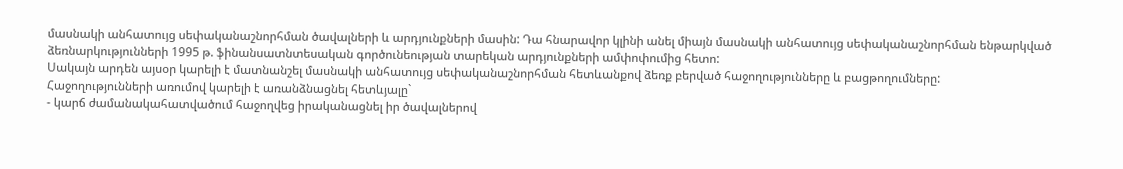մասնակի անհատույց սեփականաշնորհման ծավալների և արդյունքների մասին: Դա հնարավոր կլինի անել միայն մասնակի անհատույց սեփականաշնորհման ենթարկված ձեռնարկությունների 1995 թ. ֆինանսատնտեսական գործունեության տարեկան արդյունքների ամփոփումից հետո:
Սակայն արդեն այսօր կարելի է մատնանշել մասնակի անհատույց սեփականաշնորհման հետևանքով ձեռք բերված հաջողությունները և բացթողումները:
Հաջողությունների առումով կարելի է առանձնացնել հետևյալը`
- կարճ ժամանակահատվածում հաջողվեց իրականացնել իր ծավալներով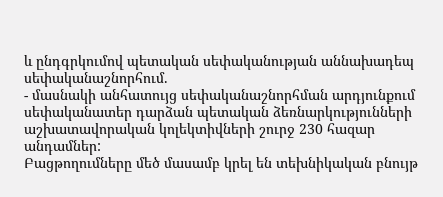և ընդգրկումով պետական սեփականության աննախադեպ սեփականաշնորհում.
- մասնակի անհատույց սեփականաշնորհման արդյունքում սեփականատեր դարձան պետական ձեռնարկությունների աշխատավորական կոլեկտիվների շուրջ 230 հազար անդամներ:
Բացթողումները մեծ մասամբ կրել են տեխնիկական բնույթ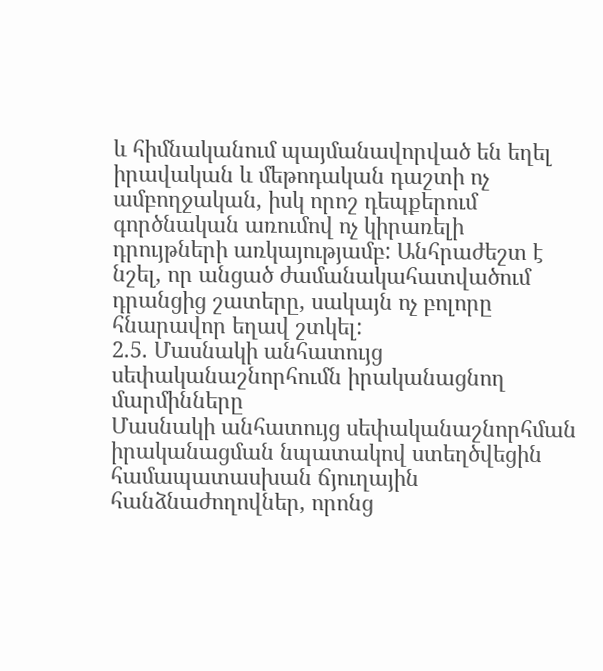և հիմնականում պայմանավորված են եղել իրավական և մեթոդական դաշտի ոչ ամբողջական, իսկ որոշ դեպքերում գործնական առումով ոչ կիրառելի դրույթների առկայությամբ: Անհրաժեշտ է նշել, որ անցած ժամանակահատվածում դրանցից շատերը, սակայն ոչ բոլորը հնարավոր եղավ շտկել:
2.5. Մասնակի անհատույց սեփականաշնորհումն իրականացնող մարմինները
Մասնակի անհատույց սեփականաշնորհման իրականացման նպատակով ստեղծվեցին համապատասխան ճյուղային հանձնաժողովներ, որոնց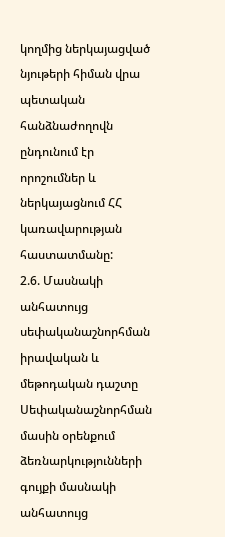կողմից ներկայացված նյութերի հիման վրա պետական հանձնաժողովն ընդունում էր որոշումներ և ներկայացնում ՀՀ կառավարության հաստատմանը:
2.6. Մասնակի անհատույց սեփականաշնորհման իրավական և մեթոդական դաշտը
Սեփականաշնորհման մասին օրենքում ձեռնարկությունների գույքի մասնակի անհատույց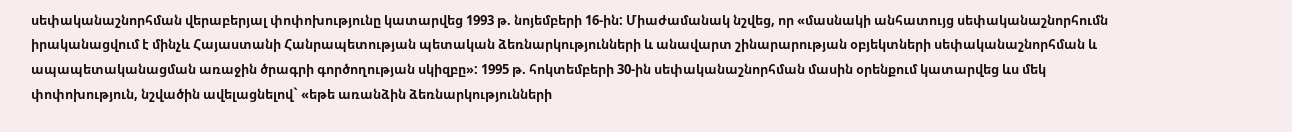սեփականաշնորհման վերաբերյալ փոփոխությունը կատարվեց 1993 թ. նոյեմբերի 16-ին: Միաժամանակ նշվեց, որ «մասնակի անհատույց սեփականաշնորհումն իրականացվում է մինչև Հայաստանի Հանրապետության պետական ձեռնարկությունների և անավարտ շինարարության օբյեկտների սեփականաշնորհման և ապապետականացման առաջին ծրագրի գործողության սկիզբը»: 1995 թ. հոկտեմբերի 30-ին սեփականաշնորհման մասին օրենքում կատարվեց ևս մեկ փոփոխություն, նշվածին ավելացնելով` «եթե առանձին ձեռնարկությունների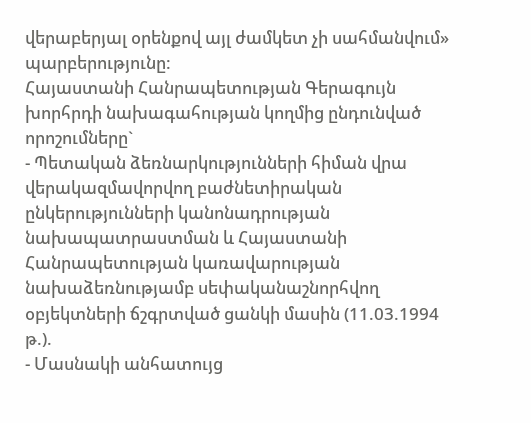վերաբերյալ օրենքով այլ ժամկետ չի սահմանվում» պարբերությունը:
Հայաստանի Հանրապետության Գերագույն խորհրդի նախագահության կողմից ընդունված որոշումները`
- Պետական ձեռնարկությունների հիման վրա վերակազմավորվող բաժնետիրական ընկերությունների կանոնադրության նախապատրաստման և Հայաստանի Հանրապետության կառավարության նախաձեռնությամբ սեփականաշնորհվող օբյեկտների ճշգրտված ցանկի մասին (11.03.1994 թ.).
- Մասնակի անհատույց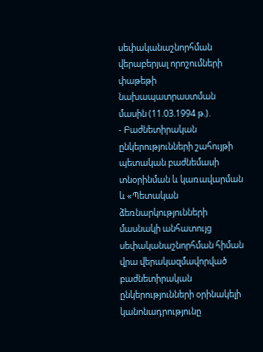սեփականաշնորհման վերաբերյալ որոշումների փաթեթի նախապատրաստման մասին (11.03.1994 թ.).
- Բաժնետիրական ընկերությունների շահույթի պետական բաժնեմասի տնօրինման և կառավարման և «Պետական ձեռնարկությունների մասնակի անհատույց սեփականաշնորհման հիման վրա վերակազմավորված բաժնետիրական ընկերությունների օրինակելի կանոնադրությունը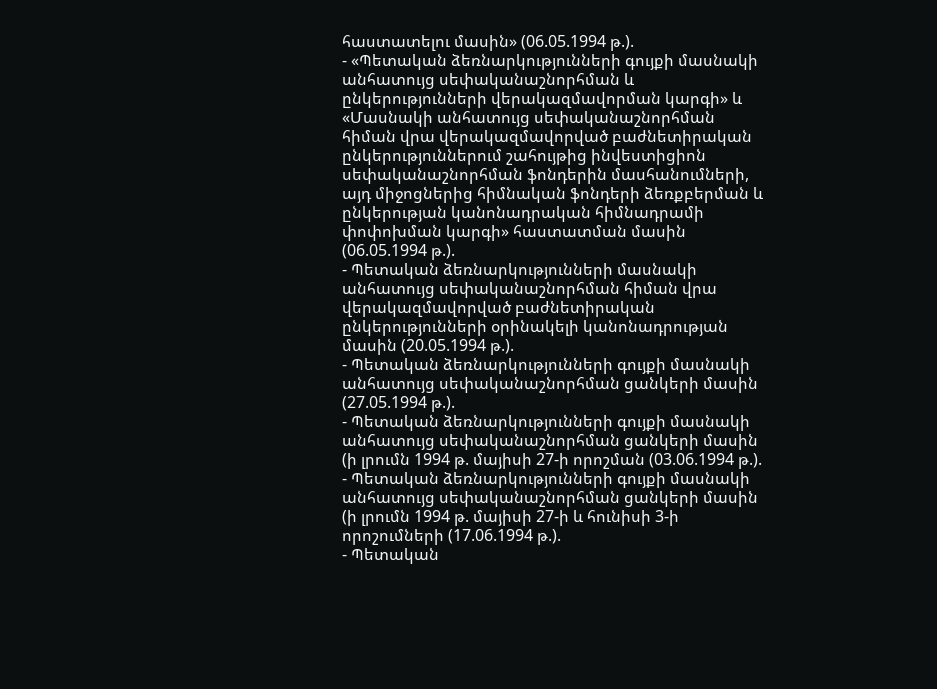հաստատելու մասին» (06.05.1994 թ.).
- «Պետական ձեռնարկությունների գույքի մասնակի անհատույց սեփականաշնորհման և ընկերությունների վերակազմավորման կարգի» և «Մասնակի անհատույց սեփականաշնորհման հիման վրա վերակազմավորված բաժնետիրական ընկերություններում շահույթից ինվեստիցիոն սեփականաշնորհման ֆոնդերին մասհանումների, այդ միջոցներից հիմնական ֆոնդերի ձեռքբերման և ընկերության կանոնադրական հիմնադրամի փոփոխման կարգի» հաստատման մասին (06.05.1994 թ.).
- Պետական ձեռնարկությունների մասնակի անհատույց սեփականաշնորհման հիման վրա վերակազմավորված բաժնետիրական ընկերությունների օրինակելի կանոնադրության մասին (20.05.1994 թ.).
- Պետական ձեռնարկությունների գույքի մասնակի անհատույց սեփականաշնորհման ցանկերի մասին (27.05.1994 թ.).
- Պետական ձեռնարկությունների գույքի մասնակի անհատույց սեփականաշնորհման ցանկերի մասին (ի լրումն 1994 թ. մայիսի 27-ի որոշման (03.06.1994 թ.).
- Պետական ձեռնարկությունների գույքի մասնակի անհատույց սեփականաշնորհման ցանկերի մասին (ի լրումն 1994 թ. մայիսի 27-ի և հունիսի 3-ի որոշումների (17.06.1994 թ.).
- Պետական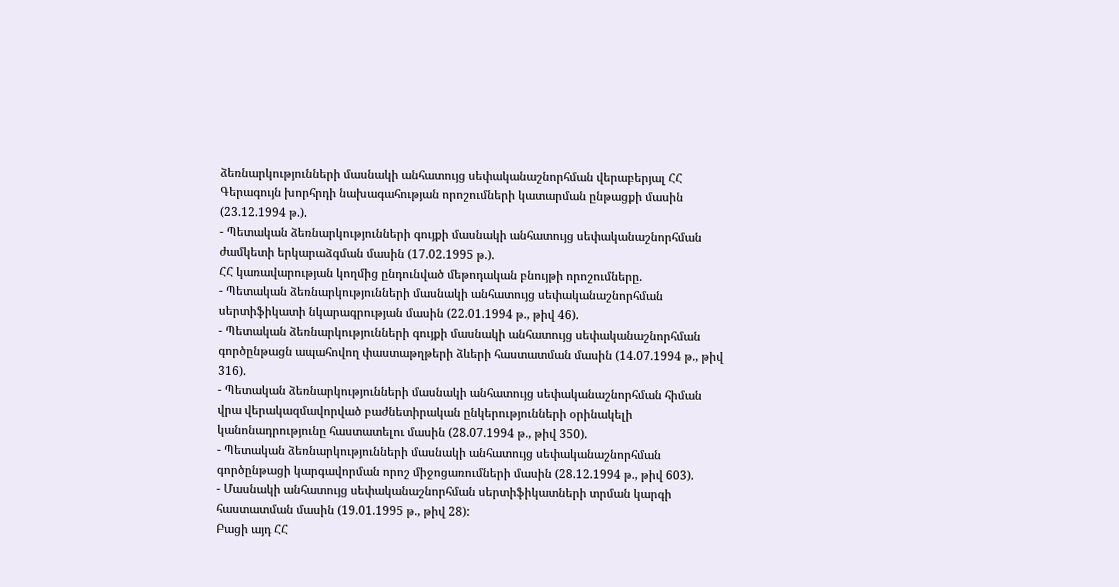ձեռնարկությունների մասնակի անհատույց սեփականաշնորհման վերաբերյալ ՀՀ Գերագույն խորհրդի նախագահության որոշումների կատարման ընթացքի մասին (23.12.1994 թ.).
- Պետական ձեռնարկությունների գույքի մասնակի անհատույց սեփականաշնորհման ժամկետի երկարաձգման մասին (17.02.1995 թ.).
ՀՀ կառավարության կողմից ընդունված մեթոդական բնույթի որոշումները.
- Պետական ձեռնարկությունների մասնակի անհատույց սեփականաշնորհման սերտիֆիկատի նկարագրության մասին (22.01.1994 թ., թիվ 46).
- Պետական ձեռնարկությունների գույքի մասնակի անհատույց սեփականաշնորհման գործընթացն ապահովող փաստաթղթերի ձևերի հաստատման մասին (14.07.1994 թ., թիվ 316).
- Պետական ձեռնարկությունների մասնակի անհատույց սեփականաշնորհման հիման վրա վերակազմավորված բաժնետիրական ընկերությունների օրինակելի կանոնադրությունը հաստատելու մասին (28.07.1994 թ., թիվ 350).
- Պետական ձեռնարկությունների մասնակի անհատույց սեփականաշնորհման գործընթացի կարգավորման որոշ միջոցառումների մասին (28.12.1994 թ., թիվ 603).
- Մասնակի անհատույց սեփականաշնորհման սերտիֆիկատների տրման կարգի հաստատման մասին (19.01.1995 թ., թիվ 28):
Բացի այդ ՀՀ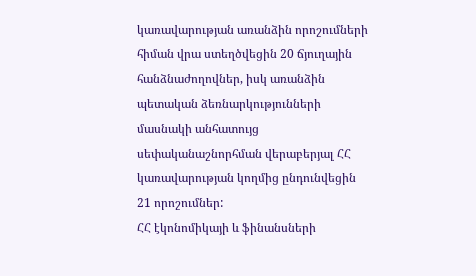կառավարության առանձին որոշումների հիման վրա ստեղծվեցին 20 ճյուղային հանձնաժողովներ, իսկ առանձին պետական ձեռնարկությունների մասնակի անհատույց սեփականաշնորհման վերաբերյալ ՀՀ կառավարության կողմից ընդունվեցին 21 որոշումներ:
ՀՀ էկոնոմիկայի և ֆինանսների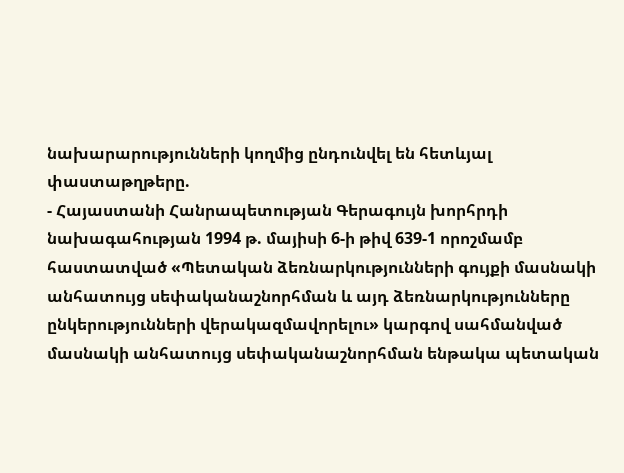նախարարությունների կողմից ընդունվել են հետևյալ փաստաթղթերը.
- Հայաստանի Հանրապետության Գերագույն խորհրդի նախագահության 1994 թ. մայիսի 6-ի թիվ 639-1 որոշմամբ հաստատված «Պետական ձեռնարկությունների գույքի մասնակի անհատույց սեփականաշնորհման և այդ ձեռնարկությունները ընկերությունների վերակազմավորելու» կարգով սահմանված մասնակի անհատույց սեփականաշնորհման ենթակա պետական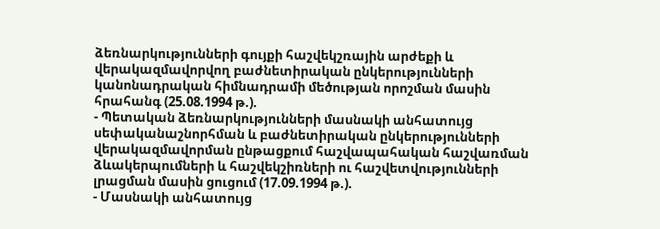ձեռնարկությունների գույքի հաշվեկշռային արժեքի և վերակազմավորվող բաժնետիրական ընկերությունների կանոնադրական հիմնադրամի մեծության որոշման մասին հրահանգ (25.08.1994 թ.).
- Պետական ձեռնարկությունների մասնակի անհատույց սեփականաշնորհման և բաժնետիրական ընկերությունների վերակազմավորման ընթացքում հաշվապահական հաշվառման ձևակերպումների և հաշվեկշիռների ու հաշվետվությունների լրացման մասին ցուցում (17.09.1994 թ.).
- Մասնակի անհատույց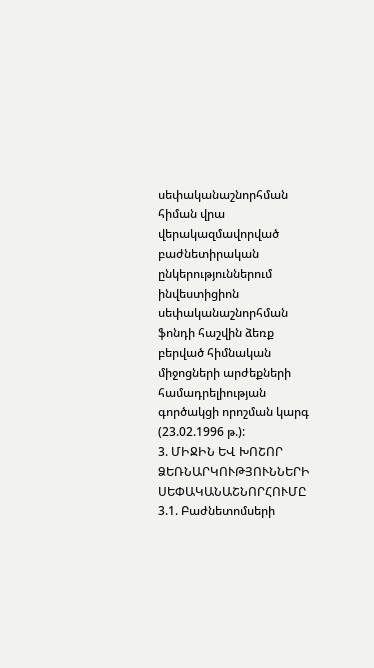սեփականաշնորհման հիման վրա վերակազմավորված բաժնետիրական ընկերություններում ինվեստիցիոն սեփականաշնորհման ֆոնդի հաշվին ձեռք բերված հիմնական միջոցների արժեքների համադրելիության գործակցի որոշման կարգ (23.02.1996 թ.):
3. ՄԻՋԻՆ ԵՎ ԽՈՇՈՐ ՁԵՌՆԱՐԿՈՒԹՅՈՒՆՆԵՐԻ ՍԵՓԱԿԱՆԱՇՆՈՐՀՈՒՄԸ
3.1. Բաժնետոմսերի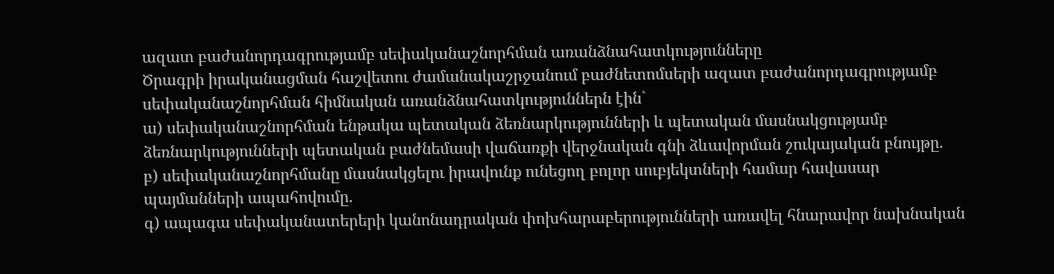ազատ բաժանորդագրությամբ սեփականաշնորհման առանձնահատկությունները
Ծրագրի իրականացման հաշվետու ժամանակաշրջանում բաժնետոմսերի ազատ բաժանորդագրությամբ սեփականաշնորհման հիմնական առանձնահատկություններն էին`
ա) սեփականաշնորհման ենթակա պետական ձեռնարկությունների և պետական մասնակցությամբ ձեռնարկությունների պետական բաժնեմասի վաճառքի վերջնական գնի ձևավորման շուկայական բնույթը.
բ) սեփականաշնորհմանը մասնակցելու իրավունք ունեցող բոլոր սուբյեկտների համար հավասար պայմանների ապահովումը.
գ) ապագա սեփականատերերի կանոնադրական փոխհարաբերությունների առավել հնարավոր նախնական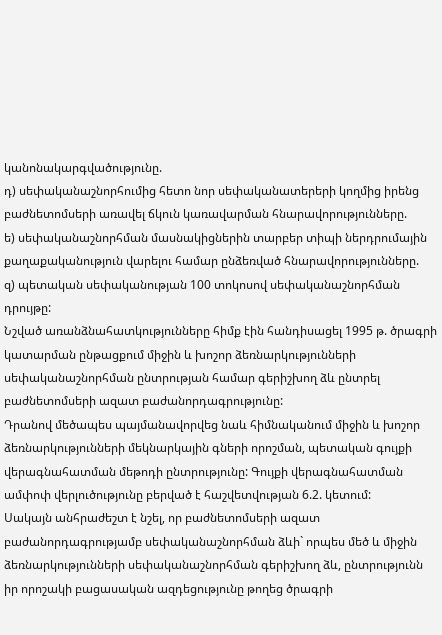կանոնակարգվածությունը.
դ) սեփականաշնորհումից հետո նոր սեփականատերերի կողմից իրենց բաժնետոմսերի առավել ճկուն կառավարման հնարավորությունները.
ե) սեփականաշնորհման մասնակիցներին տարբեր տիպի ներդրումային քաղաքականություն վարելու համար ընձեռված հնարավորությունները.
զ) պետական սեփականության 100 տոկոսով սեփականաշնորհման դրույթը:
Նշված առանձնահատկությունները հիմք էին հանդիսացել 1995 թ. ծրագրի կատարման ընթացքում միջին և խոշոր ձեռնարկությունների սեփականաշնորհման ընտրության համար գերիշխող ձև ընտրել բաժնետոմսերի ազատ բաժանորդագրությունը:
Դրանով մեծապես պայմանավորվեց նաև հիմնականում միջին և խոշոր ձեռնարկությունների մեկնարկային գների որոշման, պետական գույքի վերագնահատման մեթոդի ընտրությունը: Գույքի վերագնահատման ամփոփ վերլուծությունը բերված է հաշվետվության 6.2. կետում:
Սակայն անհրաժեշտ է նշել, որ բաժնետոմսերի ազատ բաժանորդագրությամբ սեփականաշնորհման ձևի` որպես մեծ և միջին ձեռնարկությունների սեփականաշնորհման գերիշխող ձև, ընտրությունն իր որոշակի բացասական ազդեցությունը թողեց ծրագրի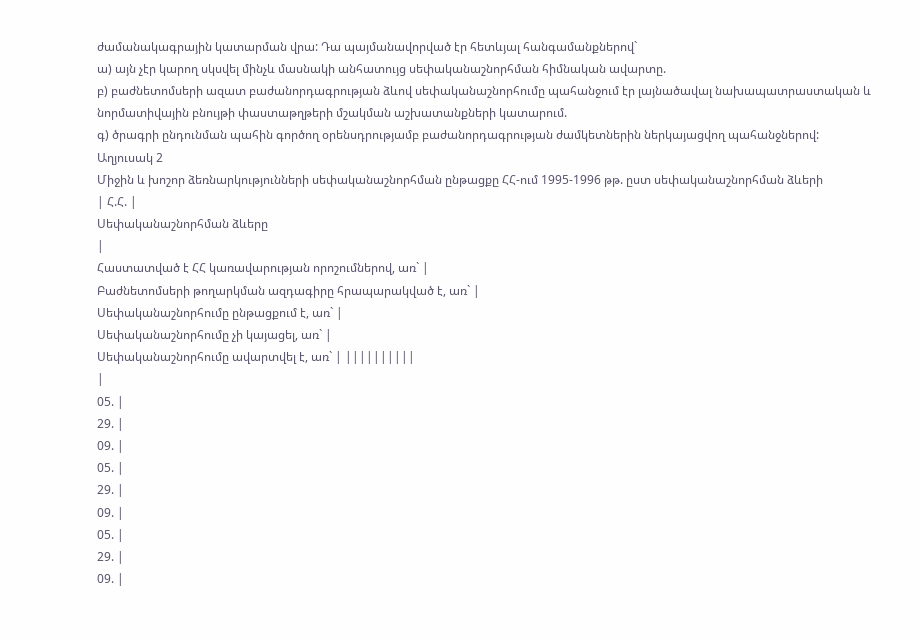ժամանակագրային կատարման վրա: Դա պայմանավորված էր հետևյալ հանգամանքներով`
ա) այն չէր կարող սկսվել մինչև մասնակի անհատույց սեփականաշնորհման հիմնական ավարտը.
բ) բաժնետոմսերի ազատ բաժանորդագրության ձևով սեփականաշնորհումը պահանջում էր լայնածավալ նախապատրաստական և նորմատիվային բնույթի փաստաթղթերի մշակման աշխատանքների կատարում.
գ) ծրագրի ընդունման պահին գործող օրենսդրությամբ բաժանորդագրության ժամկետներին ներկայացվող պահանջներով:
Աղյուսակ 2
Միջին և խոշոր ձեռնարկությունների սեփականաշնորհման ընթացքը ՀՀ-ում 1995-1996 թթ. ըստ սեփականաշնորհման ձևերի
| Հ.Հ. |
Սեփականաշնորհման ձևերը
|
Հաստատված է ՀՀ կառավարության որոշումներով, առ` |
Բաժնետոմսերի թողարկման ազդագիրը հրապարակված է, առ` |
Սեփականաշնորհումը ընթացքում է, առ` |
Սեփականաշնորհումը չի կայացել, առ` |
Սեփականաշնորհումը ավարտվել է, առ` | ||||||||||
|
05. |
29. |
09. |
05. |
29. |
09. |
05. |
29. |
09. |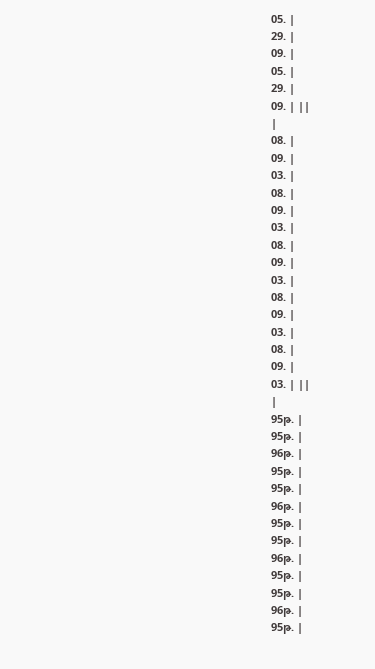05. |
29. |
09. |
05. |
29. |
09. | ||
|
08. |
09. |
03. |
08. |
09. |
03. |
08. |
09. |
03. |
08. |
09. |
03. |
08. |
09. |
03. | ||
|
95թ. |
95թ. |
96թ. |
95թ. |
95թ. |
96թ. |
95թ. |
95թ. |
96թ. |
95թ. |
95թ. |
96թ. |
95թ. |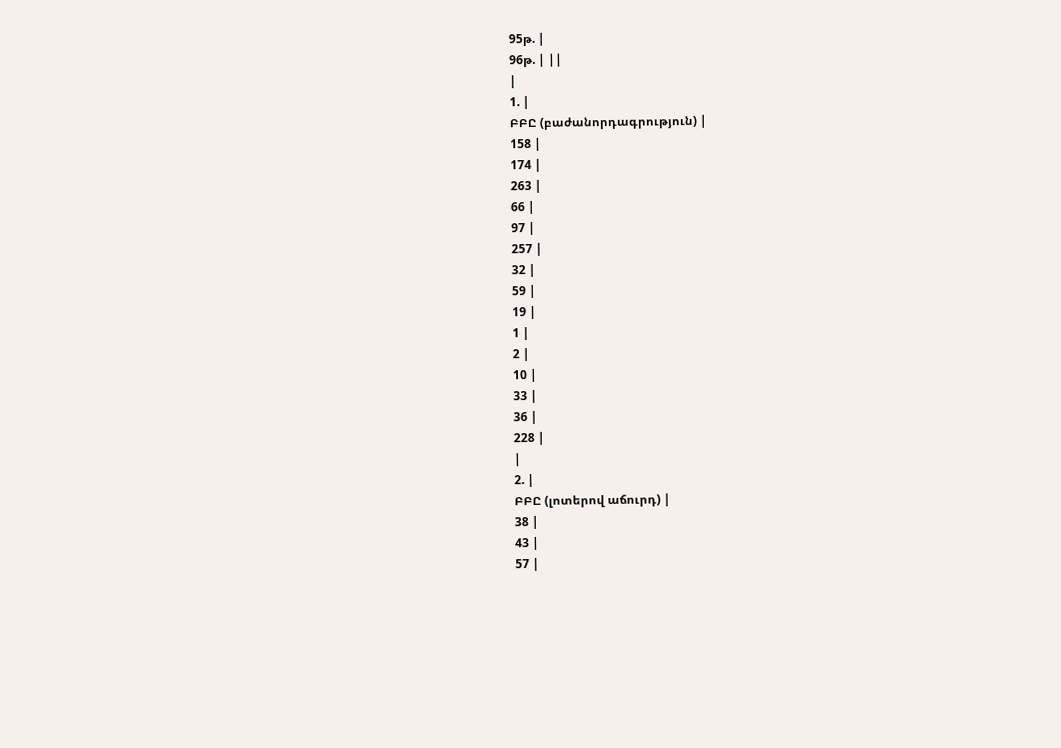95թ. |
96թ. | ||
|
1. |
ԲԲԸ (բաժանորդագրություն) |
158 |
174 |
263 |
66 |
97 |
257 |
32 |
59 |
19 |
1 |
2 |
10 |
33 |
36 |
228 |
|
2. |
ԲԲԸ (լոտերով աճուրդ) |
38 |
43 |
57 |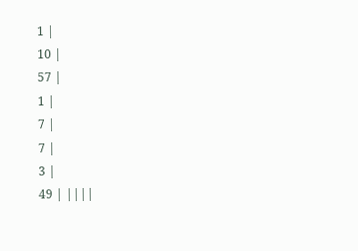1 |
10 |
57 |
1 |
7 |
7 |
3 |
49 | ||||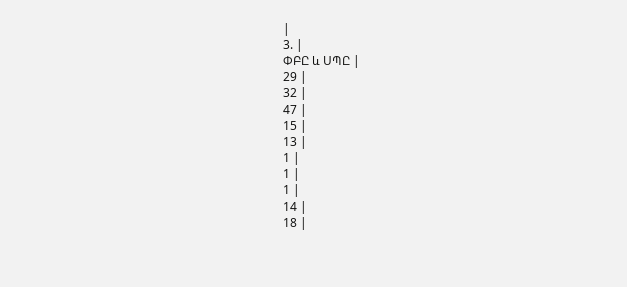|
3. |
ՓԲԸ և ՍՊԸ |
29 |
32 |
47 |
15 |
13 |
1 |
1 |
1 |
14 |
18 |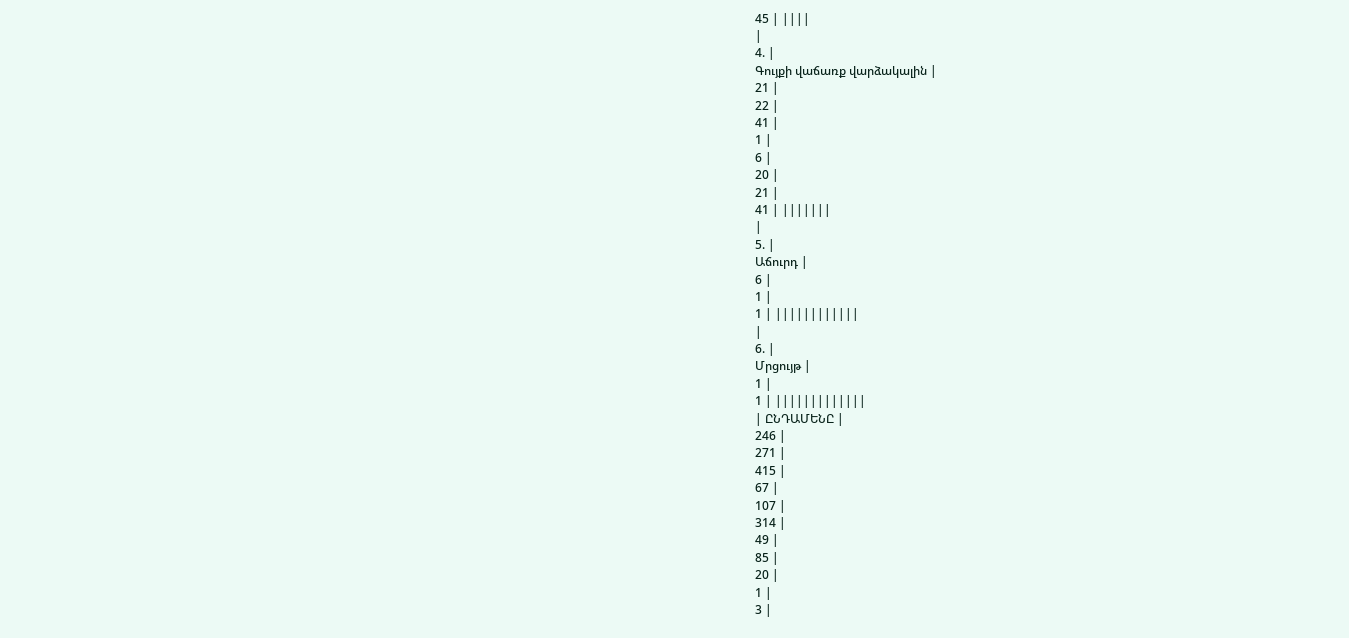45 | ||||
|
4. |
Գույքի վաճառք վարձակալին |
21 |
22 |
41 |
1 |
6 |
20 |
21 |
41 | |||||||
|
5. |
Աճուրդ |
6 |
1 |
1 | ||||||||||||
|
6. |
Մրցույթ |
1 |
1 | |||||||||||||
| ԸՆԴԱՄԵՆԸ |
246 |
271 |
415 |
67 |
107 |
314 |
49 |
85 |
20 |
1 |
3 |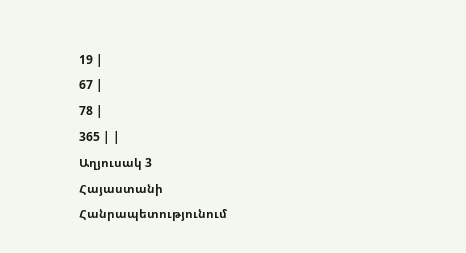19 |
67 |
78 |
365 | |
Աղյուսակ 3
Հայաստանի Հանրապետությունում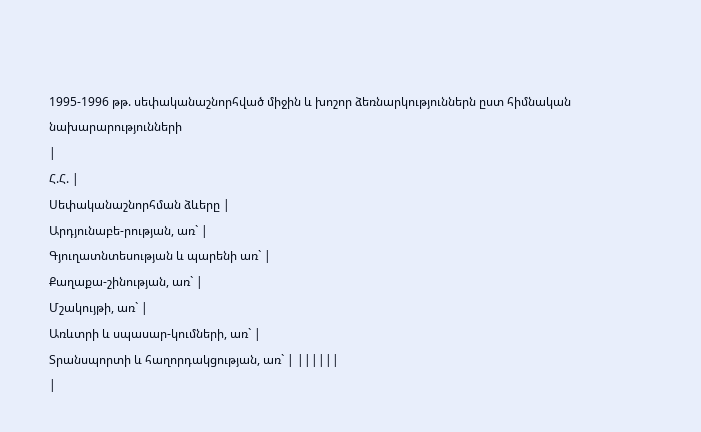1995-1996 թթ. սեփականաշնորհված միջին և խոշոր ձեռնարկություններն ըստ հիմնական նախարարությունների
|
Հ.Հ. |
Սեփականաշնորհման ձևերը |
Արդյունաբե-րության, առ` |
Գյուղատնտեսության և պարենի առ` |
Քաղաքա-շինության, առ` |
Մշակույթի, առ` |
Առևտրի և սպասար-կումների, առ` |
Տրանսպորտի և հաղորդակցության, առ` | ||||||
|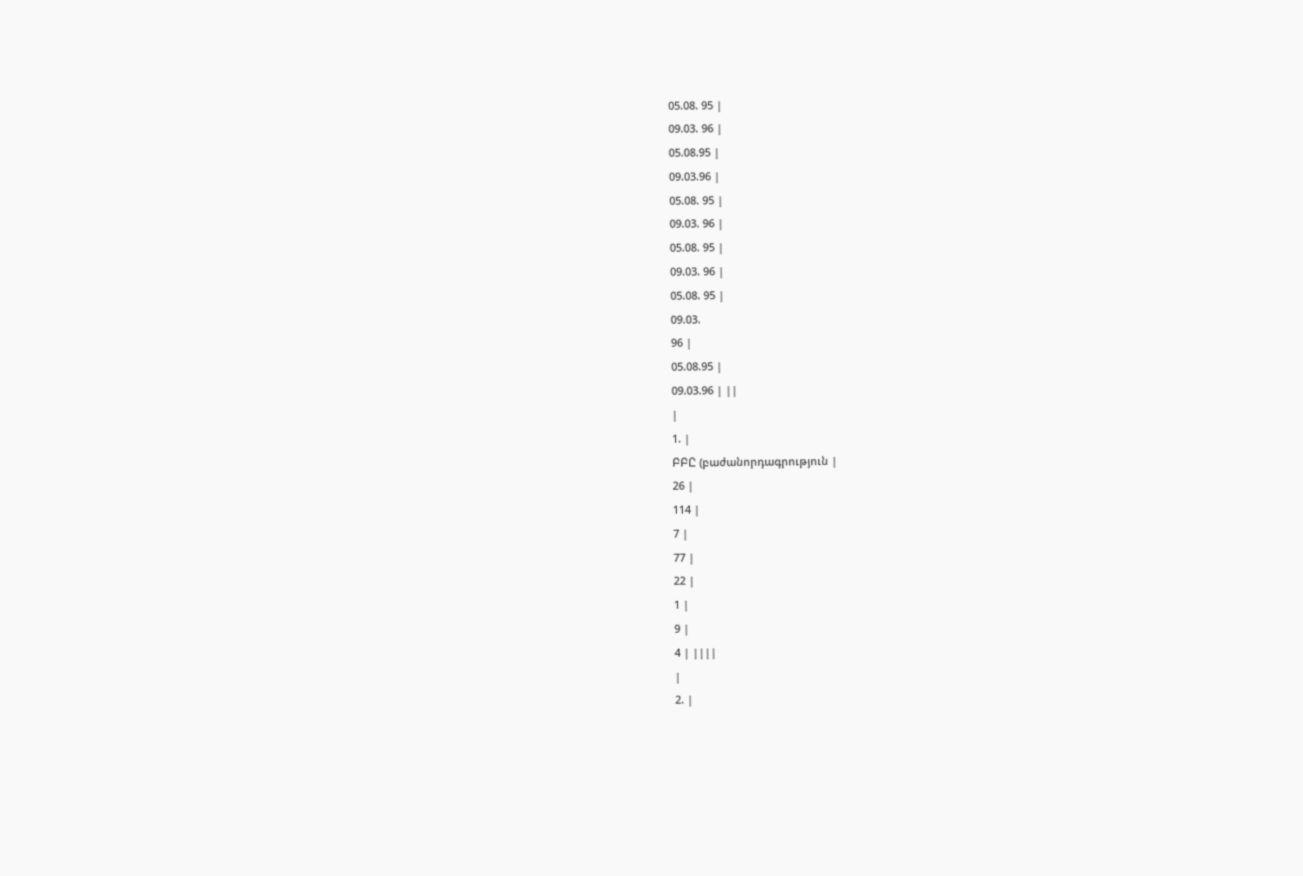05.08. 95 |
09.03. 96 |
05.08.95 |
09.03.96 |
05.08. 95 |
09.03. 96 |
05.08. 95 |
09.03. 96 |
05.08. 95 |
09.03.
96 |
05.08.95 |
09.03.96 | ||
|
1. |
ԲԲԸ (բաժանորդագրություն |
26 |
114 |
7 |
77 |
22 |
1 |
9 |
4 | ||||
|
2. |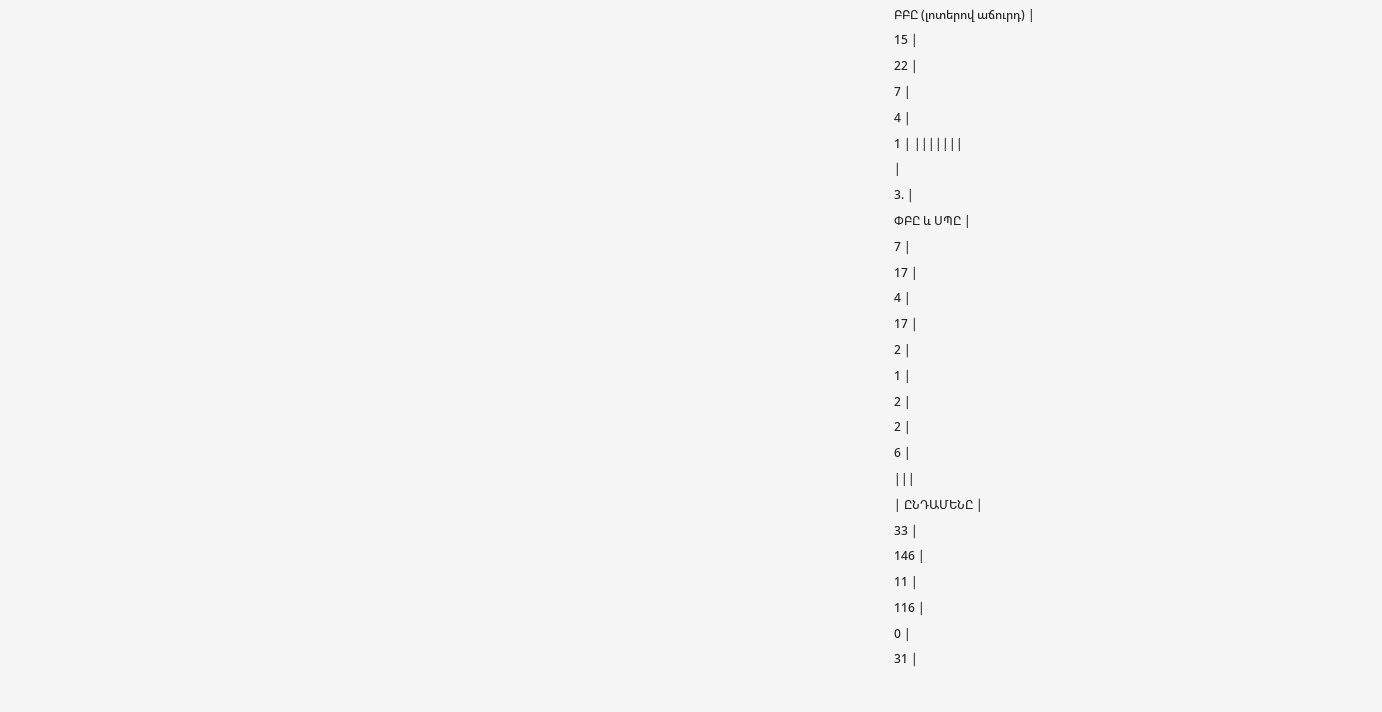ԲԲԸ (լոտերով աճուրդ) |
15 |
22 |
7 |
4 |
1 | |||||||
|
3. |
ՓԲԸ և ՍՊԸ |
7 |
17 |
4 |
17 |
2 |
1 |
2 |
2 |
6 |
|||
| ԸՆԴԱՄԵՆԸ |
33 |
146 |
11 |
116 |
0 |
31 |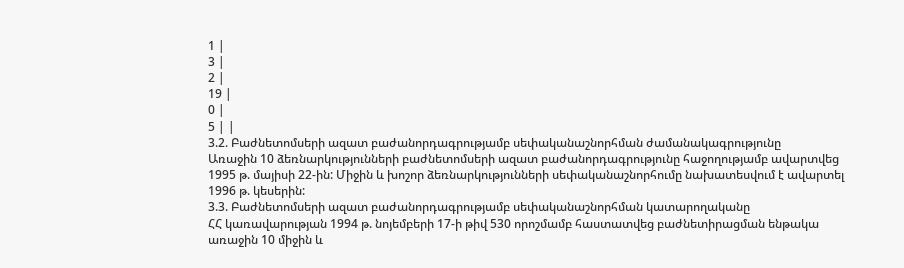1 |
3 |
2 |
19 |
0 |
5 | |
3.2. Բաժնետոմսերի ազատ բաժանորդագրությամբ սեփականաշնորհման ժամանակագրությունը
Առաջին 10 ձեռնարկությունների բաժնետոմսերի ազատ բաժանորդագրությունը հաջողությամբ ավարտվեց 1995 թ. մայիսի 22-ին: Միջին և խոշոր ձեռնարկությունների սեփականաշնորհումը նախատեսվում է ավարտել 1996 թ. կեսերին:
3.3. Բաժնետոմսերի ազատ բաժանորդագրությամբ սեփականաշնորհման կատարողականը
ՀՀ կառավարության 1994 թ. նոյեմբերի 17-ի թիվ 530 որոշմամբ հաստատվեց բաժնետիրացման ենթակա առաջին 10 միջին և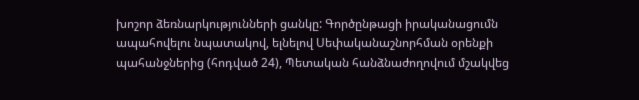խոշոր ձեռնարկությունների ցանկը: Գործընթացի իրականացումն ապահովելու նպատակով, ելնելով Սեփականաշնորհման օրենքի պահանջներից (հոդված 24), Պետական հանձնաժողովում մշակվեց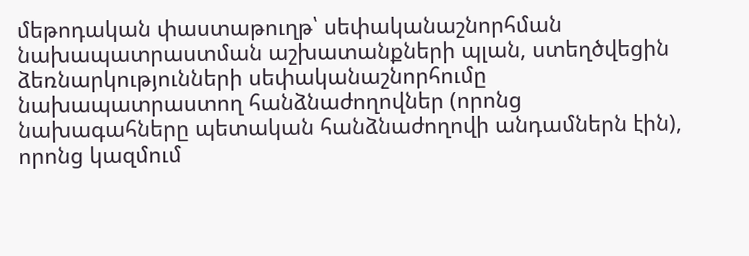մեթոդական փաստաթուղթ՝ սեփականաշնորհման նախապատրաստման աշխատանքների պլան, ստեղծվեցին ձեռնարկությունների սեփականաշնորհումը նախապատրաստող հանձնաժողովներ (որոնց նախագահները պետական հանձնաժողովի անդամներն էին), որոնց կազմում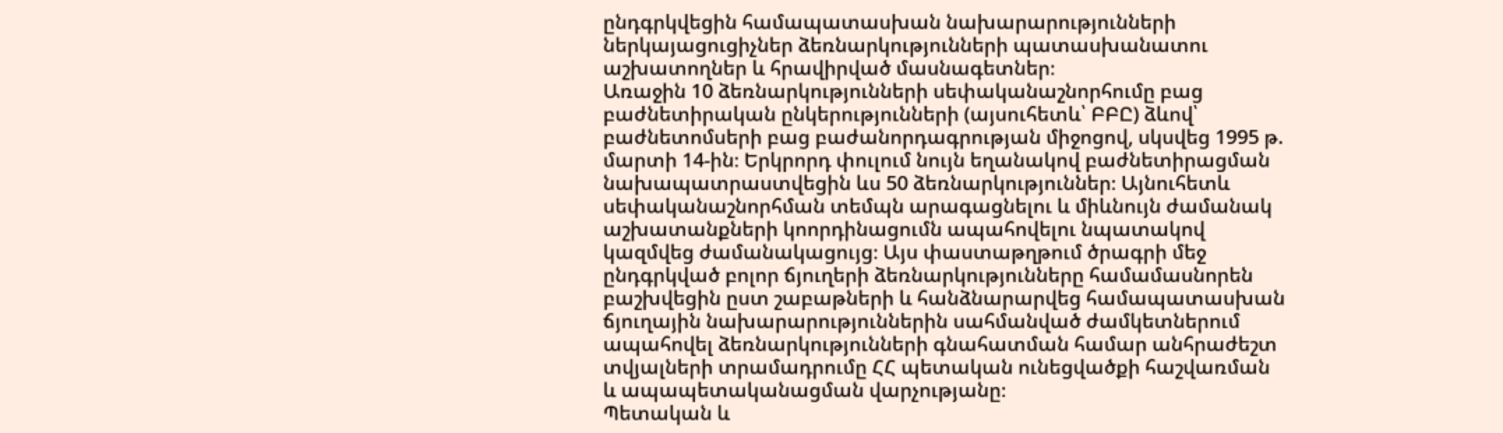ընդգրկվեցին համապատասխան նախարարությունների ներկայացուցիչներ ձեռնարկությունների պատասխանատու աշխատողներ և հրավիրված մասնագետներ։
Առաջին 10 ձեռնարկությունների սեփականաշնորհումը բաց բաժնետիրական ընկերությունների (այսուհետև՝ ԲԲԸ) ձևով՝ բաժնետոմսերի բաց բաժանորդագրության միջոցով, սկսվեց 1995 թ. մարտի 14-ին։ Երկրորդ փուլում նույն եղանակով բաժնետիրացման նախապատրաստվեցին ևս 50 ձեռնարկություններ։ Այնուհետև սեփականաշնորհման տեմպն արագացնելու և միևնույն ժամանակ աշխատանքների կոորդինացումն ապահովելու նպատակով կազմվեց ժամանակացույց։ Այս փաստաթղթում ծրագրի մեջ ընդգրկված բոլոր ճյուղերի ձեռնարկությունները համամասնորեն բաշխվեցին ըստ շաբաթների և հանձնարարվեց համապատասխան ճյուղային նախարարություններին սահմանված ժամկետներում ապահովել ձեռնարկությունների գնահատման համար անհրաժեշտ տվյալների տրամադրումը ՀՀ պետական ունեցվածքի հաշվառման և ապապետականացման վարչությանը։
Պետական և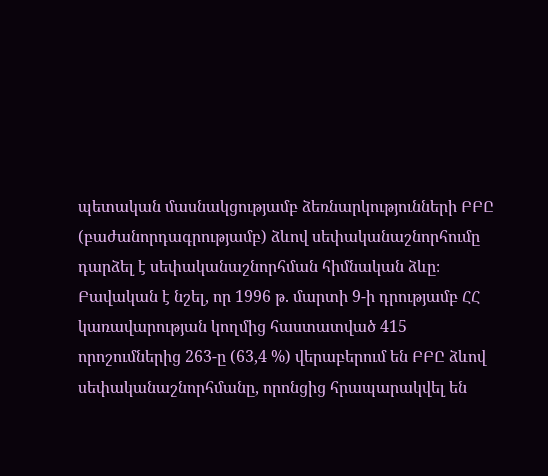պետական մասնակցությամբ ձեռնարկությունների ԲԲԸ (բաժանորդագրությամբ) ձևով սեփականաշնորհումը դարձել է սեփականաշնորհման հիմնական ձևը։ Բավական է նշել, որ 1996 թ. մարտի 9-ի դրությամբ ՀՀ կառավարության կողմից հաստատված 415 որոշումներից 263-ը (63,4 %) վերաբերում են ԲԲԸ ձևով սեփականաշնորհմանը, որոնցից հրապարակվել են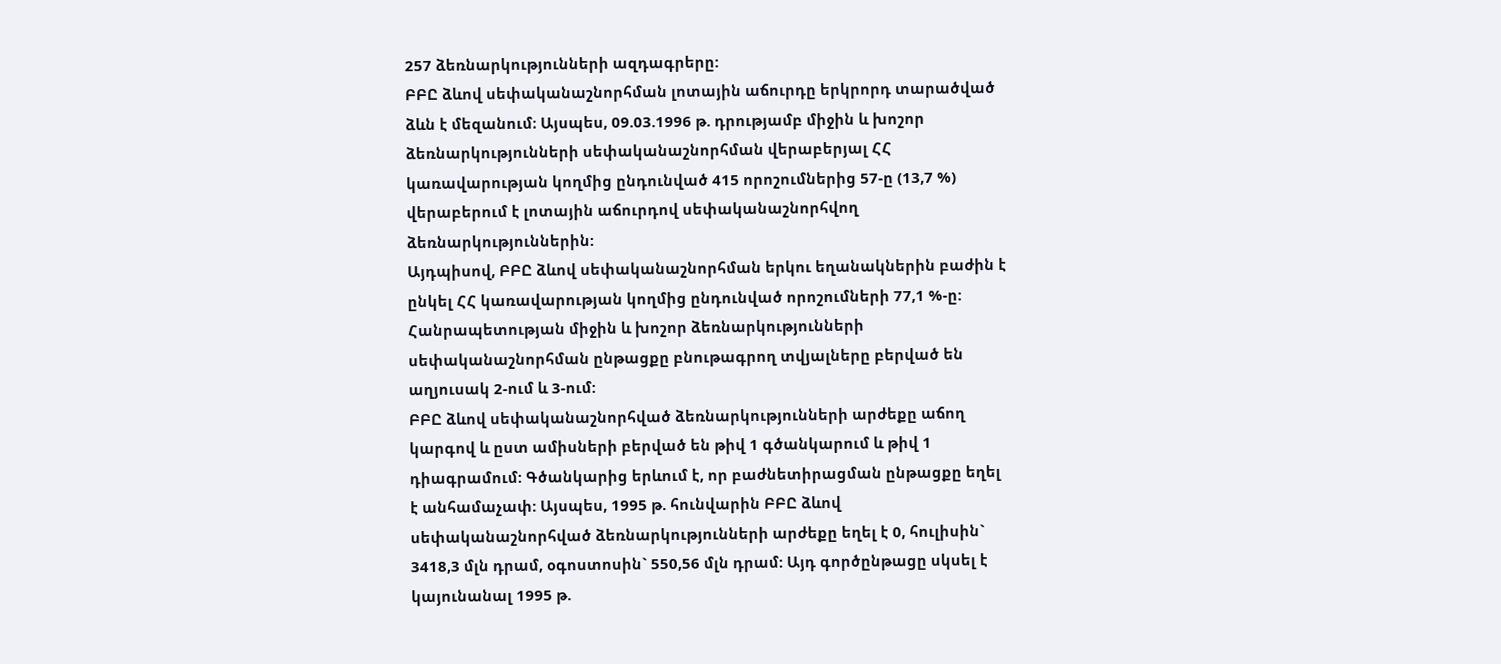257 ձեռնարկությունների ազդագրերը:
ԲԲԸ ձևով սեփականաշնորհման լոտային աճուրդը երկրորդ տարածված ձևն է մեզանում։ Այսպես, 09.03.1996 թ. դրությամբ միջին և խոշոր ձեռնարկությունների սեփականաշնորհման վերաբերյալ ՀՀ կառավարության կողմից ընդունված 415 որոշումներից 57-ը (13,7 %) վերաբերում է լոտային աճուրդով սեփականաշնորհվող ձեռնարկություններին:
Այդպիսով, ԲԲԸ ձևով սեփականաշնորհման երկու եղանակներին բաժին է ընկել ՀՀ կառավարության կողմից ընդունված որոշումների 77,1 %-ը:
Հանրապետության միջին և խոշոր ձեռնարկությունների սեփականաշնորհման ընթացքը բնութագրող տվյալները բերված են աղյուսակ 2-ում և 3-ում:
ԲԲԸ ձևով սեփականաշնորհված ձեռնարկությունների արժեքը աճող կարգով և ըստ ամիսների բերված են թիվ 1 գծանկարում և թիվ 1 դիագրամում: Գծանկարից երևում է, որ բաժնետիրացման ընթացքը եղել է անհամաչափ: Այսպես, 1995 թ. հունվարին ԲԲԸ ձևով սեփականաշնորհված ձեռնարկությունների արժեքը եղել է 0, հուլիսին` 3418,3 մլն դրամ, օգոստոսին` 550,56 մլն դրամ: Այդ գործընթացը սկսել է կայունանալ 1995 թ.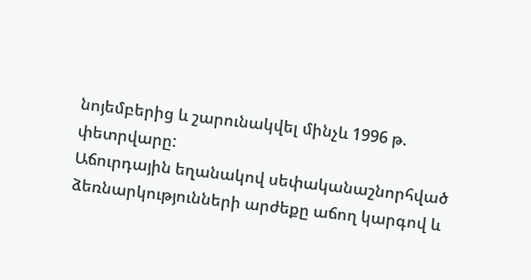նոյեմբերից և շարունակվել մինչև 1996 թ. փետրվարը:
Աճուրդային եղանակով սեփականաշնորհված ձեռնարկությունների արժեքը աճող կարգով և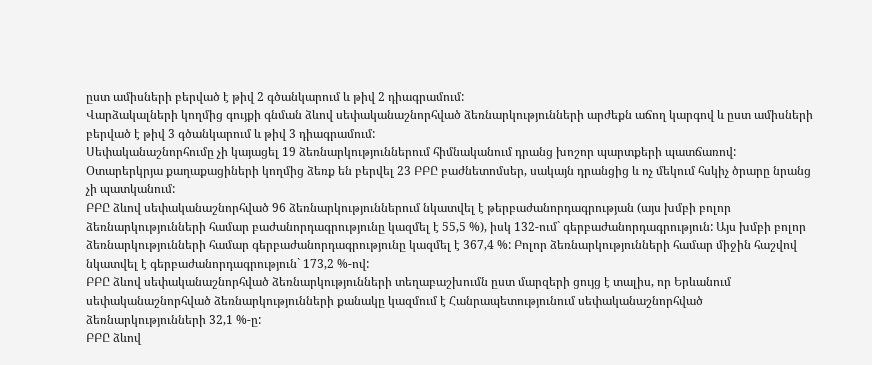ըստ ամիսների բերված է թիվ 2 գծանկարում և թիվ 2 դիագրամում:
Վարձակալների կողմից գույքի գնման ձևով սեփականաշնորհված ձեռնարկությունների արժեքն աճող կարգով և ըստ ամիսների բերված է թիվ 3 գծանկարում և թիվ 3 դիագրամում:
Սեփականաշնորհումը չի կայացել 19 ձեռնարկություններում հիմնականում դրանց խոշոր պարտքերի պատճառով:
Օտարերկրյա քաղաքացիների կողմից ձեռք են բերվել 23 ԲԲԸ բաժնետոմսեր, սակայն դրանցից և ոչ մեկում հսկիչ ծրարը նրանց չի պատկանում:
ԲԲԸ ձևով սեփականաշնորհված 96 ձեռնարկություններում նկատվել է թերբաժանորդագրության (այս խմբի բոլոր ձեռնարկությունների համար բաժանորդագրությունը կազմել է 55,5 %), իսկ 132-ում` գերբաժանորդագրություն: Այս խմբի բոլոր ձեռնարկությունների համար գերբաժանորդագրությունը կազմել է 367,4 %: Բոլոր ձեռնարկությունների համար միջին հաշվով նկատվել է գերբաժանորդագրություն` 173,2 %-ով:
ԲԲԸ ձևով սեփականաշնորհված ձեռնարկությունների տեղաբաշխումն ըստ մարզերի ցույց է տալիս, որ Երևանում սեփականաշնորհված ձեռնարկությունների քանակը կազմում է Հանրապետությունում սեփականաշնորհված ձեռնարկությունների 32,1 %-ը:
ԲԲԸ ձևով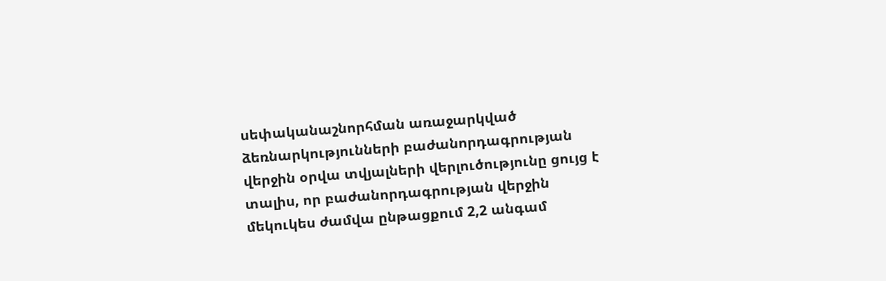սեփականաշնորհման առաջարկված ձեռնարկությունների բաժանորդագրության վերջին օրվա տվյալների վերլուծությունը ցույց է տալիս, որ բաժանորդագրության վերջին մեկուկես ժամվա ընթացքում 2,2 անգամ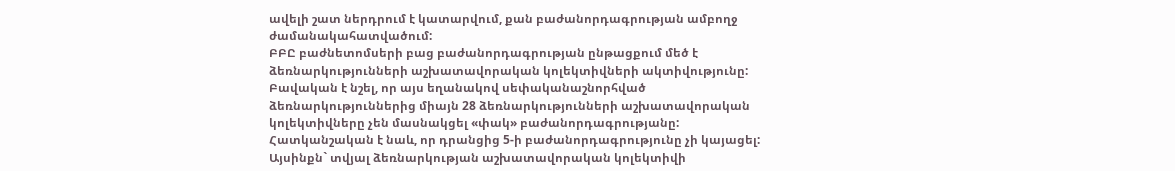ավելի շատ ներդրում է կատարվում, քան բաժանորդագրության ամբողջ ժամանակահատվածում:
ԲԲԸ բաժնետոմսերի բաց բաժանորդագրության ընթացքում մեծ է ձեռնարկությունների աշխատավորական կոլեկտիվների ակտիվությունը: Բավական է նշել, որ այս եղանակով սեփականաշնորհված ձեռնարկություններից միայն 28 ձեռնարկությունների աշխատավորական կոլեկտիվները չեն մասնակցել «փակ» բաժանորդագրությանը: Հատկանշական է նաև, որ դրանցից 5-ի բաժանորդագրությունը չի կայացել: Այսինքն` տվյալ ձեռնարկության աշխատավորական կոլեկտիվի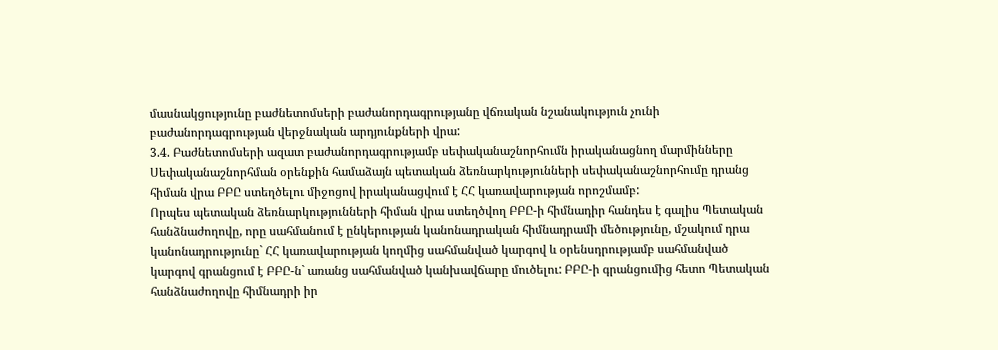մասնակցությունը բաժնետոմսերի բաժանորդագրությանը վճռական նշանակություն չունի բաժանորդագրության վերջնական արդյունքների վրա:
3.4. Բաժնետոմսերի ազատ բաժանորդագրությամբ սեփականաշնորհումն իրականացնող մարմինները
Սեփականաշնորհման օրենքին համաձայն պետական ձեռնարկությունների սեփականաշնորհումը դրանց հիման վրա ԲԲԸ ստեղծելու միջոցով իրականացվում է ՀՀ կառավարության որոշմամբ:
Որպես պետական ձեռնարկությունների հիման վրա ստեղծվող ԲԲԸ-ի հիմնադիր հանդես է գալիս Պետական հանձնաժողովը, որը սահմանում է ընկերության կանոնադրական հիմնադրամի մեծությունը, մշակում դրա կանոնադրությունը` ՀՀ կառավարության կողմից սահմանված կարգով և օրենսդրությամբ սահմանված կարգով գրանցում է ԲԲԸ-ն` առանց սահմանված կանխավճարը մուծելու: ԲԲԸ-ի գրանցումից հետո Պետական հանձնաժողովը հիմնադրի իր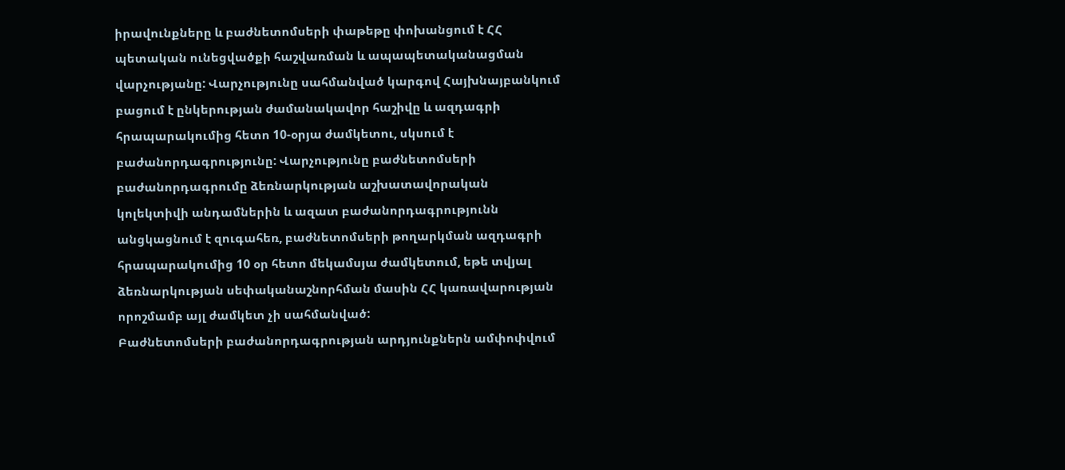իրավունքները և բաժնետոմսերի փաթեթը փոխանցում է ՀՀ պետական ունեցվածքի հաշվառման և ապապետականացման վարչությանը: Վարչությունը սահմանված կարգով Հայխնայբանկում բացում է ընկերության ժամանակավոր հաշիվը և ազդագրի հրապարակումից հետո 10-օրյա ժամկետու, սկսում է բաժանորդագրությունը: Վարչությունը բաժնետոմսերի բաժանորդագրումը ձեռնարկության աշխատավորական կոլեկտիվի անդամներին և ազատ բաժանորդագրությունն անցկացնում է զուգահեռ, բաժնետոմսերի թողարկման ազդագրի հրապարակումից 10 օր հետո մեկամսյա ժամկետում, եթե տվյալ ձեռնարկության սեփականաշնորհման մասին ՀՀ կառավարության որոշմամբ այլ ժամկետ չի սահմանված:
Բաժնետոմսերի բաժանորդագրության արդյունքներն ամփոփվում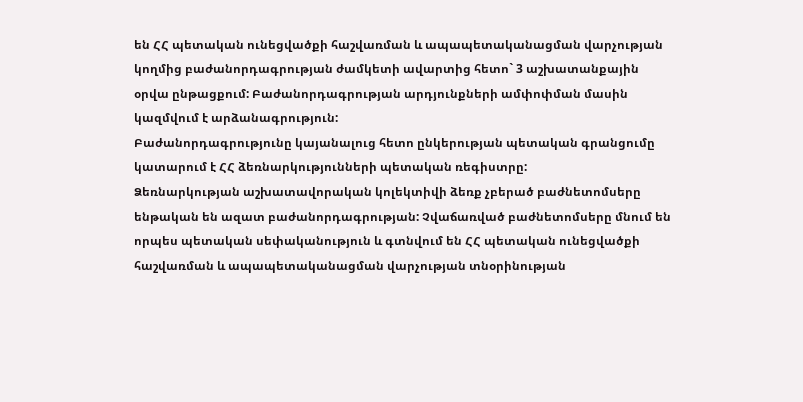են ՀՀ պետական ունեցվածքի հաշվառման և ապապետականացման վարչության կողմից բաժանորդագրության ժամկետի ավարտից հետո` 3 աշխատանքային օրվա ընթացքում: Բաժանորդագրության արդյունքների ամփոփման մասին կազմվում է արձանագրություն:
Բաժանորդագրությունը կայանալուց հետո ընկերության պետական գրանցումը կատարում է ՀՀ ձեռնարկությունների պետական ռեգիստրը:
Ձեռնարկության աշխատավորական կոլեկտիվի ձեռք չբերած բաժնետոմսերը ենթական են ազատ բաժանորդագրության: Չվաճառված բաժնետոմսերը մնում են որպես պետական սեփականություն և գտնվում են ՀՀ պետական ունեցվածքի հաշվառման և ապապետականացման վարչության տնօրինության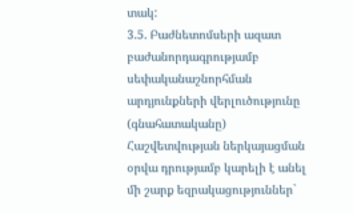տակ:
3.5. Բաժնետոմսերի ազատ բաժանորդագրությամբ սեփականաշնորհման արդյունքների վերլուծությունը (գնահատականը)
Հաշվետվության ներկայացման օրվա դրությամբ կարելի է անել մի շարք եզրակացություններ`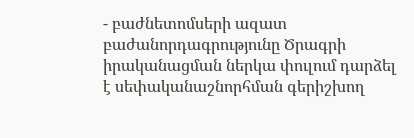- բաժնետոմսերի ազատ բաժանորդագրությունը Ծրագրի իրականացման ներկա փուլում դարձել է սեփականաշնորհման գերիշխող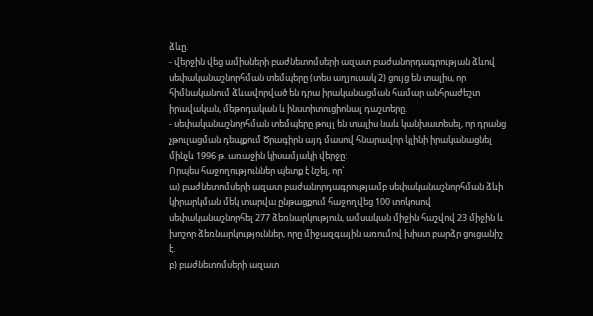ձևը.
- վերջին վեց ամիսների բաժնետոմսերի ազատ բաժանորդագրության ձևով սեփականաշնորհման տեմպերը (տես աղյուսակ 2) ցույց են տալիս, որ հիմնականում ձևավորված են դրա իրականացման համար անհրաժեշտ իրավական, մեթոդական և ինստիտուցիոնալ դաշտերը.
- սեփականաշնորհման տեմպերը թույլ են տալիս նաև կանխատեսել, որ դրանց չթուլացման դեպքում Ծրագիրն այդ մասով հնարավոր կլինի իրականացնել մինչև 1996 թ. առաջին կիսամյակի վերջը:
Որպես հաջողություններ պետք է նշել, որ`
ա) բաժնետոմսերի ազատ բաժանորդագրությամբ սեփականաշնորհման ձևի կիրարկման մեկ տարվա ընթացքում հաջողվեց 100 տոկոսով սեփականաշնորհել 277 ձեռնարկություն, ամսական միջին հաշվով 23 միջին և խոշոր ձեռնարկություններ, որը միջազգային առումով խիստ բարձր ցուցանիշ է.
բ) բաժնետոմսերի ազատ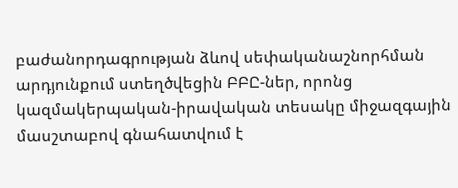բաժանորդագրության ձևով սեփականաշնորհման արդյունքում ստեղծվեցին ԲԲԸ-ներ, որոնց կազմակերպական-իրավական տեսակը միջազգային մասշտաբով գնահատվում է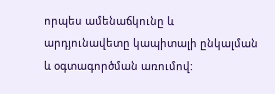որպես ամենաճկունը և արդյունավետը կապիտալի ընկալման և օգտագործման առումով: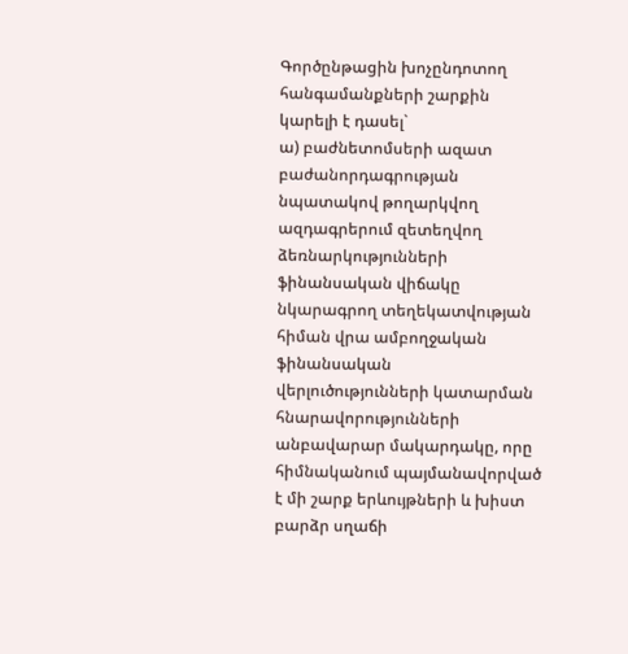Գործընթացին խոչընդոտող հանգամանքների շարքին կարելի է դասել`
ա) բաժնետոմսերի ազատ բաժանորդագրության նպատակով թողարկվող ազդագրերում զետեղվող ձեռնարկությունների ֆինանսական վիճակը նկարագրող տեղեկատվության հիման վրա ամբողջական ֆինանսական վերլուծությունների կատարման հնարավորությունների անբավարար մակարդակը, որը հիմնականում պայմանավորված է մի շարք երևույթների և խիստ բարձր սղաճի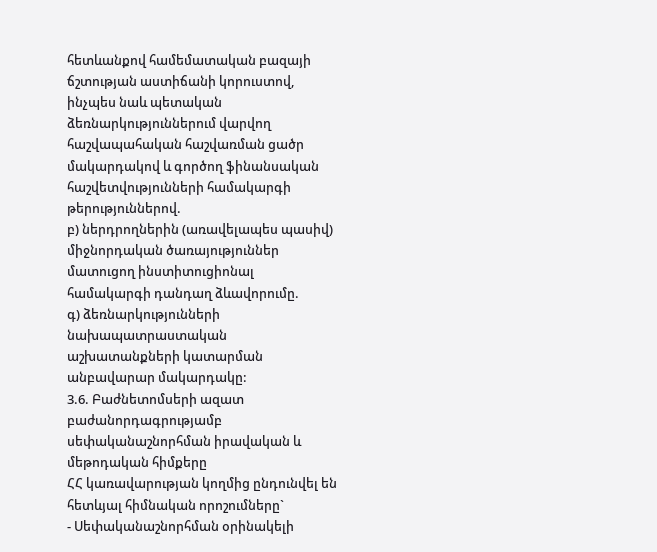հետևանքով համեմատական բազայի ճշտության աստիճանի կորուստով, ինչպես նաև պետական ձեռնարկություններում վարվող հաշվապահական հաշվառման ցածր մակարդակով և գործող ֆինանսական հաշվետվությունների համակարգի թերություններով.
բ) ներդրողներին (առավելապես պասիվ) միջնորդական ծառայություններ մատուցող ինստիտուցիոնալ համակարգի դանդաղ ձևավորումը.
գ) ձեռնարկությունների նախապատրաստական աշխատանքների կատարման անբավարար մակարդակը:
3.6. Բաժնետոմսերի ազատ բաժանորդագրությամբ սեփականաշնորհման իրավական և մեթոդական հիմքերը
ՀՀ կառավարության կողմից ընդունվել են հետևյալ հիմնական որոշումները`
- Սեփականաշնորհման օրինակելի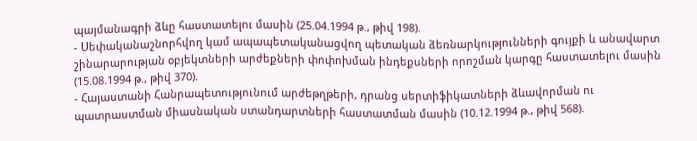պայմանագրի ձևը հաստատելու մասին (25.04.1994 թ., թիվ 198).
- Սեփականաշնորհվող կամ ապապետականացվող պետական ձեռնարկությունների գույքի և անավարտ շինարարության օբյեկտների արժեքների փոփոխման ինդեքսների որոշման կարգը հաստատելու մասին (15.08.1994 թ., թիվ 370).
- Հայաստանի Հանրապետությունում արժեթղթերի, դրանց սերտիֆիկատների ձևավորման ու պատրաստման միասնական ստանդարտների հաստատման մասին (10.12.1994 թ., թիվ 568).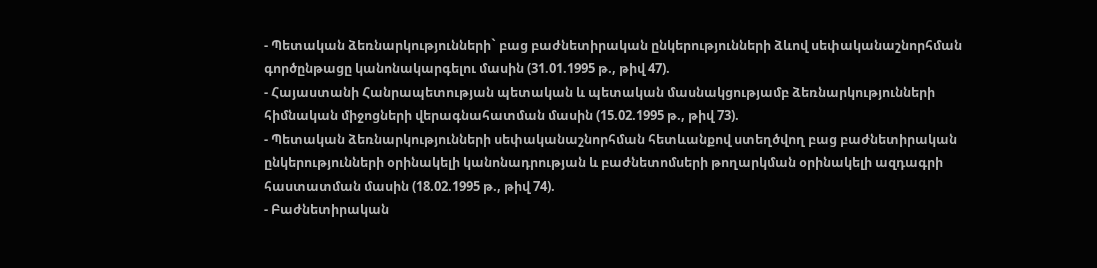- Պետական ձեռնարկությունների` բաց բաժնետիրական ընկերությունների ձևով սեփականաշնորհման գործընթացը կանոնակարգելու մասին (31.01.1995 թ., թիվ 47).
- Հայաստանի Հանրապետության պետական և պետական մասնակցությամբ ձեռնարկությունների հիմնական միջոցների վերագնահատման մասին (15.02.1995 թ., թիվ 73).
- Պետական ձեռնարկությունների սեփականաշնորհման հետևանքով ստեղծվող բաց բաժնետիրական ընկերությունների օրինակելի կանոնադրության և բաժնետոմսերի թողարկման օրինակելի ազդագրի հաստատման մասին (18.02.1995 թ., թիվ 74).
- Բաժնետիրական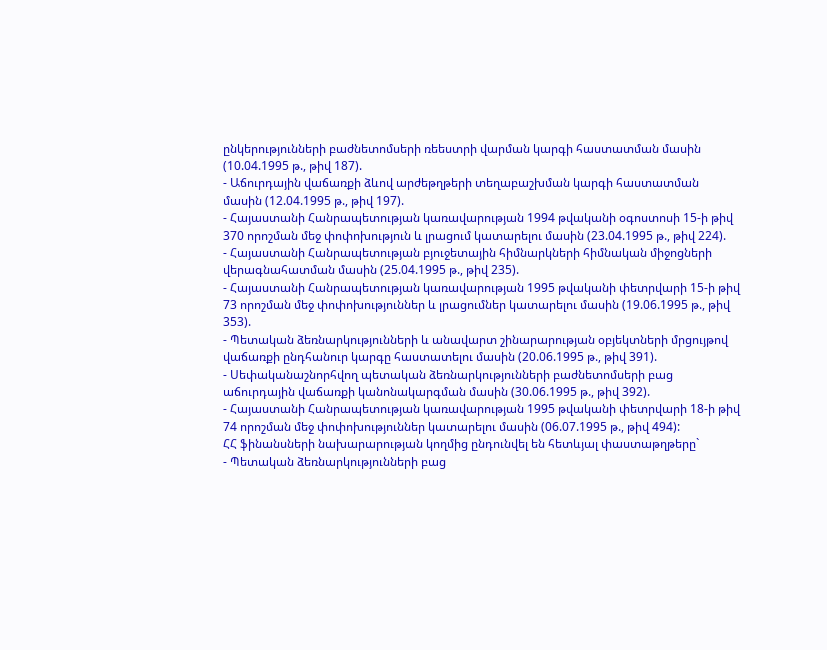ընկերությունների բաժնետոմսերի ռեեստրի վարման կարգի հաստատման մասին (10.04.1995 թ., թիվ 187).
- Աճուրդային վաճառքի ձևով արժեթղթերի տեղաբաշխման կարգի հաստատման մասին (12.04.1995 թ., թիվ 197).
- Հայաստանի Հանրապետության կառավարության 1994 թվականի օգոստոսի 15-ի թիվ 370 որոշման մեջ փոփոխություն և լրացում կատարելու մասին (23.04.1995 թ., թիվ 224).
- Հայաստանի Հանրապետության բյուջետային հիմնարկների հիմնական միջոցների վերագնահատման մասին (25.04.1995 թ., թիվ 235).
- Հայաստանի Հանրապետության կառավարության 1995 թվականի փետրվարի 15-ի թիվ 73 որոշման մեջ փոփոխություններ և լրացումներ կատարելու մասին (19.06.1995 թ., թիվ 353).
- Պետական ձեռնարկությունների և անավարտ շինարարության օբյեկտների մրցույթով վաճառքի ընդհանուր կարգը հաստատելու մասին (20.06.1995 թ., թիվ 391).
- Սեփականաշնորհվող պետական ձեռնարկությունների բաժնետոմսերի բաց աճուրդային վաճառքի կանոնակարգման մասին (30.06.1995 թ., թիվ 392).
- Հայաստանի Հանրապետության կառավարության 1995 թվականի փետրվարի 18-ի թիվ 74 որոշման մեջ փոփոխություններ կատարելու մասին (06.07.1995 թ., թիվ 494):
ՀՀ ֆինանսների նախարարության կողմից ընդունվել են հետևյալ փաստաթղթերը`
- Պետական ձեռնարկությունների բաց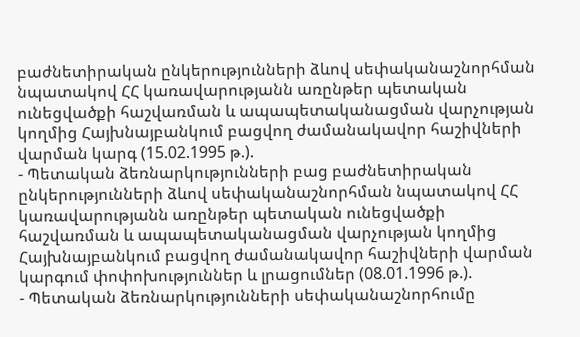բաժնետիրական ընկերությունների ձևով սեփականաշնորհման նպատակով ՀՀ կառավարությանն առընթեր պետական ունեցվածքի հաշվառման և ապապետականացման վարչության կողմից Հայխնայբանկում բացվող ժամանակավոր հաշիվների վարման կարգ (15.02.1995 թ.).
- Պետական ձեռնարկությունների բաց բաժնետիրական ընկերությունների ձևով սեփականաշնորհման նպատակով ՀՀ կառավարությանն առընթեր պետական ունեցվածքի հաշվառման և ապապետականացման վարչության կողմից Հայխնայբանկում բացվող ժամանակավոր հաշիվների վարման կարգում փոփոխություններ և լրացումներ (08.01.1996 թ.).
- Պետական ձեռնարկությունների սեփականաշնորհումը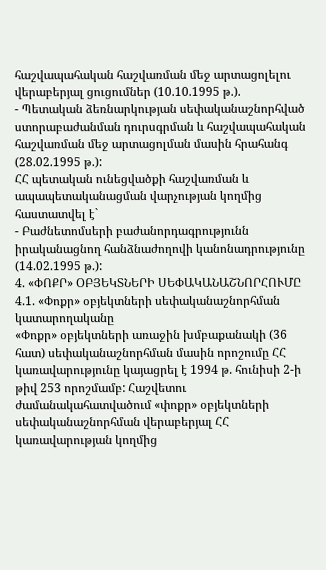հաշվապահական հաշվառման մեջ արտացոլելու վերաբերյալ ցուցումներ (10.10.1995 թ.).
- Պետական ձեռնարկության սեփականաշնորհված ստորաբաժանման դուրսգրման և հաշվապահական հաշվառման մեջ արտացոլման մասին հրահանգ (28.02.1995 թ.):
ՀՀ պետական ունեցվածքի հաշվառման և ապապետականացման վարչության կողմից հաստատվել է`
- Բաժնետոմսերի բաժանորդագրությունն իրականացնող հանձնաժողովի կանոնադրությունը (14.02.1995 թ.):
4. «ՓՈՔՐ» ՕԲՅԵԿՏՆԵՐԻ ՍԵՓԱԿԱՆԱՇՆՈՐՀՈՒՄԸ
4.1. «Փոքր» օբյեկտների սեփականաշնորհման կատարողականը
«Փոքր» օբյեկտների առաջին խմբաքանակի (36 հատ) սեփականաշնորհման մասին որոշումը ՀՀ կառավարությունը կայացրել է 1994 թ. հունիսի 2-ի թիվ 253 որոշմամբ: Հաշվետու ժամանակահատվածում «փոքր» օբյեկտների սեփականաշնորհման վերաբերյալ ՀՀ կառավարության կողմից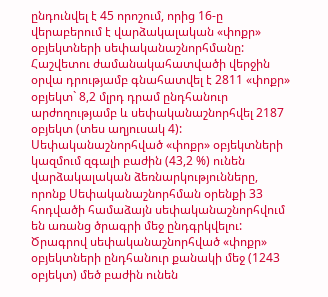ընդունվել է 45 որոշում, որից 16-ը վերաբերում է վարձակալական «փոքր» օբյեկտների սեփականաշնորհմանը:
Հաշվետու ժամանակահատվածի վերջին օրվա դրությամբ գնահատվել է 2811 «փոքր» օբյեկտ` 8,2 մլրդ դրամ ընդհանուր արժողությամբ և սեփականաշնորհվել 2187 օբյեկտ (տես աղյուսակ 4):
Սեփականաշնորհված «փոքր» օբյեկտների կազմում զգալի բաժին (43,2 %) ունեն վարձակալական ձեռնարկությունները, որոնք Սեփականաշնորհման օրենքի 33 հոդվածի համաձայն սեփականաշնորհվում են առանց ծրագրի մեջ ընդգրկվելու:
Ծրագրով սեփականաշնորհված «փոքր» օբյեկտների ընդհանուր քանակի մեջ (1243 օբյեկտ) մեծ բաժին ունեն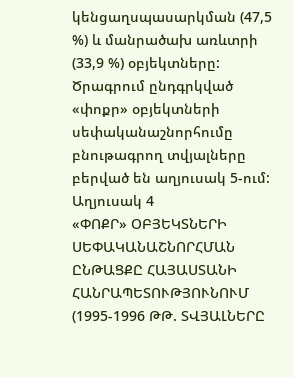կենցաղսպասարկման (47,5 %) և մանրածախ առևտրի (33,9 %) օբյեկտները:
Ծրագրում ընդգրկված «փոքր» օբյեկտների սեփականաշնորհումը բնութագրող տվյալները բերված են աղյուսակ 5-ում:
Աղյուսակ 4
«ՓՈՔՐ» ՕԲՅԵԿՏՆԵՐԻ ՍԵՓԱԿԱՆԱՇՆՈՐՀՄԱՆ ԸՆԹԱՑՔԸ ՀԱՅԱՍՏԱՆԻ ՀԱՆՐԱՊԵՏՈՒԹՅՈՒՆՈՒՄ (1995-1996 ԹԹ. ՏՎՅԱԼՆԵՐԸ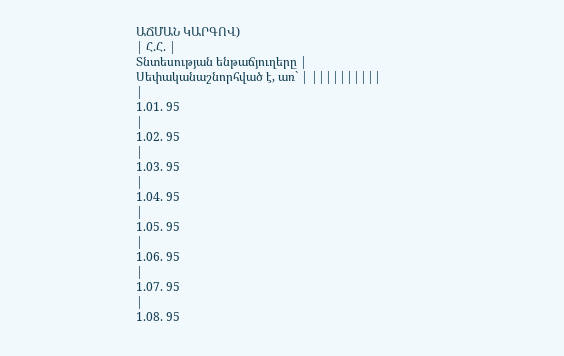ԱՃՄԱՆ ԿԱՐԳՈՎ)
| Հ.Հ. |
Տնտեսության ենթաճյուղերը |
Սեփականաշնորհված է, առ` | ||||||||||
|
1.01. 95
|
1.02. 95
|
1.03. 95
|
1.04. 95
|
1.05. 95
|
1.06. 95
|
1.07. 95
|
1.08. 95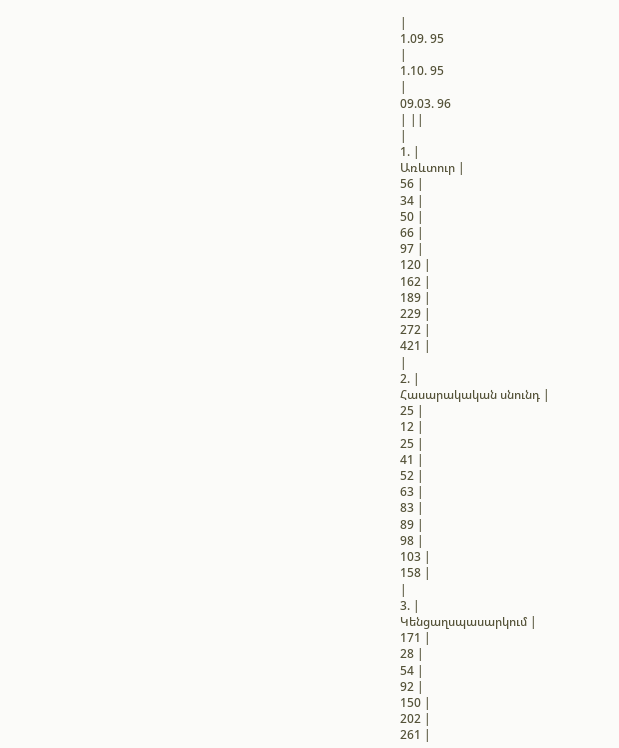|
1.09. 95
|
1.10. 95
|
09.03. 96
| ||
|
1. |
Առևտուր |
56 |
34 |
50 |
66 |
97 |
120 |
162 |
189 |
229 |
272 |
421 |
|
2. |
Հասարակական սնունդ |
25 |
12 |
25 |
41 |
52 |
63 |
83 |
89 |
98 |
103 |
158 |
|
3. |
Կենցաղսպասարկում |
171 |
28 |
54 |
92 |
150 |
202 |
261 |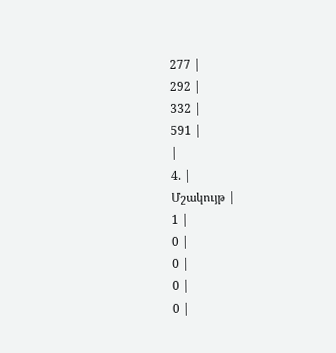277 |
292 |
332 |
591 |
|
4. |
Մշակույթ |
1 |
0 |
0 |
0 |
0 |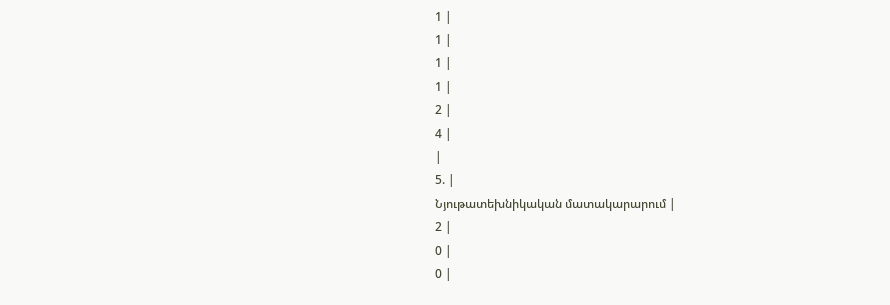1 |
1 |
1 |
1 |
2 |
4 |
|
5. |
Նյութատեխնիկական մատակարարում |
2 |
0 |
0 |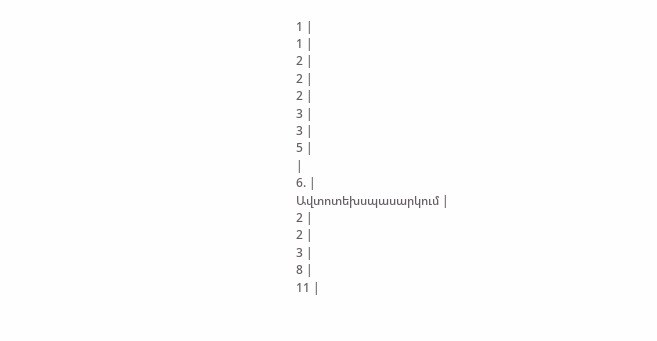1 |
1 |
2 |
2 |
2 |
3 |
3 |
5 |
|
6. |
Ավտոտեխսպասարկում |
2 |
2 |
3 |
8 |
11 |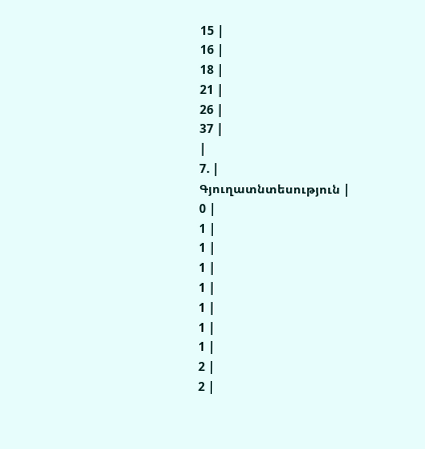15 |
16 |
18 |
21 |
26 |
37 |
|
7. |
Գյուղատնտեսություն |
0 |
1 |
1 |
1 |
1 |
1 |
1 |
1 |
2 |
2 |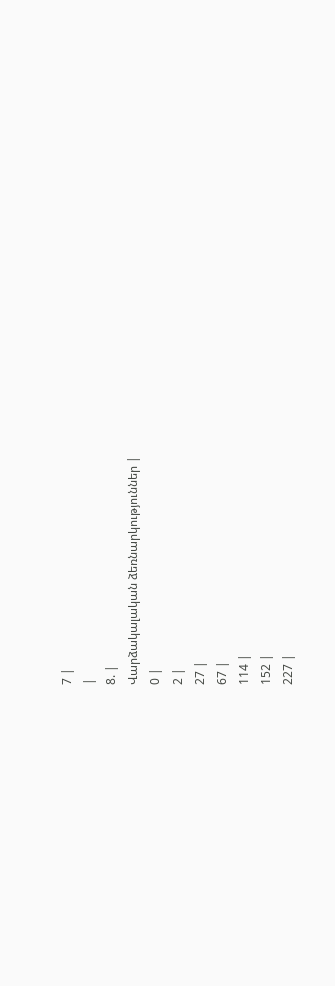7 |
|
8. |
Վարձակալական ձեռնարկություններ |
0 |
2 |
27 |
67 |
114 |
152 |
227 |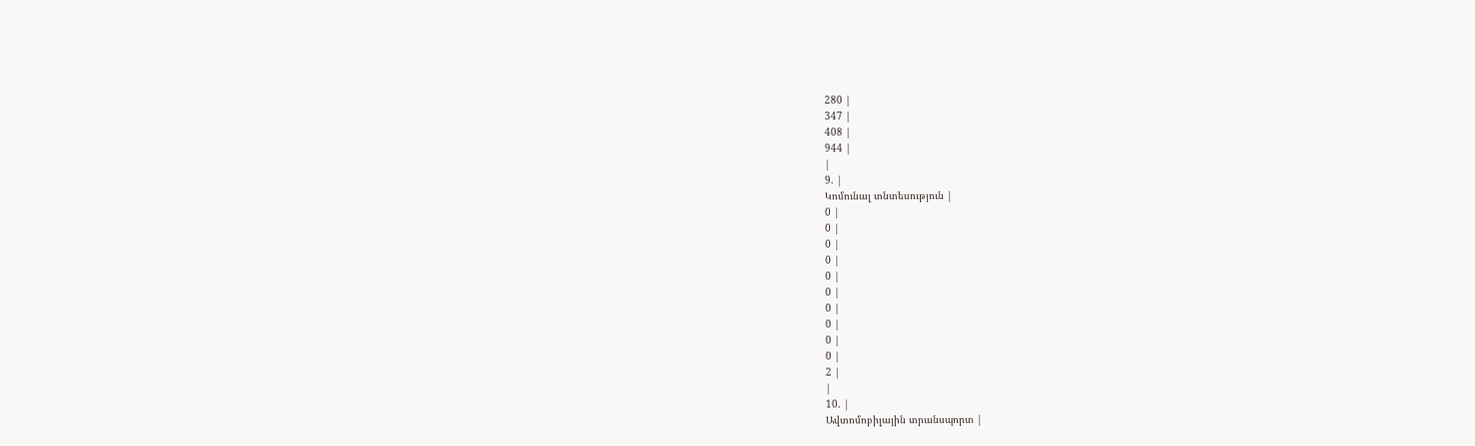280 |
347 |
408 |
944 |
|
9. |
Կոմունալ տնտեսություն |
0 |
0 |
0 |
0 |
0 |
0 |
0 |
0 |
0 |
0 |
2 |
|
10. |
Ավտոմոբիլային տրանսպորտ |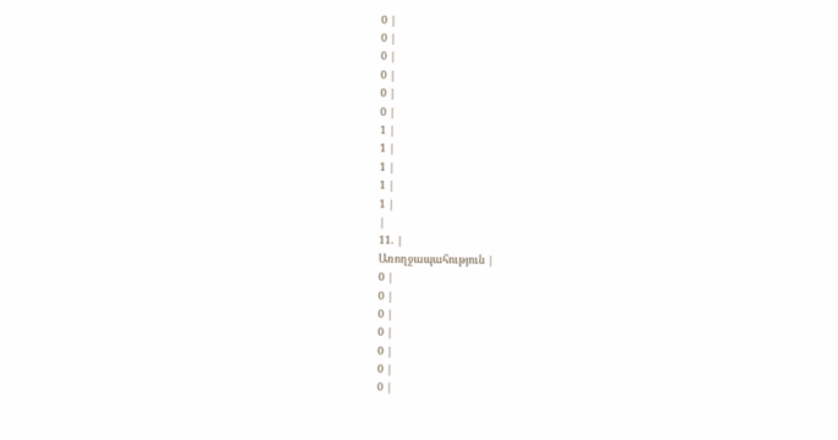0 |
0 |
0 |
0 |
0 |
0 |
1 |
1 |
1 |
1 |
1 |
|
11. |
Առողջապահություն |
0 |
0 |
0 |
0 |
0 |
0 |
0 |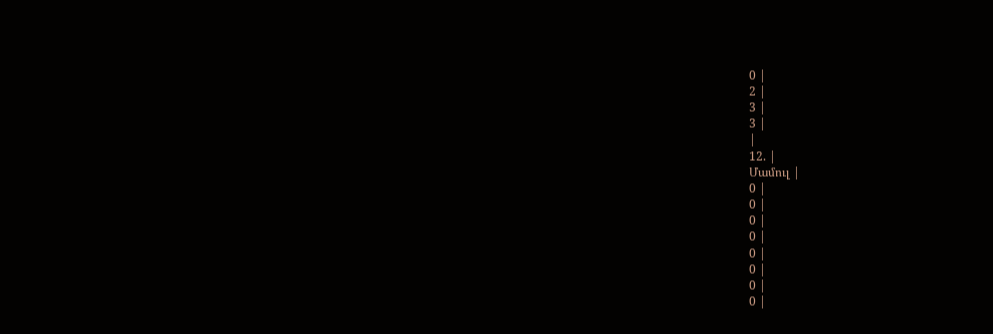0 |
2 |
3 |
3 |
|
12. |
Մամուլ |
0 |
0 |
0 |
0 |
0 |
0 |
0 |
0 |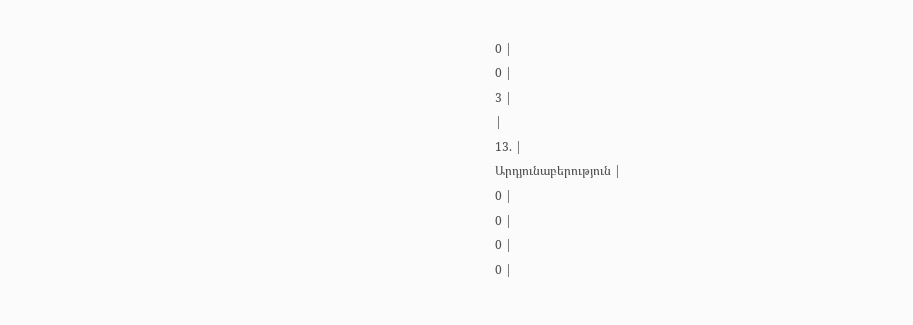0 |
0 |
3 |
|
13. |
Արդյունաբերություն |
0 |
0 |
0 |
0 |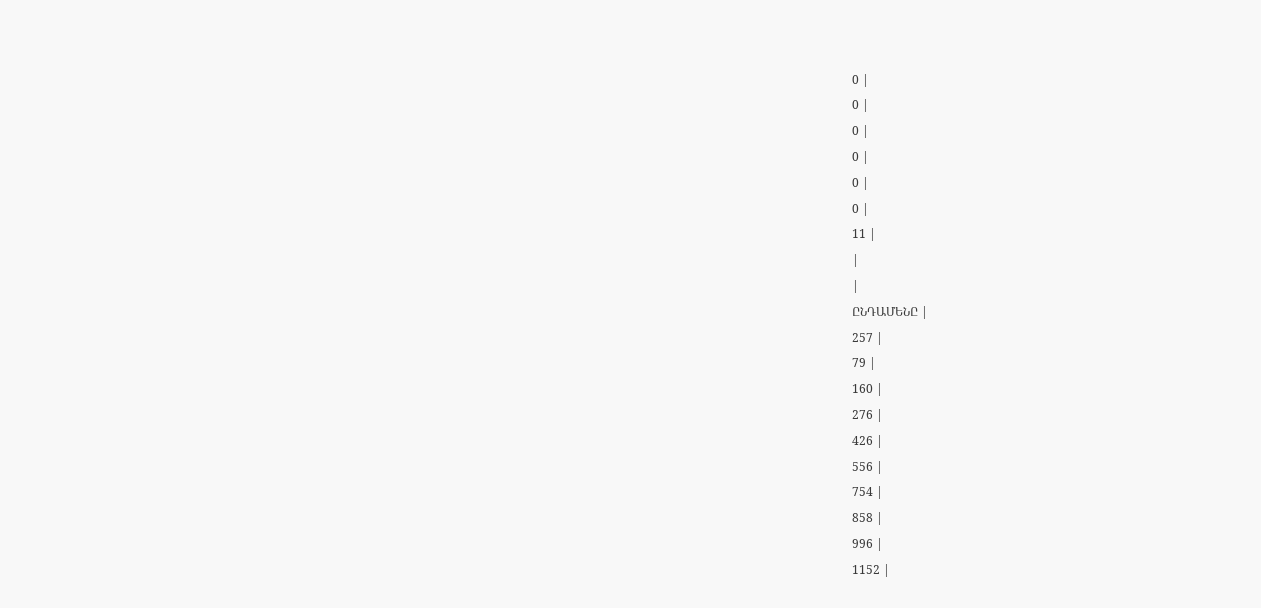0 |
0 |
0 |
0 |
0 |
0 |
11 |
|
|
ԸՆԴԱՄԵՆԸ |
257 |
79 |
160 |
276 |
426 |
556 |
754 |
858 |
996 |
1152 |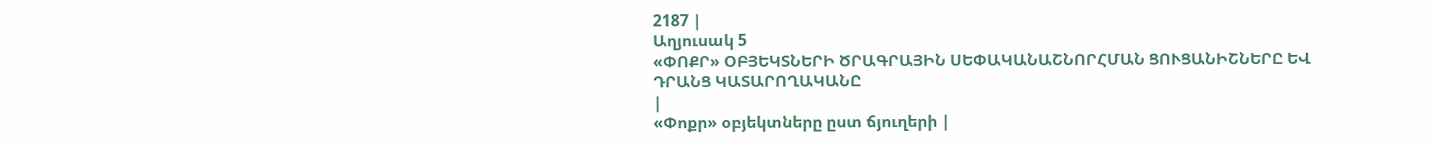2187 |
Աղյուսակ 5
«ՓՈՔՐ» ՕԲՅԵԿՏՆԵՐԻ ԾՐԱԳՐԱՅԻՆ ՍԵՓԱԿԱՆԱՇՆՈՐՀՄԱՆ ՑՈՒՑԱՆԻՇՆԵՐԸ ԵՎ ԴՐԱՆՑ ԿԱՏԱՐՈՂԱԿԱՆԸ
|
«Փոքր» օբյեկտները ըստ ճյուղերի |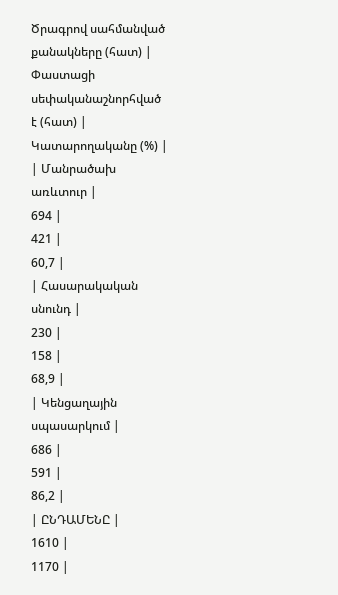Ծրագրով սահմանված քանակները (հատ) |
Փաստացի սեփականաշնորհված է (հատ) |
Կատարողականը (%) |
| Մանրածախ առևտուր |
694 |
421 |
60,7 |
| Հասարակական սնունդ |
230 |
158 |
68,9 |
| Կենցաղային սպասարկում |
686 |
591 |
86,2 |
| ԸՆԴԱՄԵՆԸ |
1610 |
1170 |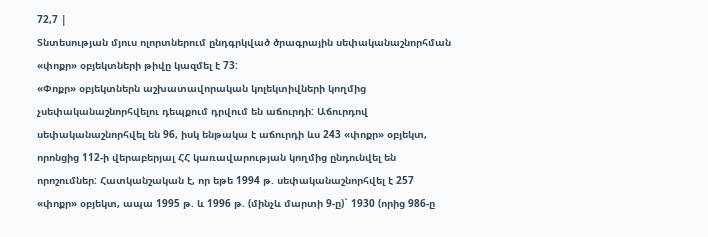72,7 |
Տնտեսության մյուս ոլորտներում ընդգրկված ծրագրային սեփականաշնորհման «փոքր» օբյեկտների թիվը կազմել է 73:
«Փոքր» օբյեկտներն աշխատավորական կոլեկտիվների կողմից չսեփականաշնորհվելու դեպքում դրվում են աճուրդի: Աճուրդով սեփականաշնորհվել են 96, իսկ ենթակա է աճուրդի ևս 243 «փոքր» օբյեկտ, որոնցից 112-ի վերաբերյալ ՀՀ կառավարության կողմից ընդունվել են որոշումներ: Հատկանշական է, որ եթե 1994 թ. սեփականաշնորհվել է 257 «փոքր» օբյեկտ, ապա 1995 թ. և 1996 թ. (մինչև մարտի 9-ը)` 1930 (որից 986-ը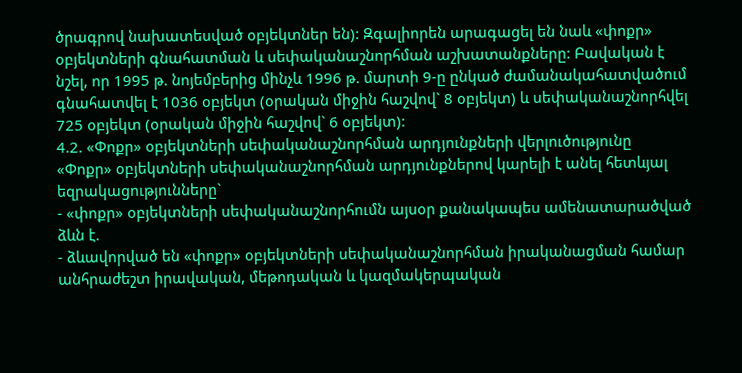ծրագրով նախատեսված օբյեկտներ են): Զգալիորեն արագացել են նաև «փոքր» օբյեկտների գնահատման և սեփականաշնորհման աշխատանքները: Բավական է նշել, որ 1995 թ. նոյեմբերից մինչև 1996 թ. մարտի 9-ը ընկած ժամանակահատվածում գնահատվել է 1036 օբյեկտ (օրական միջին հաշվով` 8 օբյեկտ) և սեփականաշնորհվել 725 օբյեկտ (օրական միջին հաշվով` 6 օբյեկտ):
4.2. «Փոքր» օբյեկտների սեփականաշնորհման արդյունքների վերլուծությունը
«Փոքր» օբյեկտների սեփականաշնորհման արդյունքներով կարելի է անել հետևյալ եզրակացությունները`
- «փոքր» օբյեկտների սեփականաշնորհումն այսօր քանակապես ամենատարածված ձևն է.
- ձևավորված են «փոքր» օբյեկտների սեփականաշնորհման իրականացման համար անհրաժեշտ իրավական, մեթոդական և կազմակերպական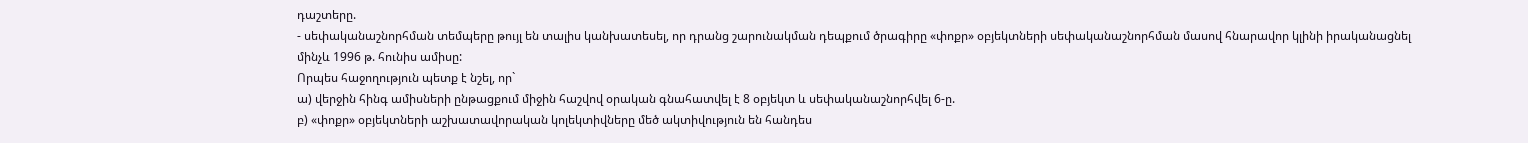դաշտերը.
- սեփականաշնորհման տեմպերը թույլ են տալիս կանխատեսել, որ դրանց շարունակման դեպքում ծրագիրը «փոքր» օբյեկտների սեփականաշնորհման մասով հնարավոր կլինի իրականացնել մինչև 1996 թ. հունիս ամիսը:
Որպես հաջողություն պետք է նշել, որ`
ա) վերջին հինգ ամիսների ընթացքում միջին հաշվով օրական գնահատվել է 8 օբյեկտ և սեփականաշնորհվել 6-ը.
բ) «փոքր» օբյեկտների աշխատավորական կոլեկտիվները մեծ ակտիվություն են հանդես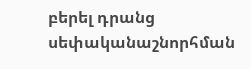բերել դրանց սեփականաշնորհման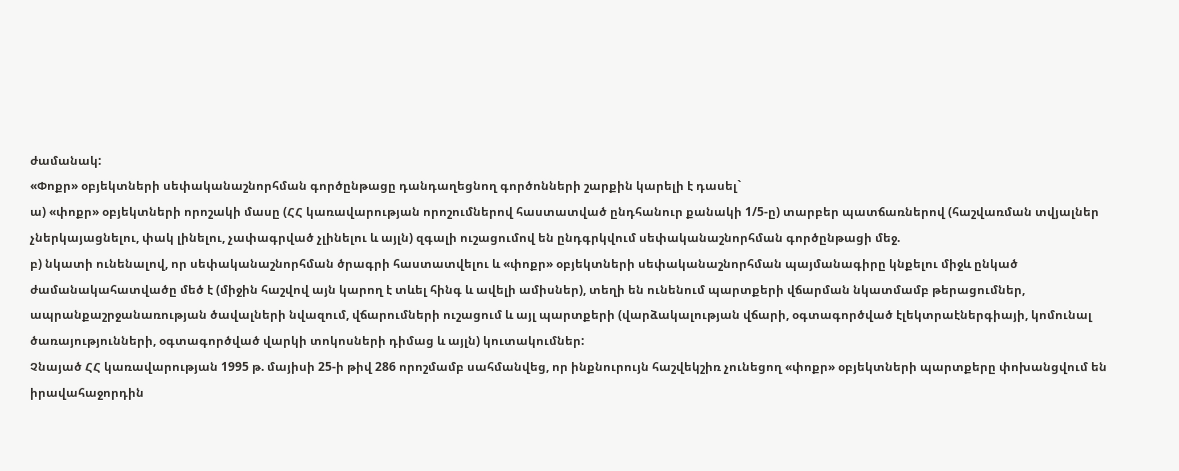ժամանակ:
«Փոքր» օբյեկտների սեփականաշնորհման գործընթացը դանդաղեցնող գործոնների շարքին կարելի է դասել`
ա) «փոքր» օբյեկտների որոշակի մասը (ՀՀ կառավարության որոշումներով հաստատված ընդհանուր քանակի 1/5-ը) տարբեր պատճառներով (հաշվառման տվյալներ չներկայացնելու, փակ լինելու, չափագրված չլինելու և այլն) զգալի ուշացումով են ընդգրկվում սեփականաշնորհման գործընթացի մեջ.
բ) նկատի ունենալով, որ սեփականաշնորհման ծրագրի հաստատվելու և «փոքր» օբյեկտների սեփականաշնորհման պայմանագիրը կնքելու միջև ընկած ժամանակահատվածը մեծ է (միջին հաշվով այն կարող է տևել հինգ և ավելի ամիսներ), տեղի են ունենում պարտքերի վճարման նկատմամբ թերացումներ, ապրանքաշրջանառության ծավալների նվազում, վճարումների ուշացում և այլ պարտքերի (վարձակալության վճարի, օգտագործված էլեկտրաէներգիայի, կոմունալ ծառայությունների, օգտագործված վարկի տոկոսների դիմաց և այլն) կուտակումներ:
Չնայած ՀՀ կառավարության 1995 թ. մայիսի 25-ի թիվ 286 որոշմամբ սահմանվեց, որ ինքնուրույն հաշվեկշիռ չունեցող «փոքր» օբյեկտների պարտքերը փոխանցվում են իրավահաջորդին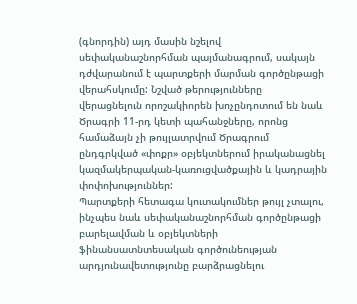(գնորդին) այդ մասին նշելով սեփականաշնորհման պայմանագրում, սակայն դժվարանում է պարտքերի մարման գործընթացի վերահսկումը: Նշված թերությունները վերացնելուն որոշակիորեն խոչընդոտում են նաև Ծրագրի 11-րդ կետի պահանջները, որոնց համաձայն չի թույլատրվում Ծրագրում ընդգրկված «փոքր» օբյեկտներում իրականացնել կազմակերպական-կառուցվածքային և կադրային փոփոխություններ:
Պարտքերի հետագա կուտակումներ թույլ չտալու, ինչպես նաև սեփականաշնորհման գործընթացի բարելավման և օբյեկտների ֆինանսատնտեսական գործունեության արդյունավետությունը բարձրացնելու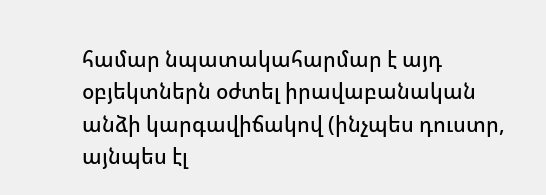համար նպատակահարմար է այդ օբյեկտներն օժտել իրավաբանական անձի կարգավիճակով (ինչպես դուստր, այնպես էլ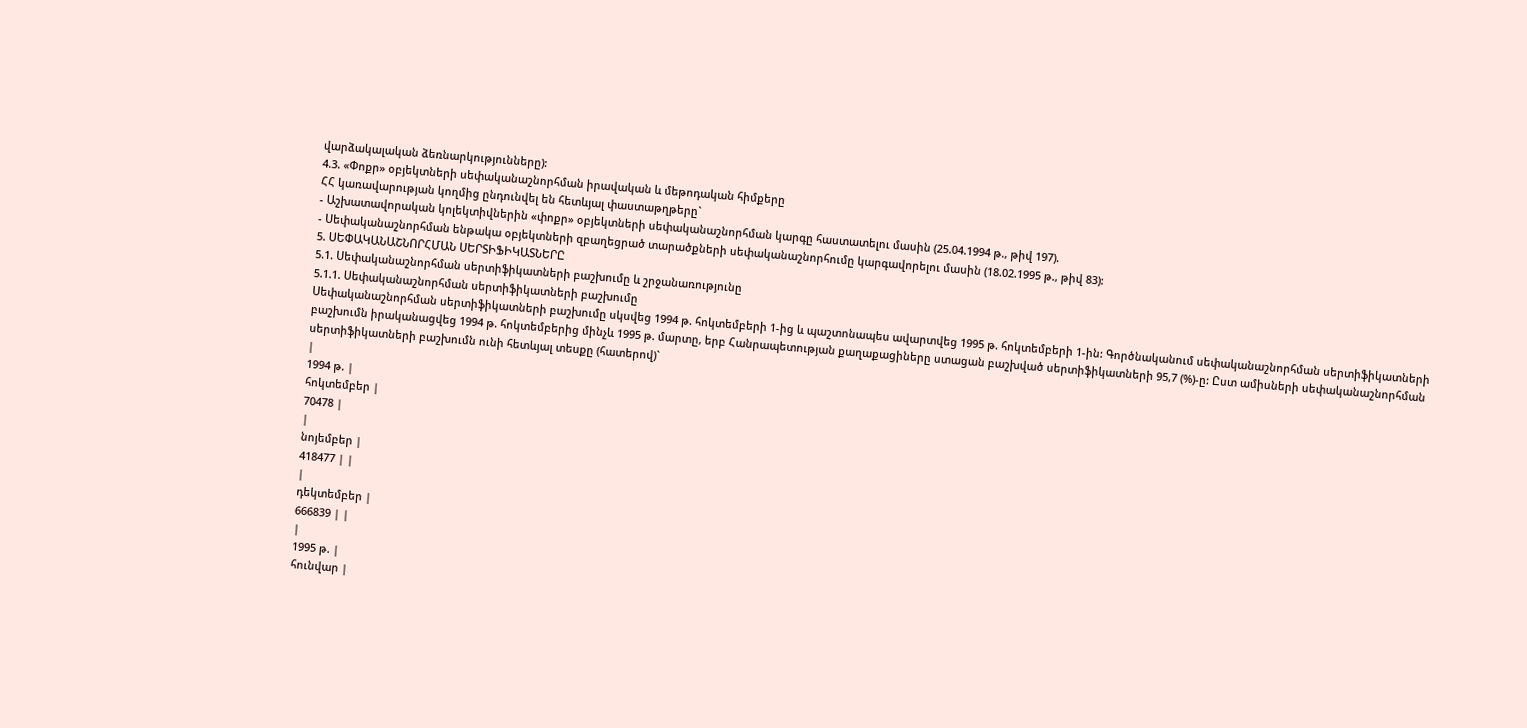վարձակալական ձեռնարկությունները):
4.3. «Փոքր» օբյեկտների սեփականաշնորհման իրավական և մեթոդական հիմքերը
ՀՀ կառավարության կողմից ընդունվել են հետևյալ փաստաթղթերը`
- Աշխատավորական կոլեկտիվներին «փոքր» օբյեկտների սեփականաշնորհման կարգը հաստատելու մասին (25.04.1994 թ., թիվ 197).
- Սեփականաշնորհման ենթակա օբյեկտների զբաղեցրած տարածքների սեփականաշնորհումը կարգավորելու մասին (18.02.1995 թ., թիվ 83):
5. ՍԵՓԱԿԱՆԱՇՆՈՐՀՄԱՆ ՍԵՐՏԻՖԻԿԱՏՆԵՐԸ
5.1. Սեփականաշնորհման սերտիֆիկատների բաշխումը և շրջանառությունը
5.1.1. Սեփականաշնորհման սերտիֆիկատների բաշխումը
Սեփականաշնորհման սերտիֆիկատների բաշխումը սկսվեց 1994 թ. հոկտեմբերի 1-ից և պաշտոնապես ավարտվեց 1995 թ. հոկտեմբերի 1-ին: Գործնականում սեփականաշնորհման սերտիֆիկատների բաշխումն իրականացվեց 1994 թ. հոկտեմբերից մինչև 1995 թ. մարտը, երբ Հանրապետության քաղաքացիները ստացան բաշխված սերտիֆիկատների 95,7 (%)-ը: Ըստ ամիսների սեփականաշնորհման սերտիֆիկատների բաշխումն ունի հետևյալ տեսքը (հատերով)`
|
1994 թ. |
հոկտեմբեր |
70478 |
|
նոյեմբեր |
418477 | |
|
դեկտեմբեր |
666839 | |
|
1995 թ. |
հունվար |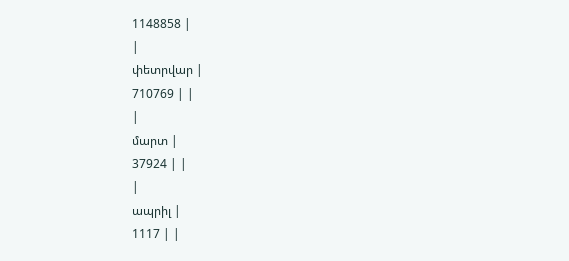1148858 |
|
փետրվար |
710769 | |
|
մարտ |
37924 | |
|
ապրիլ |
1117 | |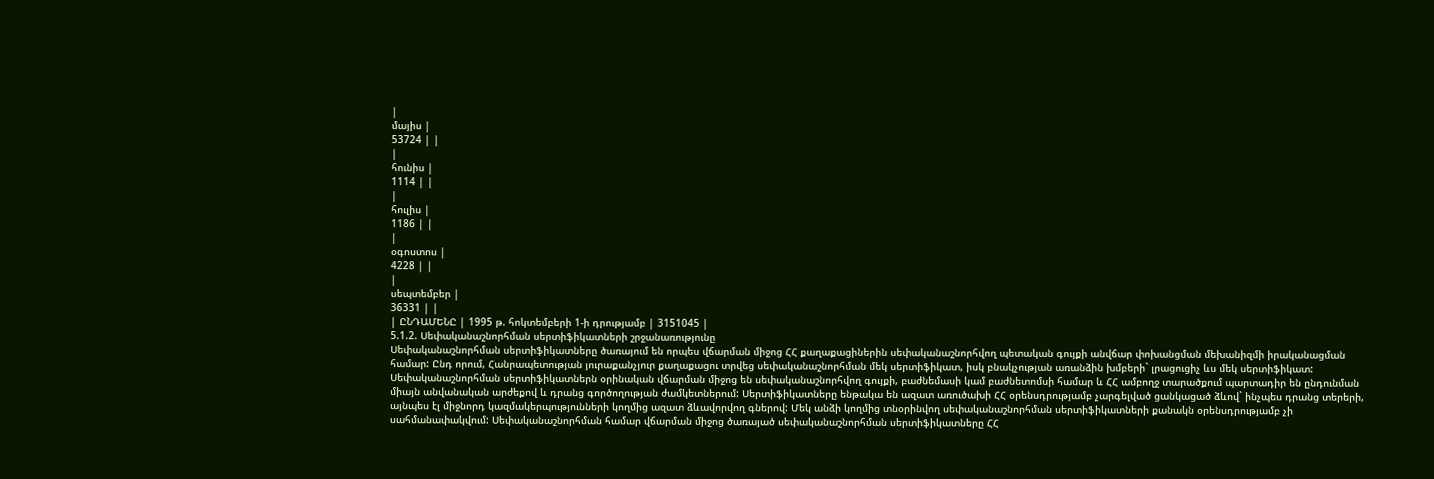|
մայիս |
53724 | |
|
հունիս |
1114 | |
|
հուլիս |
1186 | |
|
օգոստոս |
4228 | |
|
սեպտեմբեր |
36331 | |
| ԸՆԴԱՄԵՆԸ | 1995 թ. հոկտեմբերի 1-ի դրությամբ | 3151045 |
5.1.2. Սեփականաշնորհման սերտիֆիկատների շրջանառությունը
Սեփականաշնորհման սերտիֆիկատները ծառայում են որպես վճարման միջոց ՀՀ քաղաքացիներին սեփականաշնորհվող պետական գույքի անվճար փոխանցման մեխանիզմի իրականացման համար: Ընդ որում, Հանրապետության յուրաքանչյուր քաղաքացու տրվեց սեփականաշնորհման մեկ սերտիֆիկատ, իսկ բնակչության առանձին խմբերի` լրացուցիչ ևս մեկ սերտիֆիկատ:
Սեփականաշնորհման սերտիֆիկատներն օրինական վճարման միջոց են սեփականաշնորհվող գույքի, բաժնեմասի կամ բաժնետոմսի համար և ՀՀ ամբողջ տարածքում պարտադիր են ընդունման միայն անվանական արժեքով և դրանց գործողության ժամկետներում: Սերտիֆիկատները ենթակա են ազատ առուծախի ՀՀ օրենսդրությամբ չարգելված ցանկացած ձևով` ինչպես դրանց տերերի, այնպես էլ միջնորդ կազմակերպությունների կողմից ազատ ձևավորվող գներով: Մեկ անձի կողմից տնօրինվող սեփականաշնորհման սերտիֆիկատների քանակն օրենսդրությամբ չի սահմանափակվում: Սեփականաշնորհման համար վճարման միջոց ծառայած սեփականաշնորհման սերտիֆիկատները ՀՀ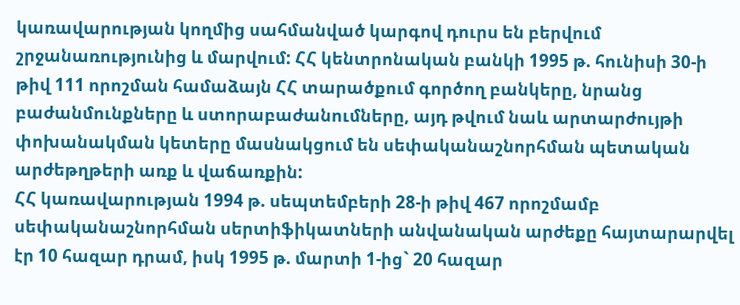կառավարության կողմից սահմանված կարգով դուրս են բերվում շրջանառությունից և մարվում: ՀՀ կենտրոնական բանկի 1995 թ. հունիսի 30-ի թիվ 111 որոշման համաձայն ՀՀ տարածքում գործող բանկերը, նրանց բաժանմունքները և ստորաբաժանումները, այդ թվում նաև արտարժույթի փոխանակման կետերը մասնակցում են սեփականաշնորհման պետական արժեթղթերի առք և վաճառքին:
ՀՀ կառավարության 1994 թ. սեպտեմբերի 28-ի թիվ 467 որոշմամբ սեփականաշնորհման սերտիֆիկատների անվանական արժեքը հայտարարվել էր 10 հազար դրամ, իսկ 1995 թ. մարտի 1-ից` 20 հազար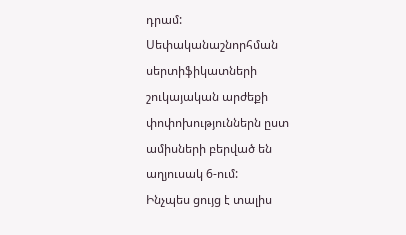դրամ:
Սեփականաշնորհման սերտիֆիկատների շուկայական արժեքի փոփոխություններն ըստ ամիսների բերված են աղյուսակ 6-ում:
Ինչպես ցույց է տալիս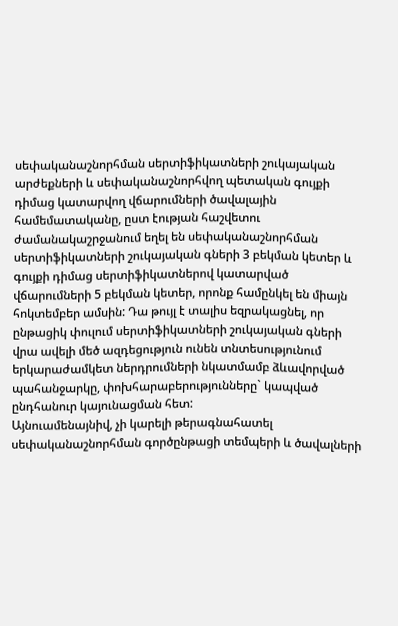սեփականաշնորհման սերտիֆիկատների շուկայական արժեքների և սեփականաշնորհվող պետական գույքի դիմաց կատարվող վճարումների ծավալային համեմատականը, ըստ էության հաշվետու ժամանակաշրջանում եղել են սեփականաշնորհման սերտիֆիկատների շուկայական գների 3 բեկման կետեր և գույքի դիմաց սերտիֆիկատներով կատարված վճարումների 5 բեկման կետեր, որոնք համընկել են միայն հոկտեմբեր ամսին: Դա թույլ է տալիս եզրակացնել, որ ընթացիկ փուլում սերտիֆիկատների շուկայական գների վրա ավելի մեծ ազդեցություն ունեն տնտեսությունում երկարաժամկետ ներդրումների նկատմամբ ձևավորված պահանջարկը, փոխհարաբերությունները` կապված ընդհանուր կայունացման հետ:
Այնուամենայնիվ, չի կարելի թերագնահատել սեփականաշնորհման գործընթացի տեմպերի և ծավալների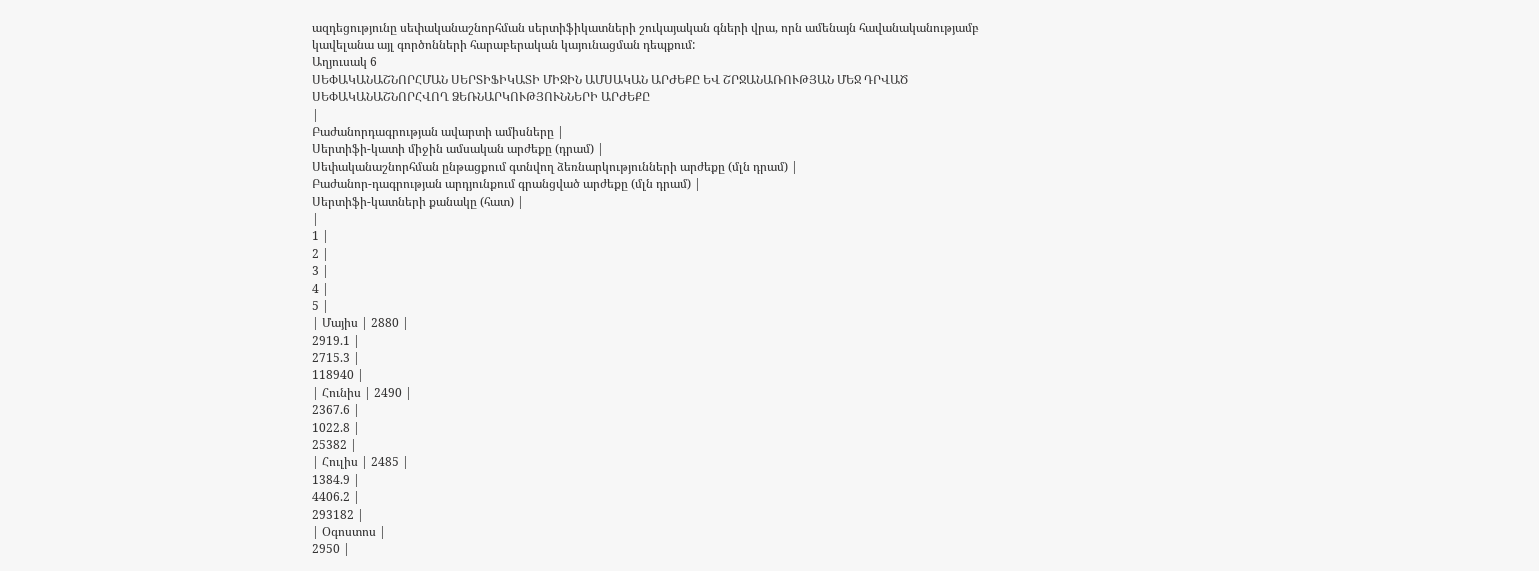ազդեցությունը սեփականաշնորհման սերտիֆիկատների շուկայական գների վրա, որն ամենայն հավանականությամբ կավելանա այլ գործոնների հարաբերական կայունացման դեպքում:
Աղյուսակ 6
ՍԵՓԱԿԱՆԱՇՆՈՐՀՄԱՆ ՍԵՐՏԻՖԻԿԱՏԻ ՄԻՋԻՆ ԱՄՍԱԿԱՆ ԱՐԺԵՔԸ ԵՎ ՇՐՋԱՆԱՌՈՒԹՅԱՆ ՄԵՋ ԴՐՎԱԾ ՍԵՓԱԿԱՆԱՇՆՈՐՀՎՈՂ ՁԵՌՆԱՐԿՈՒԹՅՈՒՆՆԵՐԻ ԱՐԺԵՔԸ
|
Բաժանորդագրության ավարտի ամիսները |
Սերտիֆի-կատի միջին ամսական արժեքը (դրամ) |
Սեփականաշնորհման ընթացքում գտնվող ձեռնարկությունների արժեքը (մլն դրամ) |
Բաժանոր-դագրության արդյունքում գրանցված արժեքը (մլն դրամ) |
Սերտիֆի-կատների քանակը (հատ) |
|
1 |
2 |
3 |
4 |
5 |
| Մայիս | 2880 |
2919.1 |
2715.3 |
118940 |
| Հունիս | 2490 |
2367.6 |
1022.8 |
25382 |
| Հուլիս | 2485 |
1384.9 |
4406.2 |
293182 |
| Օգոստոս |
2950 |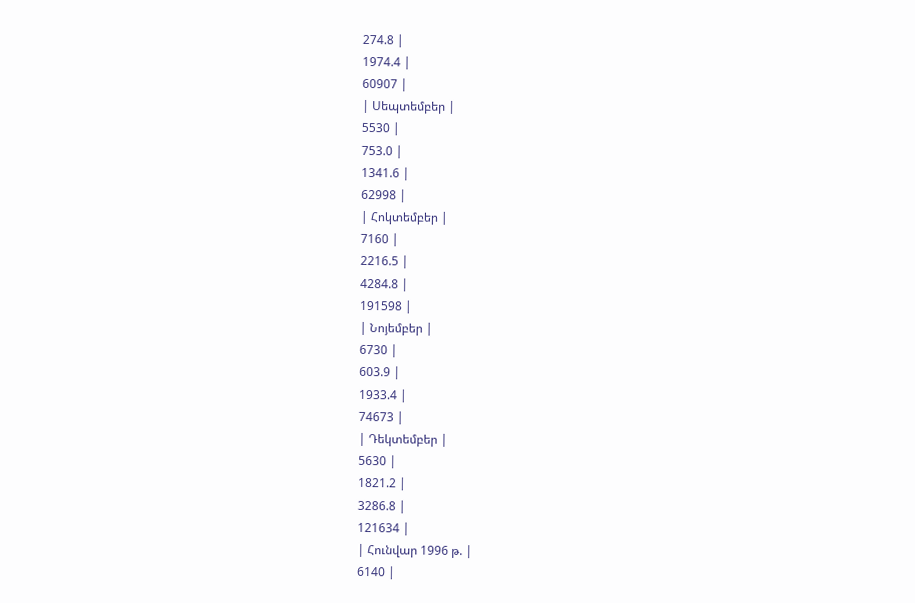274.8 |
1974.4 |
60907 |
| Սեպտեմբեր |
5530 |
753.0 |
1341.6 |
62998 |
| Հոկտեմբեր |
7160 |
2216.5 |
4284.8 |
191598 |
| Նոյեմբեր |
6730 |
603.9 |
1933.4 |
74673 |
| Դեկտեմբեր |
5630 |
1821.2 |
3286.8 |
121634 |
| Հունվար 1996 թ. |
6140 |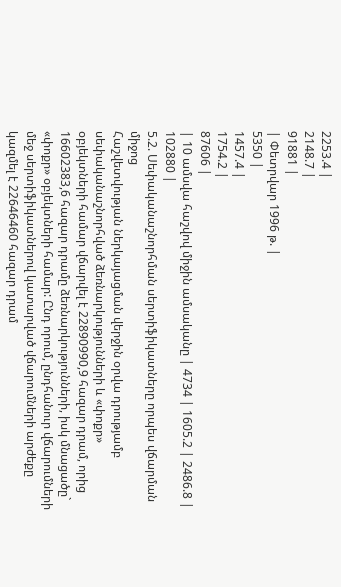2253.4 |
2148.7 |
91881 |
| Փետրվար 1996 թ. |
5350 |
1457.4 |
1754.2 |
87606 |
| 10 ամսվա հաշվով միջին ամսականը | 4734 | 1605.2 | 2486.8 | 102880 |
5.2. Սեփականաշնորհման սերտիֆիկատները որպես վճարման միջոց
Հաշվետվության ներկայացման վերջին օրվա դրությամբ սեփականաշնորհված ձեռնարկությունների և «փոքր» օբյեկտների համար վճարվել է 22890990,9 հազար դրամ, որից 16602383,6 հազար դրամը ձեռնարկությունների, իսկ մնացածը` «փոքր» օբյեկտների համար: Ընդ որում, ընդհանուր վճարումների մեջ սերտիֆիկատներով կատարված վճարումների արժեքը կազմել է 22646460 հազար դրամ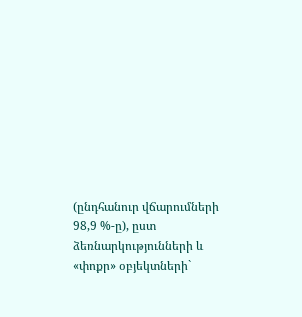(ընդհանուր վճարումների 98,9 %-ը), ըստ ձեռնարկությունների և «փոքր» օբյեկտների`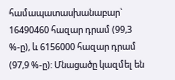համապատասխանաբար` 16490460 հազար դրամ (99,3 %-ը), և 6156000 հազար դրամ (97,9 %-ը): Մնացածը կազմել են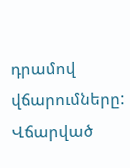դրամով վճարումները:
Վճարված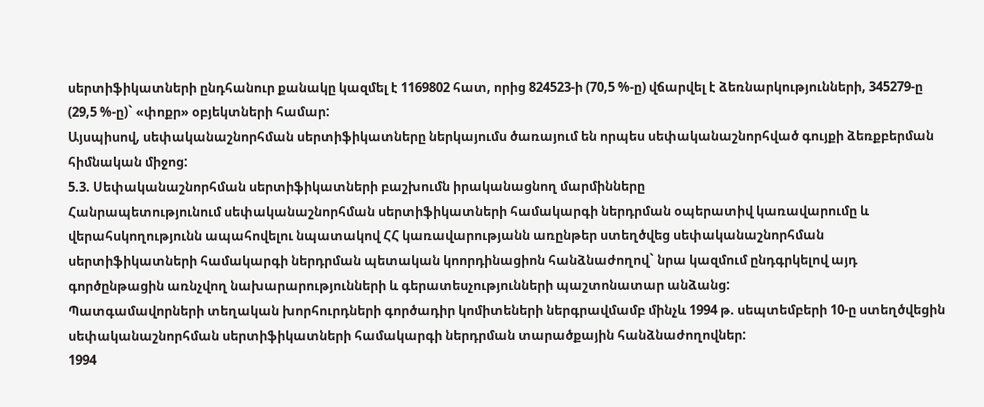սերտիֆիկատների ընդհանուր քանակը կազմել է 1169802 հատ, որից 824523-ի (70,5 %-ը) վճարվել է ձեռնարկությունների, 345279-ը (29,5 %-ը)` «փոքր» օբյեկտների համար:
Այսպիսով, սեփականաշնորհման սերտիֆիկատները ներկայումս ծառայում են որպես սեփականաշնորհված գույքի ձեռքբերման հիմնական միջոց:
5.3. Սեփականաշնորհման սերտիֆիկատների բաշխումն իրականացնող մարմինները
Հանրապետությունում սեփականաշնորհման սերտիֆիկատների համակարգի ներդրման օպերատիվ կառավարումը և վերահսկողությունն ապահովելու նպատակով ՀՀ կառավարությանն առընթեր ստեղծվեց սեփականաշնորհման սերտիֆիկատների համակարգի ներդրման պետական կոորդինացիոն հանձնաժողով` նրա կազմում ընդգրկելով այդ գործընթացին առնչվող նախարարությունների և գերատեսչությունների պաշտոնատար անձանց:
Պատգամավորների տեղական խորհուրդների գործադիր կոմիտեների ներգրավմամբ մինչև 1994 թ. սեպտեմբերի 10-ը ստեղծվեցին սեփականաշնորհման սերտիֆիկատների համակարգի ներդրման տարածքային հանձնաժողովներ:
1994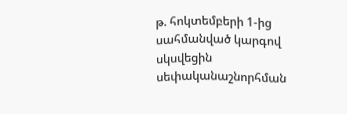թ. հոկտեմբերի 1-ից սահմանված կարգով սկսվեցին սեփականաշնորհման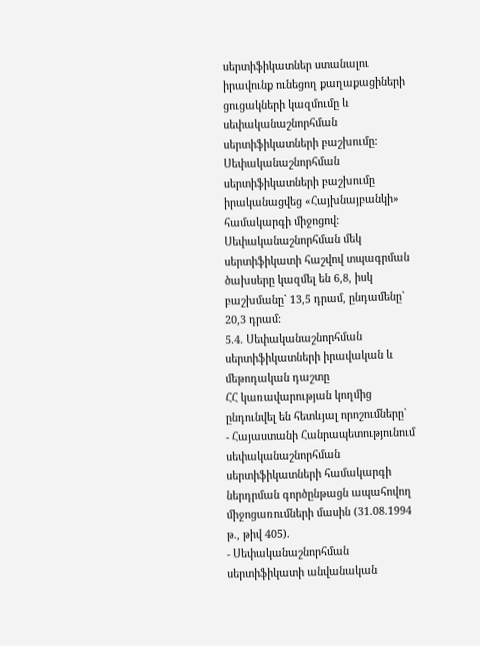սերտիֆիկատներ ստանալու իրավունք ունեցող քաղաքացիների ցուցակների կազմումը և սեփականաշնորհման սերտիֆիկատների բաշխումը:
Սեփականաշնորհման սերտիֆիկատների բաշխումը իրականացվեց «Հայխնայբանկի» համակարգի միջոցով:
Սեփականաշնորհման մեկ սերտիֆիկատի հաշվով տպագրման ծախսերը կազմել են 6,8, իսկ բաշխմանը` 13,5 դրամ, ընդամենը` 20,3 դրամ:
5.4. Սեփականաշնորհման սերտիֆիկատների իրավական և մեթոդական դաշտը
ՀՀ կառավարության կողմից ընդունվել են հետևյալ որոշումները`
- Հայաստանի Հանրապետությունում սեփականաշնորհման սերտիֆիկատների համակարգի ներդրման գործընթացն ապահովող միջոցառումների մասին (31.08.1994 թ., թիվ 405).
- Սեփականաշնորհման սերտիֆիկատի անվանական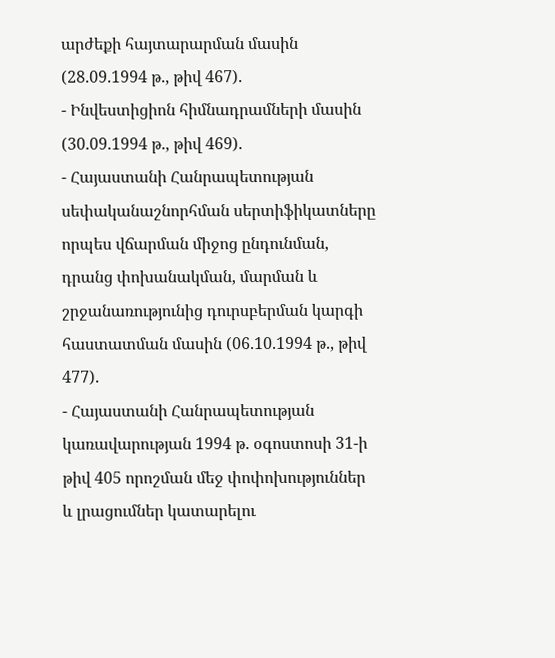արժեքի հայտարարման մասին (28.09.1994 թ., թիվ 467).
- Ինվեստիցիոն հիմնադրամների մասին (30.09.1994 թ., թիվ 469).
- Հայաստանի Հանրապետության սեփականաշնորհման սերտիֆիկատները որպես վճարման միջոց ընդունման, դրանց փոխանակման, մարման և շրջանառությունից դուրսբերման կարգի հաստատման մասին (06.10.1994 թ., թիվ 477).
- Հայաստանի Հանրապետության կառավարության 1994 թ. օգոստոսի 31-ի թիվ 405 որոշման մեջ փոփոխություններ և լրացումներ կատարելու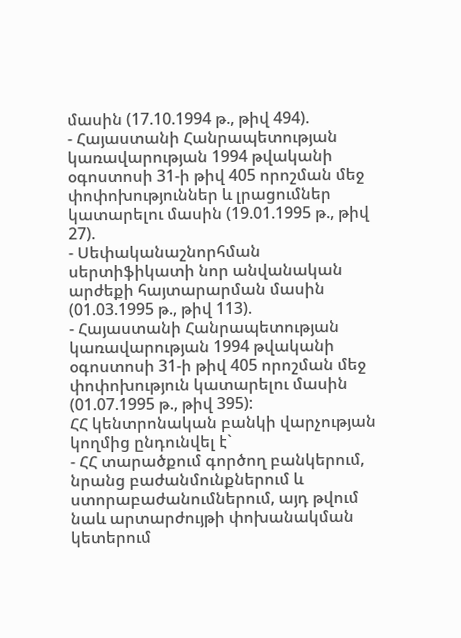մասին (17.10.1994 թ., թիվ 494).
- Հայաստանի Հանրապետության կառավարության 1994 թվականի օգոստոսի 31-ի թիվ 405 որոշման մեջ փոփոխություններ և լրացումներ կատարելու մասին (19.01.1995 թ., թիվ 27).
- Սեփականաշնորհման սերտիֆիկատի նոր անվանական արժեքի հայտարարման մասին (01.03.1995 թ., թիվ 113).
- Հայաստանի Հանրապետության կառավարության 1994 թվականի օգոստոսի 31-ի թիվ 405 որոշման մեջ փոփոխություն կատարելու մասին (01.07.1995 թ., թիվ 395):
ՀՀ կենտրոնական բանկի վարչության կողմից ընդունվել է`
- ՀՀ տարածքում գործող բանկերում, նրանց բաժանմունքներում և ստորաբաժանումներում, այդ թվում նաև արտարժույթի փոխանակման կետերում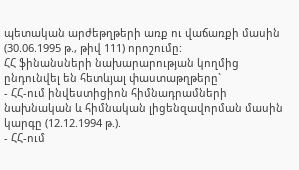պետական արժեթղթերի առք ու վաճառքի մասին (30.06.1995 թ., թիվ 111) որոշումը:
ՀՀ ֆինանսների նախարարության կողմից ընդունվել են հետևյալ փաստաթղթերը`
- ՀՀ-ում ինվեստիցիոն հիմնադրամների նախնական և հիմնական լիցենզավորման մասին կարգը (12.12.1994 թ.).
- ՀՀ-ում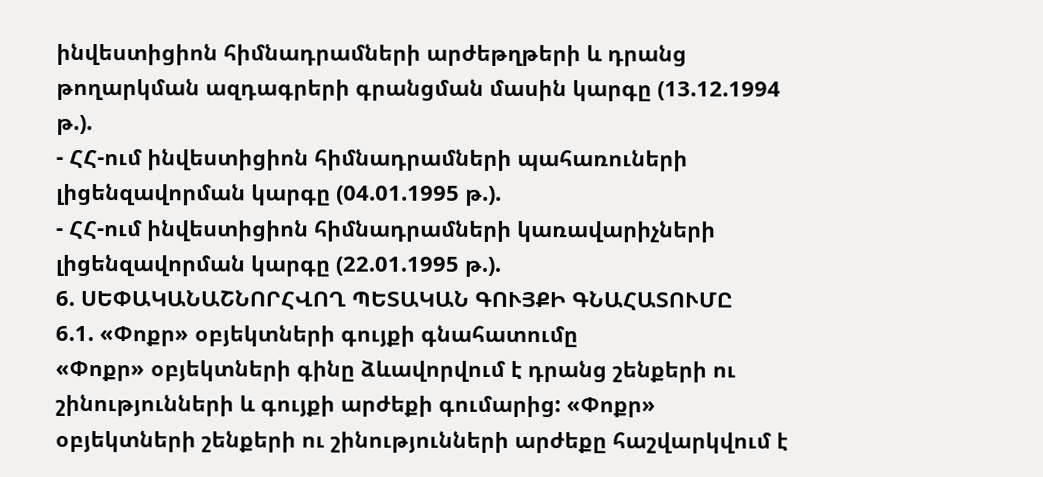ինվեստիցիոն հիմնադրամների արժեթղթերի և դրանց թողարկման ազդագրերի գրանցման մասին կարգը (13.12.1994 թ.).
- ՀՀ-ում ինվեստիցիոն հիմնադրամների պահառուների լիցենզավորման կարգը (04.01.1995 թ.).
- ՀՀ-ում ինվեստիցիոն հիմնադրամների կառավարիչների լիցենզավորման կարգը (22.01.1995 թ.).
6. ՍԵՓԱԿԱՆԱՇՆՈՐՀՎՈՂ ՊԵՏԱԿԱՆ ԳՈՒՅՔԻ ԳՆԱՀԱՏՈՒՄԸ
6.1. «Փոքր» օբյեկտների գույքի գնահատումը
«Փոքր» օբյեկտների գինը ձևավորվում է դրանց շենքերի ու շինությունների և գույքի արժեքի գումարից: «Փոքր» օբյեկտների շենքերի ու շինությունների արժեքը հաշվարկվում է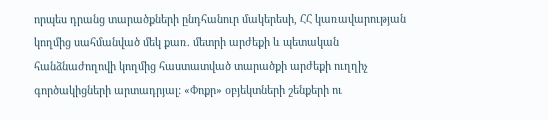որպես դրանց տարածքների ընդհանուր մակերեսի, ՀՀ կառավարության կողմից սահմանված մեկ քառ. մետրի արժեքի և պետական հանձնաժողովի կողմից հաստատված տարածքի արժեքի ուղղիչ գործակիցների արտադրյալ: «Փոքր» օբյեկտների շենքերի ու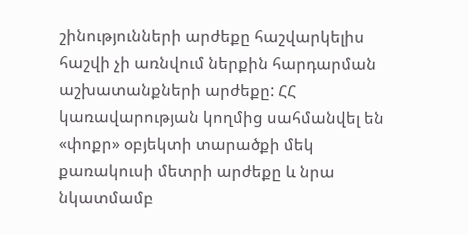շինությունների արժեքը հաշվարկելիս հաշվի չի առնվում ներքին հարդարման աշխատանքների արժեքը: ՀՀ կառավարության կողմից սահմանվել են «փոքր» օբյեկտի տարածքի մեկ քառակուսի մետրի արժեքը և նրա նկատմամբ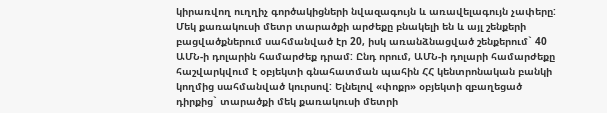կիրառվող ուղղիչ գործակիցների նվազագույն և առավելագույն չափերը:
Մեկ քառակուսի մետր տարածքի արժեքը բնակելի են և այլ շենքերի բացվածքներում սահմանված էր 20, իսկ առանձնացված շենքերում` 40 ԱՄՆ-ի դոլարին համարժեք դրամ: Ընդ որում, ԱՄՆ-ի դոլարի համարժեքը հաշվարկվում է օբյեկտի գնահատման պահին ՀՀ կենտրոնական բանկի կողմից սահմանված կուրսով: Ելնելով «փոքր» օբյեկտի զբաղեցած դիրքից` տարածքի մեկ քառակուսի մետրի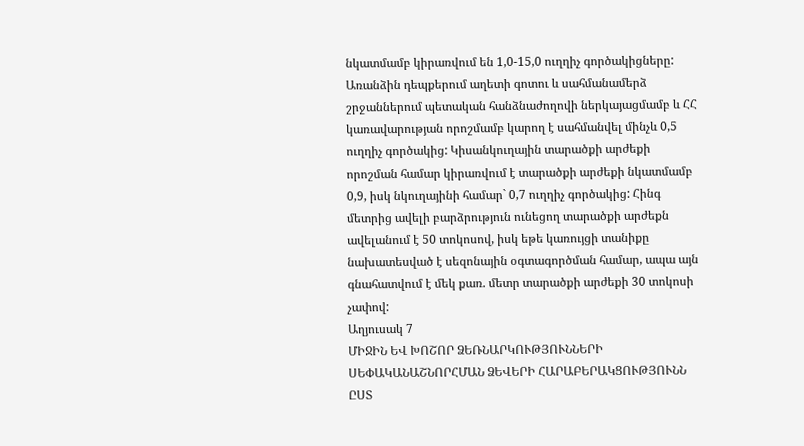նկատմամբ կիրառվում են 1,0-15,0 ուղղիչ գործակիցները:
Առանձին դեպքերում աղետի գոտու և սահմանամերձ շրջաններում պետական հանձնաժողովի ներկայացմամբ և ՀՀ կառավարության որոշմամբ կարող է սահմանվել մինչև 0,5 ուղղիչ գործակից: Կիսանկուղային տարածքի արժեքի որոշման համար կիրառվում է տարածքի արժեքի նկատմամբ 0,9, իսկ նկուղայինի համար` 0,7 ուղղիչ գործակից: Հինգ մետրից ավելի բարձրություն ունեցող տարածքի արժեքն ավելանում է 50 տոկոսով, իսկ եթե կառույցի տանիքը նախատեսված է սեզոնային օգտագործման համար, ապա այն գնահատվում է մեկ քառ. մետր տարածքի արժեքի 30 տոկոսի չափով:
Աղյուսակ 7
ՄԻՋԻՆ ԵՎ ԽՈՇՈՐ ՁԵՌՆԱՐԿՈՒԹՅՈՒՆՆԵՐԻ ՍԵՓԱԿԱՆԱՇՆՈՐՀՄԱՆ ՁԵՎԵՐԻ ՀԱՐԱԲԵՐԱԿՑՈՒԹՅՈՒՆՆ ԸՍՏ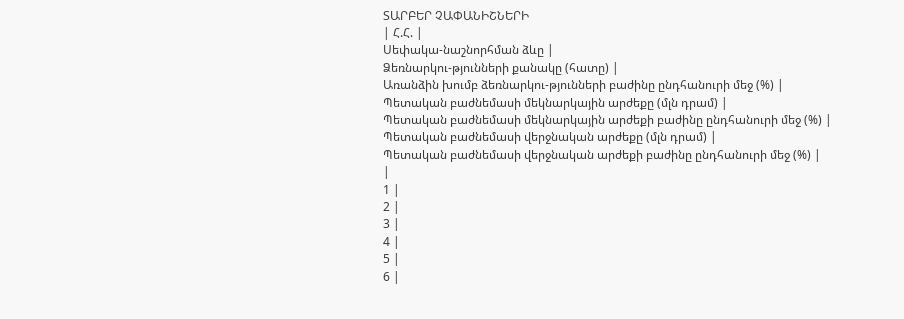ՏԱՐԲԵՐ ՉԱՓԱՆԻՇՆԵՐԻ
| Հ.Հ. |
Սեփակա-նաշնորհման ձևը |
Ձեռնարկու-թյունների քանակը (հատը) |
Առանձին խումբ ձեռնարկու-թյունների բաժինը ընդհանուրի մեջ (%) |
Պետական բաժնեմասի մեկնարկային արժեքը (մլն դրամ) |
Պետական բաժնեմասի մեկնարկային արժեքի բաժինը ընդհանուրի մեջ (%) |
Պետական բաժնեմասի վերջնական արժեքը (մլն դրամ) |
Պետական բաժնեմասի վերջնական արժեքի բաժինը ընդհանուրի մեջ (%) |
|
1 |
2 |
3 |
4 |
5 |
6 |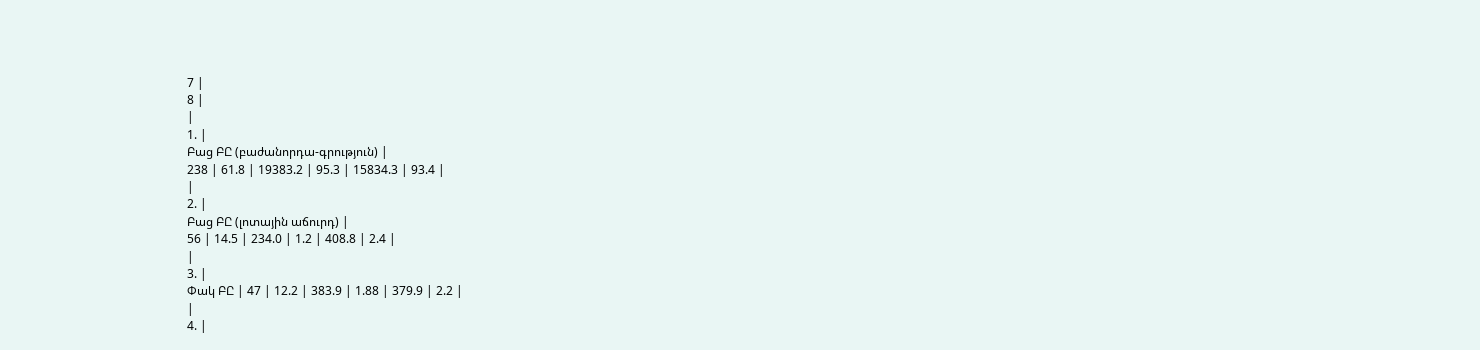7 |
8 |
|
1. |
Բաց ԲԸ (բաժանորդա-գրություն) |
238 | 61.8 | 19383.2 | 95.3 | 15834.3 | 93.4 |
|
2. |
Բաց ԲԸ (լոտային աճուրդ) |
56 | 14.5 | 234.0 | 1.2 | 408.8 | 2.4 |
|
3. |
Փակ ԲԸ | 47 | 12.2 | 383.9 | 1.88 | 379.9 | 2.2 |
|
4. |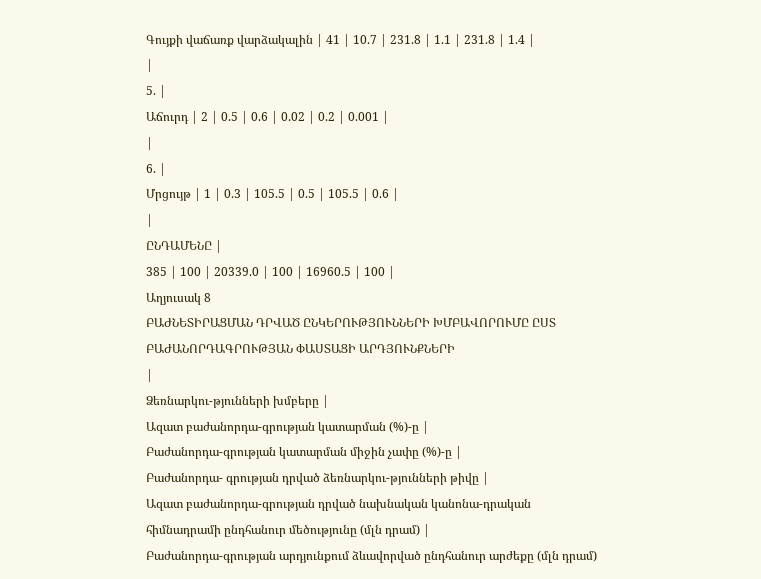Գույքի վաճառք վարձակալին | 41 | 10.7 | 231.8 | 1.1 | 231.8 | 1.4 |
|
5. |
Աճուրդ | 2 | 0.5 | 0.6 | 0.02 | 0.2 | 0.001 |
|
6. |
Մրցույթ | 1 | 0.3 | 105.5 | 0.5 | 105.5 | 0.6 |
|
ԸՆԴԱՄԵՆԸ |
385 | 100 | 20339.0 | 100 | 16960.5 | 100 |
Աղյուսակ 8
ԲԱԺՆԵՏԻՐԱՑՄԱՆ ԴՐՎԱԾ ԸՆԿԵՐՈՒԹՅՈՒՆՆԵՐԻ ԽՄԲԱՎՈՐՈՒՄԸ ԸՍՏ ԲԱԺԱՆՈՐԴԱԳՐՈՒԹՅԱՆ ՓԱՍՏԱՑԻ ԱՐԴՅՈՒՆՔՆԵՐԻ
|
Ձեռնարկու-թյունների խմբերը |
Ազատ բաժանորդա-գրության կատարման (%)-ը |
Բաժանորդա-գրության կատարման միջին չափը (%)-ը |
Բաժանորդա- գրության դրված ձեռնարկու-թյունների թիվը |
Ազատ բաժանորդա-գրության դրված նախնական կանոնա-դրական հիմնադրամի ընդհանուր մեծությունը (մլն դրամ) |
Բաժանորդա-գրության արդյունքում ձևավորված ընդհանուր արժեքը (մլն դրամ)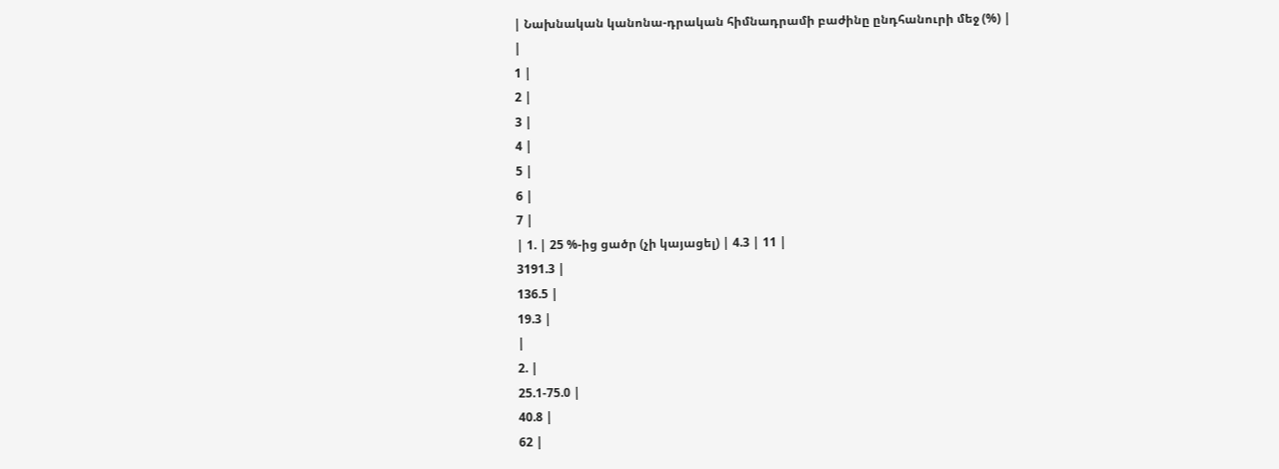| Նախնական կանոնա-դրական հիմնադրամի բաժինը ընդհանուրի մեջ (%) |
|
1 |
2 |
3 |
4 |
5 |
6 |
7 |
| 1. | 25 %-ից ցածր (չի կայացել) | 4.3 | 11 |
3191.3 |
136.5 |
19.3 |
|
2. |
25.1-75.0 |
40.8 |
62 |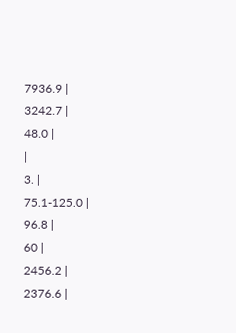7936.9 |
3242.7 |
48.0 |
|
3. |
75.1-125.0 |
96.8 |
60 |
2456.2 |
2376.6 |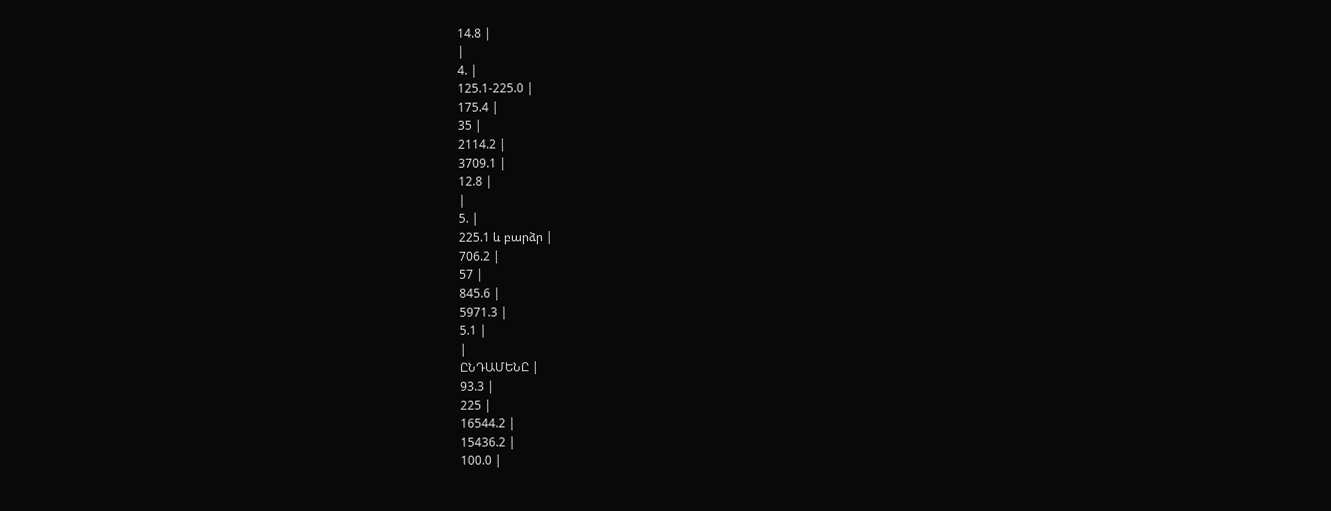14.8 |
|
4. |
125.1-225.0 |
175.4 |
35 |
2114.2 |
3709.1 |
12.8 |
|
5. |
225.1 և բարձր |
706.2 |
57 |
845.6 |
5971.3 |
5.1 |
|
ԸՆԴԱՄԵՆԸ |
93.3 |
225 |
16544.2 |
15436.2 |
100.0 |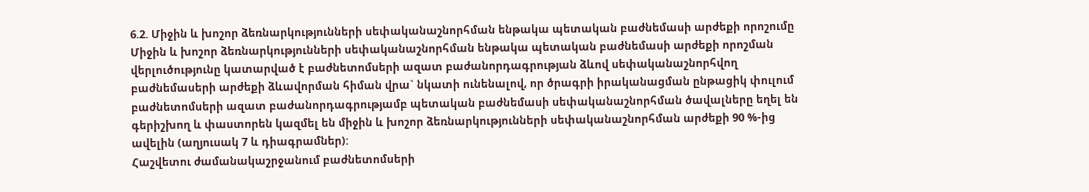6.2. Միջին և խոշոր ձեռնարկությունների սեփականաշնորհման ենթակա պետական բաժնեմասի արժեքի որոշումը
Միջին և խոշոր ձեռնարկությունների սեփականաշնորհման ենթակա պետական բաժնեմասի արժեքի որոշման վերլուծությունը կատարված է բաժնետոմսերի ազատ բաժանորդագրության ձևով սեփականաշնորհվող բաժնեմասերի արժեքի ձևավորման հիման վրա` նկատի ունենալով, որ ծրագրի իրականացման ընթացիկ փուլում բաժնետոմսերի ազատ բաժանորդագրությամբ պետական բաժնեմասի սեփականաշնորհման ծավալները եղել են գերիշխող և փաստորեն կազմել են միջին և խոշոր ձեռնարկությունների սեփականաշնորհման արժեքի 90 %-ից ավելին (աղյուսակ 7 և դիագրամներ):
Հաշվետու ժամանակաշրջանում բաժնետոմսերի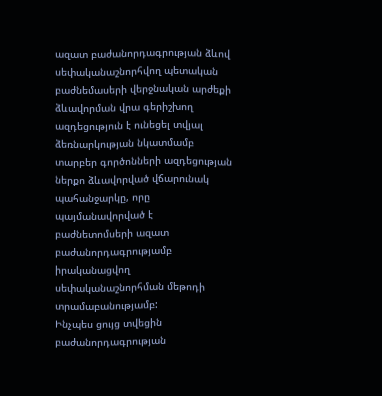ազատ բաժանորդագրության ձևով սեփականաշնորհվող պետական բաժնեմասերի վերջնական արժեքի ձևավորման վրա գերիշխող ազդեցություն է ունեցել տվյալ ձեռնարկության նկատմամբ տարբեր գործոնների ազդեցության ներքո ձևավորված վճարունակ պահանջարկը, որը պայմանավորված է բաժնետոմսերի ազատ բաժանորդագրությամբ իրականացվող սեփականաշնորհման մեթոդի տրամաբանությամբ:
Ինչպես ցույց տվեցին բաժանորդագրության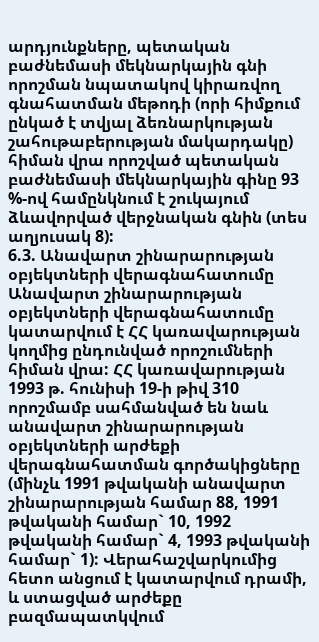արդյունքները, պետական բաժնեմասի մեկնարկային գնի որոշման նպատակով կիրառվող գնահատման մեթոդի (որի հիմքում ընկած է տվյալ ձեռնարկության շահութաբերության մակարդակը) հիման վրա որոշված պետական բաժնեմասի մեկնարկային գինը 93 %-ով համընկնում է շուկայում ձևավորված վերջնական գնին (տես աղյուսակ 8):
6.3. Անավարտ շինարարության օբյեկտների վերագնահատումը
Անավարտ շինարարության օբյեկտների վերագնահատումը կատարվում է ՀՀ կառավարության կողմից ընդունված որոշումների հիման վրա: ՀՀ կառավարության 1993 թ. հունիսի 19-ի թիվ 310 որոշմամբ սահմանված են նաև անավարտ շինարարության օբյեկտների արժեքի վերագնահատման գործակիցները (մինչև 1991 թվականի անավարտ շինարարության համար 88, 1991 թվականի համար` 10, 1992 թվականի համար` 4, 1993 թվականի համար` 1): Վերահաշվարկումից հետո անցում է կատարվում դրամի, և ստացված արժեքը բազմապատկվում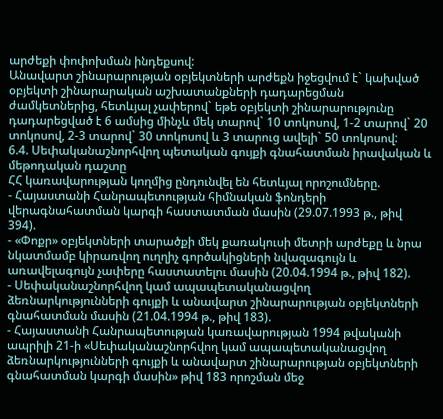արժեքի փոփոխման ինդեքսով:
Անավարտ շինարարության օբյեկտների արժեքն իջեցվում է` կախված օբյեկտի շինարարական աշխատանքների դադարեցման ժամկետներից, հետևյալ չափերով` եթե օբյեկտի շինարարությունը դադարեցված է 6 ամսից մինչև մեկ տարով` 10 տոկոսով, 1-2 տարով` 20 տոկոսով, 2-3 տարով` 30 տոկոսով և 3 տարուց ավելի` 50 տոկոսով:
6.4. Սեփականաշնորհվող պետական գույքի գնահատման իրավական և մեթոդական դաշտը
ՀՀ կառավարության կողմից ընդունվել են հետևյալ որոշումները.
- Հայաստանի Հանրապետության հիմնական ֆոնդերի վերագնահատման կարգի հաստատման մասին (29.07.1993 թ., թիվ 394).
- «Փոքր» օբյեկտների տարածքի մեկ քառակուսի մետրի արժեքը և նրա նկատմամբ կիրառվող ուղղիչ գործակիցների նվազագույն և առավելագույն չափերը հաստատելու մասին (20.04.1994 թ., թիվ 182).
- Սեփականաշնորհվող կամ ապապետականացվող ձեռնարկությունների գույքի և անավարտ շինարարության օբյեկտների գնահատման մասին (21.04.1994 թ., թիվ 183).
- Հայաստանի Հանրապետության կառավարության 1994 թվականի ապրիլի 21-ի «Սեփականաշնորհվող կամ ապապետականացվող ձեռնարկությունների գույքի և անավարտ շինարարության օբյեկտների գնահատման կարգի մասին» թիվ 183 որոշման մեջ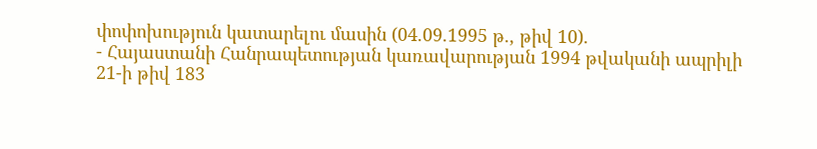փոփոխություն կատարելու մասին (04.09.1995 թ., թիվ 10).
- Հայաստանի Հանրապետության կառավարության 1994 թվականի ապրիլի 21-ի թիվ 183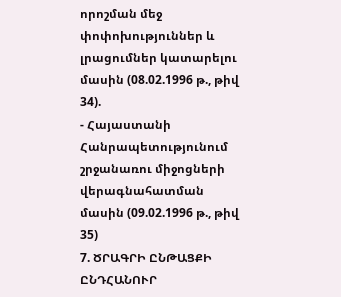որոշման մեջ փոփոխություններ և լրացումներ կատարելու մասին (08.02.1996 թ., թիվ 34).
- Հայաստանի Հանրապետությունում շրջանառու միջոցների վերագնահատման մասին (09.02.1996 թ., թիվ 35)
7. ԾՐԱԳՐԻ ԸՆԹԱՑՔԻ ԸՆԴՀԱՆՈՒՐ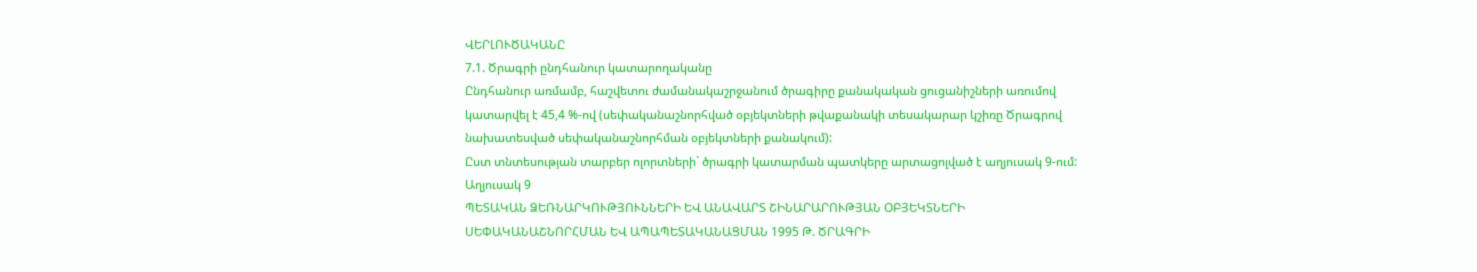ՎԵՐԼՈՒԾԱԿԱՆԸ
7.1. Ծրագրի ընդհանուր կատարողականը
Ընդհանուր առմամբ, հաշվետու ժամանակաշրջանում ծրագիրը քանակական ցուցանիշների առումով կատարվել է 45,4 %-ով (սեփականաշնորհված օբյեկտների թվաքանակի տեսակարար կշիռը Ծրագրով նախատեսված սեփականաշնորհման օբյեկտների քանակում):
Ըստ տնտեսության տարբեր ոլորտների` ծրագրի կատարման պատկերը արտացոլված է աղյուսակ 9-ում:
Աղյուսակ 9
ՊԵՏԱԿԱՆ ՁԵՌՆԱՐԿՈՒԹՅՈՒՆՆԵՐԻ ԵՎ ԱՆԱՎԱՐՏ ՇԻՆԱՐԱՐՈՒԹՅԱՆ ՕԲՅԵԿՏՆԵՐԻ ՍԵՓԱԿԱՆԱՇՆՈՐՀՄԱՆ ԵՎ ԱՊԱՊԵՏԱԿԱՆԱՑՄԱՆ 1995 Թ. ԾՐԱԳՐԻ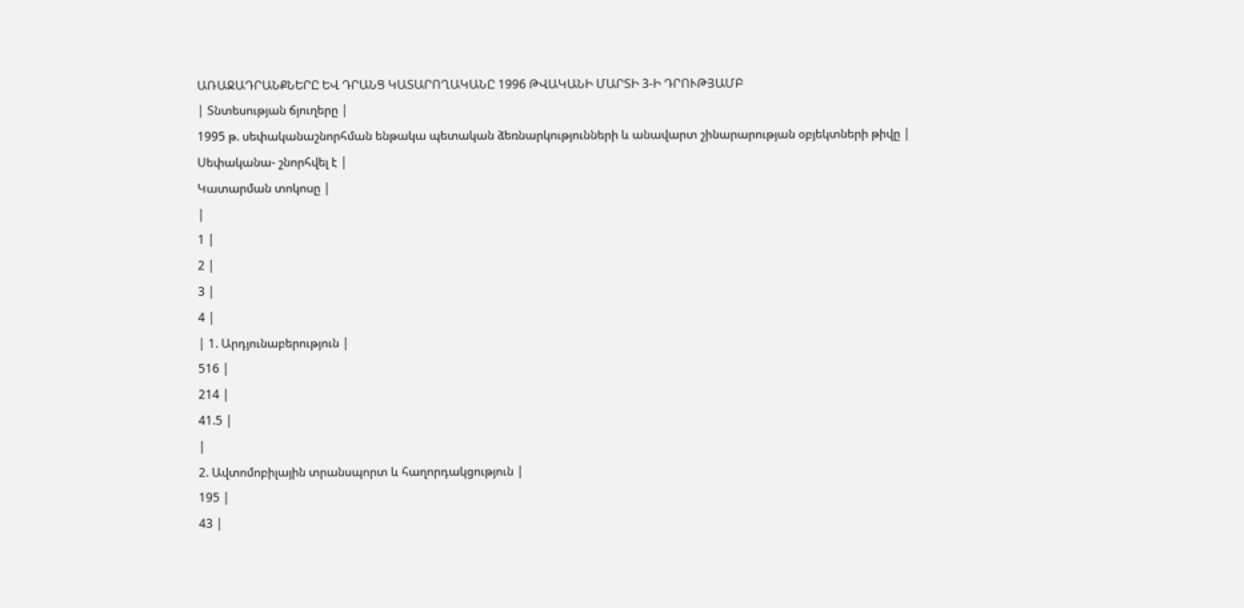ԱՌԱՋԱԴՐԱՆՔՆԵՐԸ ԵՎ ԴՐԱՆՑ ԿԱՏԱՐՈՂԱԿԱՆԸ 1996 ԹՎԱԿԱՆԻ ՄԱՐՏԻ 3-Ի ԴՐՈՒԹՅԱՄԲ
| Տնտեսության ճյուղերը |
1995 թ. սեփականաշնորհման ենթակա պետական ձեռնարկությունների և անավարտ շինարարության օբյեկտների թիվը |
Սեփականա- շնորհվել է |
Կատարման տոկոսը |
|
1 |
2 |
3 |
4 |
| 1. Արդյունաբերություն |
516 |
214 |
41.5 |
|
2. Ավտոմոբիլային տրանսպորտ և հաղորդակցություն |
195 |
43 |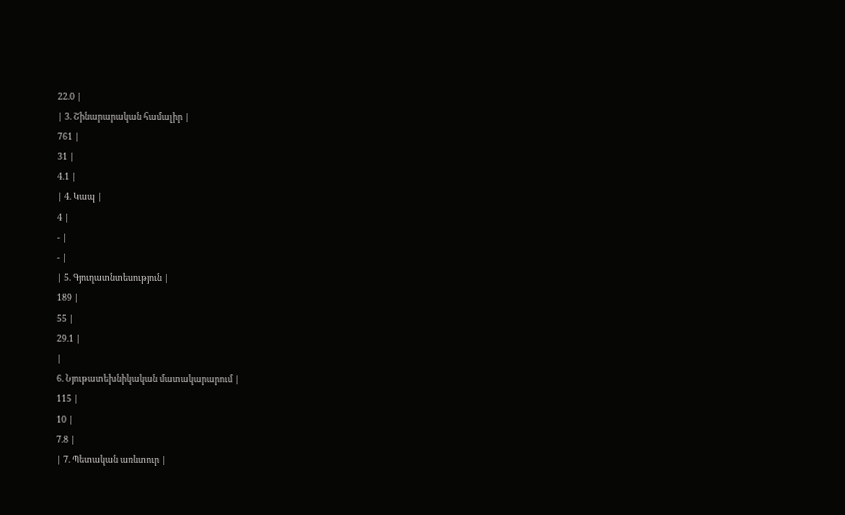22.0 |
| 3. Շինարարական համալիր |
761 |
31 |
4.1 |
| 4. Կապ |
4 |
- |
- |
| 5. Գյուղատնտեսություն |
189 |
55 |
29.1 |
|
6. Նյութատեխնիկական մատակարարում |
115 |
10 |
7.8 |
| 7. Պետական առևտուր |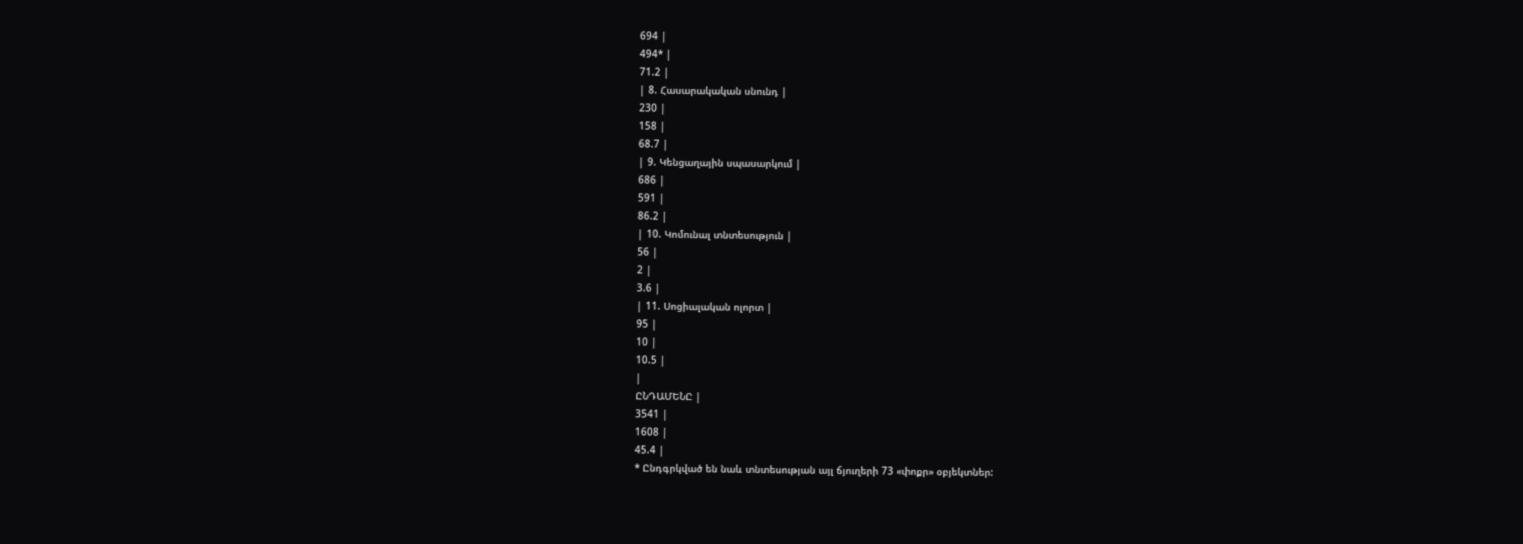694 |
494* |
71.2 |
| 8. Հասարակական սնունդ |
230 |
158 |
68.7 |
| 9. Կենցաղային սպասարկում |
686 |
591 |
86.2 |
| 10. Կոմունալ տնտեսություն |
56 |
2 |
3.6 |
| 11. Սոցիալական ոլորտ |
95 |
10 |
10.5 |
|
ԸՆԴԱՄԵՆԸ |
3541 |
1608 |
45.4 |
* Ընդգրկված են նաև տնտեսության այլ ճյուղերի 73 «փոքր» օբյեկտներ: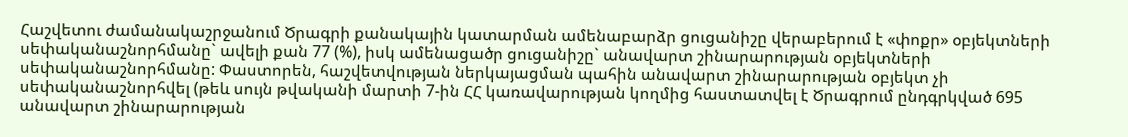Հաշվետու ժամանակաշրջանում Ծրագրի քանակային կատարման ամենաբարձր ցուցանիշը վերաբերում է «փոքր» օբյեկտների սեփականաշնորհմանը` ավելի քան 77 (%), իսկ ամենացածր ցուցանիշը` անավարտ շինարարության օբյեկտների սեփականաշնորհմանը: Փաստորեն, հաշվետվության ներկայացման պահին անավարտ շինարարության օբյեկտ չի սեփականաշնորհվել (թեև սույն թվականի մարտի 7-ին ՀՀ կառավարության կողմից հաստատվել է Ծրագրում ընդգրկված 695 անավարտ շինարարության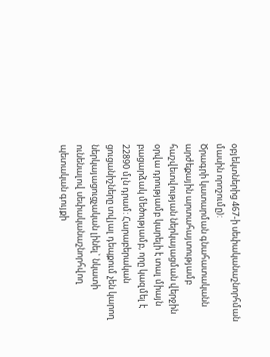օբյեկտներից 467-ի սեփականաշնորհման մասին որոշումը):
Ծրագրի կատարման գնահատականն արժեքային արտահայտությամբ հաշվետվության ներկայացման վերջին օրվա դրությամբ կարելի է տալ միայն բացարձակ մեծությամբ, որը կազմել է 22890 մլն դրամ: Հարաբերական ցուցանիշները տվյալ դեպքում չեն կարող ներկայացուցչական լինել` նկատի ունենալով սեփականաշնորհվող պետական գույքի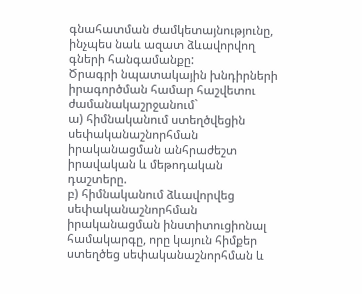գնահատման ժամկետայնությունը, ինչպես նաև ազատ ձևավորվող գների հանգամանքը:
Ծրագրի նպատակային խնդիրների իրագործման համար հաշվետու ժամանակաշրջանում`
ա) հիմնականում ստեղծվեցին սեփականաշնորհման իրականացման անհրաժեշտ իրավական և մեթոդական դաշտերը.
բ) հիմնականում ձևավորվեց սեփականաշնորհման իրականացման ինստիտուցիոնալ համակարգը, որը կայուն հիմքեր ստեղծեց սեփականաշնորհման և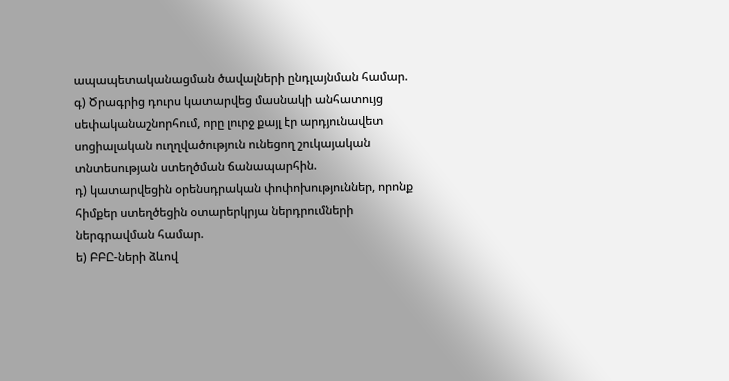ապապետականացման ծավալների ընդլայնման համար.
գ) Ծրագրից դուրս կատարվեց մասնակի անհատույց սեփականաշնորհում, որը լուրջ քայլ էր արդյունավետ սոցիալական ուղղվածություն ունեցող շուկայական տնտեսության ստեղծման ճանապարհին.
դ) կատարվեցին օրենսդրական փոփոխություններ, որոնք հիմքեր ստեղծեցին օտարերկրյա ներդրումների ներգրավման համար.
ե) ԲԲԸ-ների ձևով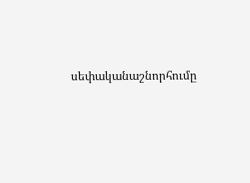սեփականաշնորհումը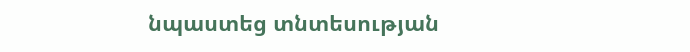նպաստեց տնտեսության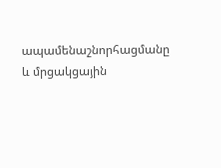ապամենաշնորհացմանը և մրցակցային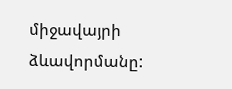միջավայրի ձևավորմանը: